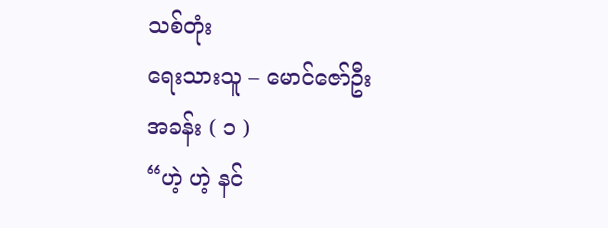သစ်တုံး
ရေးသားသူ – မောင်ဇော်ဦး
အခန်း ( ၁ )
“ဟဲ့ ဟဲ့ နင်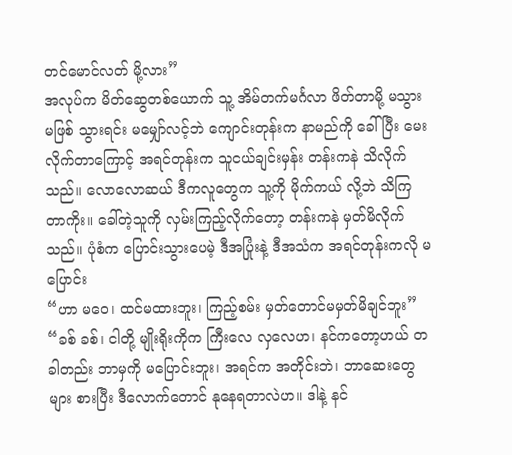တင်မောင်လတ် မို့လား”
အလုပ်က မိတ်ဆွေတစ်ယောက် သူ့ အိမ်တက်မင်္ဂလာ ဖိတ်တာမို့ မသွားမဖြစ် သွားရင်း မမျှော်လင့်ဘဲ ကျောင်းတုန်းက နာမည်ကို ခေါ်ပြီး မေးလိုက်တာကြောင့် အရင်တုန်းက သူငယ်ချင်းမှန်း တန်းကနဲ သိလိုက်သည်။ လောလောဆယ် ဒီကလူတွေက သူ့ကို မိုက်ကယ် လို့ဘဲ သိကြတာကိုး။ ခေါ်တဲ့သူကို လှမ်းကြည့်လိုက်တော့ တန်းကနဲ မှတ်မိလိုက်သည်။ ပုံစံက ပြောင်းသွားပေမဲ့ ဒီအပြုံးနဲ့ ဒီအသံက အရင်တုန်းကလို မပြောင်း
“ဟာ မဝေ၊ ထင်မထားဘူး၊ ကြည့်စမ်း မှတ်တောင်မမှတ်မိချင်ဘူး”
“ခစ် ခစ်၊ ငါတို့ မျိုးရိုးကိုက ကြီးလေ လှလေဟ၊ နင်ကတော့ဟယ် တခါတည်း ဘာမှကို မပြောင်းဘူး၊ အရင်က အတိုင်းဘဲ၊ ဘာဆေးတွေများ စားပြီး ဒီလောက်တောင် နုနေရတာလဲဟ။ ဒါနဲ့ နင်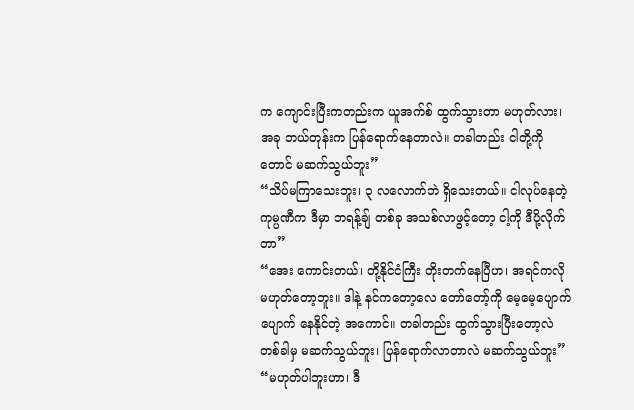က ကျောင်းပြီးကတည်းက ယူအက်စ် ထွက်သွားတာ မဟုတ်လား၊ အခု ဘယ်တုန်းက ပြန်ရောက်နေတာလဲ။ တခါတည်း ငါတို့ကိုတောင် မဆက်သွယ်ဘူး”
“သိပ်မကြာသေးဘူး၊ ၃ လလောက်ဘဲ ရှိသေးတယ်။ ငါလုပ်နေတဲ့ ကုမ္ပဏီက ဒီမှာ ဘရန့်ချ် တစ်ခု အသစ်လာဖွင့်တော့ ငါ့ကို ဒီပို့လိုက်တာ”
“အေး ကောင်းတယ်၊ တို့နိုင်ငံကြီး တိုးတက်နေပြီဟ၊ အရင်ကလို မဟုတ်တော့ဘူး။ ဒါနဲ့ နင်ကတော့လေ တော်တော့်ကို မေ့မေ့ပျောက်ပျောက် နေနိုင်တဲ့ အကောင်။ တခါတည်း ထွက်သွားပြီးတော့လဲ တစ်ခါမှ မဆက်သွယ်ဘူး၊ ပြန်ရောက်လာတာလဲ မဆက်သွယ်ဘူး”
“မဟုတ်ပါဘူးဟာ၊ ဒီ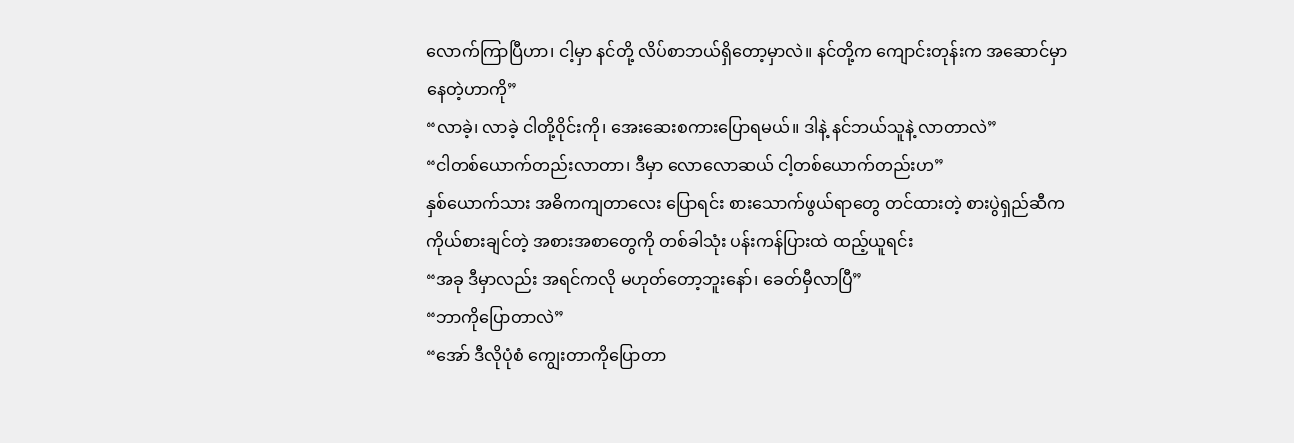လောက်ကြာပြီဟာ၊ ငါ့မှာ နင်တို့ လိပ်စာဘယ်ရှိတော့မှာလဲ။ နင်တို့က ကျောင်းတုန်းက အဆောင်မှာ နေတဲ့ဟာကို”
“လာခဲ့၊ လာခဲ့ ငါတို့ဝိုင်းကို၊ အေးဆေးစကားပြောရမယ်။ ဒါနဲ့ နင်ဘယ်သူနဲ့ လာတာလဲ”
“ငါတစ်ယောက်တည်းလာတာ၊ ဒီမှာ လောလောဆယ် ငါ့တစ်ယောက်တည်းဟ”
နှစ်ယောက်သား အဓိကကျတာလေး ပြောရင်း စားသောက်ဖွယ်ရာတွေ တင်ထားတဲ့ စားပွဲရှည်ဆီက ကိုယ်စားချင်တဲ့ အစားအစာတွေကို တစ်ခါသုံး ပန်းကန်ပြားထဲ ထည့်ယူရင်း
“အခု ဒီမှာလည်း အရင်ကလို မဟုတ်တော့ဘူးနော်၊ ခေတ်မှီလာပြီ”
“ဘာကိုပြောတာလဲ”
“အော် ဒီလိုပုံစံ ကျွေးတာကိုပြောတာ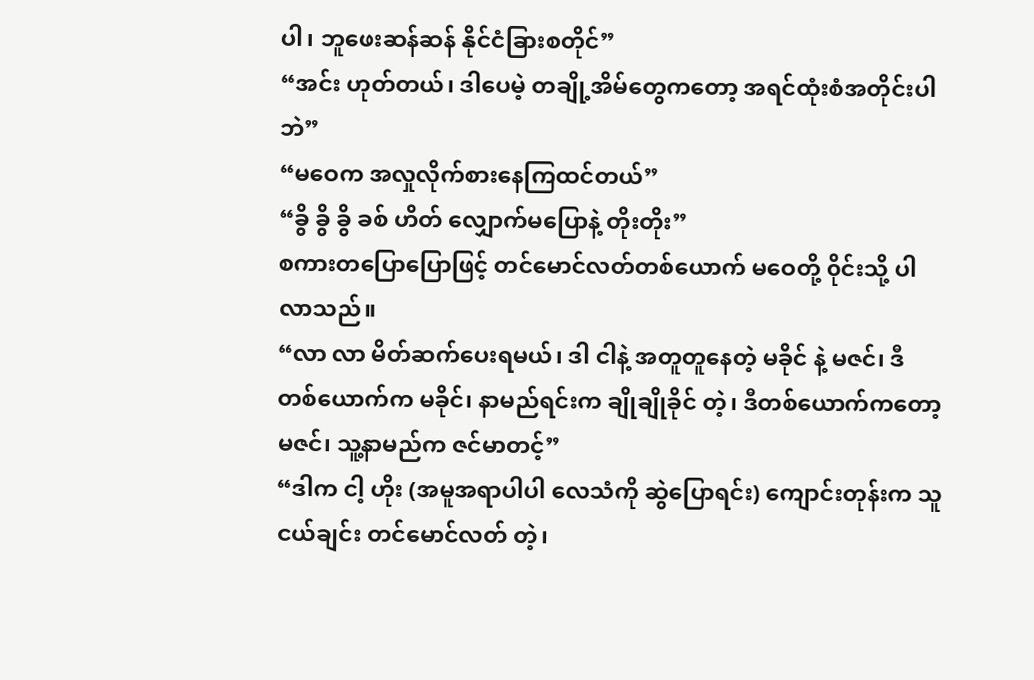ပါ၊ ဘူဖေးဆန်ဆန် နိုင်ငံခြားစတိုင်”
“အင်း ဟုတ်တယ်၊ ဒါပေမဲ့ တချို့အိမ်တွေကတော့ အရင်ထုံးစံအတိုင်းပါဘဲ”
“မဝေက အလှုလိုက်စားနေကြထင်တယ်”
“ခွိ ခွိ ခွိ ခစ် ဟိတ် လျှောက်မပြောနဲ့ တိုးတိုး”
စကားတပြောပြောဖြင့် တင်မောင်လတ်တစ်ယောက် မဝေတို့ ၀ိုင်းသို့ ပါလာသည်။
“လာ လာ မိတ်ဆက်ပေးရမယ်၊ ဒါ ငါနဲ့ အတူတူနေတဲ့ မခိုင် နဲ့ မဇင်၊ ဒီတစ်ယောက်က မခိုင်၊ နာမည်ရင်းက ချိုချိုခိုင် တဲ့၊ ဒီတစ်ယောက်ကတော့ မဇင်၊ သူ့နာမည်က ဇင်မာတင့်”
“ဒါက ငါ့ ဟိုး (အမူအရာပါပါ လေသံကို ဆွဲပြောရင်း) ကျောင်းတုန်းက သူငယ်ချင်း တင်မောင်လတ် တဲ့၊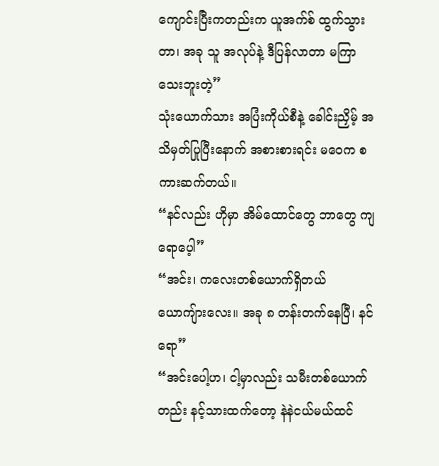ကျောင်းပြီးကတည်းက ယူအက်စ် ထွက်သွားတာ၊ အခု သူ အလုပ်နဲ့ ဒီပြန်လာတာ မကြာသေးဘူးတဲ့”
သုံးယောက်သား အပြံးကိုယ်စီနဲ့ ခေါင်းညှိမ့် အသိမှတ်ပြုပြီးနောက် အစားစားရင်း မဝေက စကားဆက်တယ်။
“နင်လည်း ဟိုမှာ အိမ်ထောင်တွေ ဘာတွေ ကျရောပေ့ါ”
“အင်း၊ ကလေးတစ်ယောက်ရှိတယ် ယောကျ်ားလေး။ အခု ၈ တန်းတက်နေပြီ၊ နင်ရော”
“အင်းပေါ့ဟ၊ ငါ့မှာလည်း သမီးတစ်ယောက်တည်း နင့်သားထက်တော့ နဲနဲငယ်မယ်ထင်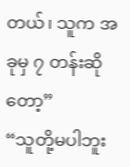တယ်၊ သူက အခုမှ ၇ တန်းဆိုတော့”
“သူတို့မပါဘူး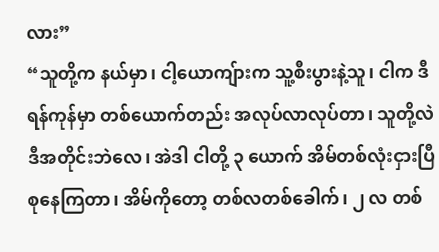လား”
“သူတို့က နယ်မှာ၊ ငါ့ယောကျ်ားက သူ့စီးပွားနဲ့သူ၊ ငါက ဒီရန်ကုန်မှာ တစ်ယောက်တည်း အလုပ်လာလုပ်တာ၊ သူတို့လဲ ဒီအတိုင်းဘဲလေ၊ အဲဒါ ငါတို့ ၃ ယောက် အိမ်တစ်လုံးငှားပြီ စုနေကြတာ၊ အိမ်ကိုတော့ တစ်လတစ်ခေါက်၊ ၂ လ တစ်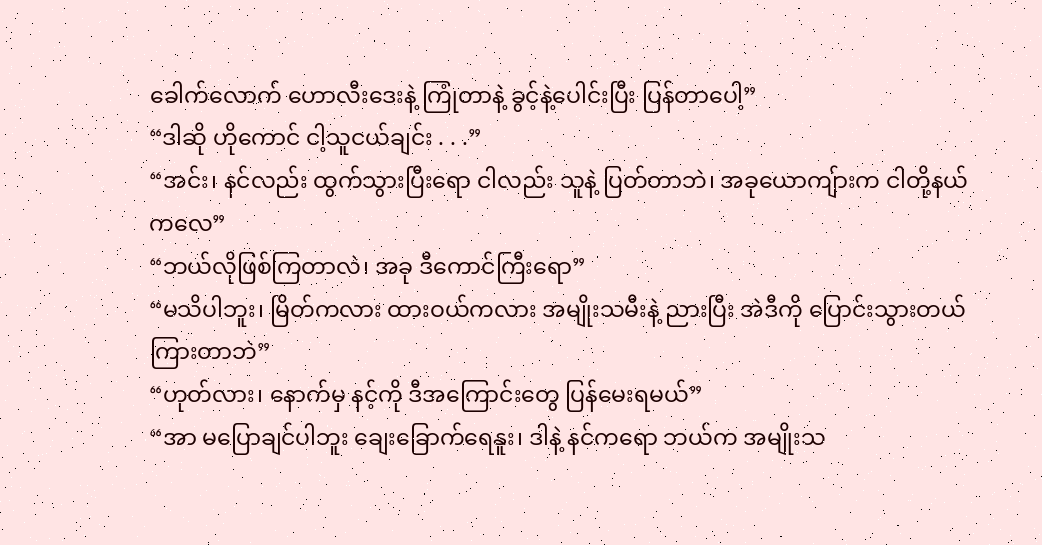ခေါက်လောက် ဟောလီးဒေးနဲ့ ကြုံတာနဲ့ ခွင့်နဲ့ပေါင်းပြီး ပြန်တာပေါ့”
“ဒါဆို ဟိုကောင် ငါ့သူငယ်ချင်း . . .”
“အင်း၊ နင်လည်း ထွက်သွားပြီးရော ငါလည်း သူနဲ့ ပြတ်တာဘဲ၊ အခုယောကျ်ားက ငါတို့နယ်ကလေ”
“ဘယ်လိုဖြစ်ကြတာလဲ၊ အခု ဒီကောင်ကြီးရော”
“မသိပါဘူး၊ မြိတ်ကလား ထားဝယ်ကလား အမျိုးသမီးနဲ့ ညားပြီး အဲဒီကို ပြောင်းသွားတယ် ကြားတာဘဲ”
“ဟုတ်လား၊ နောက်မှ နင့်ကို ဒီအကြောင်းတွေ ပြန်မေးရမယ်”
“အာ မပြောချင်ပါဘူး ချေးခြောက်ရေနူး၊ ဒါနဲ့ နင်ကရော ဘယ်က အမျိုးသ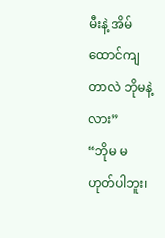မီးနဲ့ အိမ်ထောင်ကျတာလဲ ဘိုမနဲ့လား”
“ဘိုမ မဟုတ်ပါဘူး၊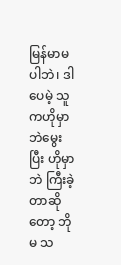မြန်မာမပါဘဲ၊ ဒါပေမဲ့ သူကဟိုမှာဘဲမွေးပြီး ဟိုမှာဘဲ ကြီးခဲ့တာဆိုတော့ ဘိုမ သ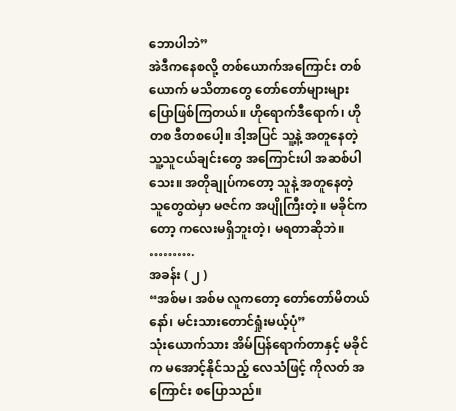ဘောပါဘဲ”
အဲဒီကနေစလို့ တစ်ယောက်အကြောင်း တစ်ယောက် မသိတာတွေ တော်တော်များများ ပြောဖြစ်ကြတယ်။ ဟိုရောက်ဒီရောက်၊ ဟိုတစ ဒီတစပေါ့။ ဒါ့အပြင် သူ့နဲ့ အတူနေတဲ့ သူ့သူငယ်ချင်းတွေ အကြောင်းပါ အဆစ်ပါသေး။ အတိုချုပ်ကတော့ သူနဲ့ အတူနေတဲ့ သူတွေထဲမှာ မဇင်က အပျိုကြီးတဲ့။ မခိုင်ကတော့ ကလေးမရှိဘူးတဲ့၊ မရတာဆိုဘဲ။
……….
အခန်း ( ၂ )
“အစ်မ၊ အစ်မ လူကတော့ တော်တော်မိတယ်နော်၊ မင်းသားတောင်ရှုံးမယ့်ပုံ”
သုံးယောက်သား အိမ်ပြန်ရောက်တာနှင့် မခိုင်က မအောင့်နိုင်သည့် လေသံဖြင့် ကိုလတ် အကြောင်း စပြောသည်။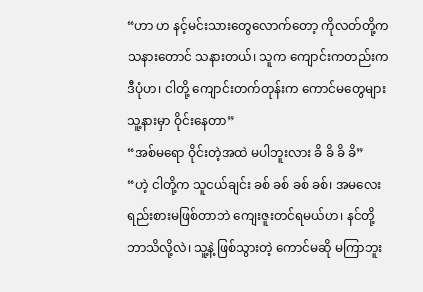“ဟာ ဟ နင့်မင်းသားတွေလောက်တော့ ကိုလတ်တို့က သနားတောင် သနားတယ်၊ သူက ကျောင်းကတည်းက ဒီပုံဟ၊ ငါတို့ ကျောင်းတက်တုန်းက ကောင်မတွေများ သူ့နားမှာ ဝိုင်းနေတာ”
“အစ်မရော ဝိုင်းတဲ့အထဲ မပါဘူးလား ခိ ခိ ခိ ခိ”
“ဟဲ့ ငါတို့က သူငယ်ချင်း ခစ် ခစ် ခစ် ခစ်၊ အမလေး ရည်းစားမဖြစ်တာဘဲ ကျေးဇူးတင်ရမယ်ဟ၊ နင်တို့ဘာသိလို့လဲ၊ သူ့နဲ့ ဖြစ်သွားတဲ့ ကောင်မဆို မကြာဘူး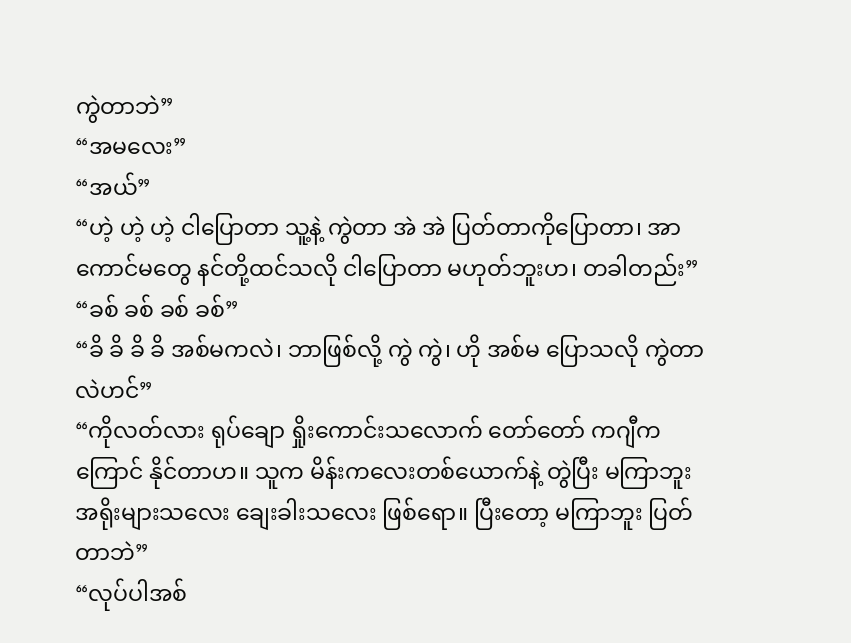ကွဲတာဘဲ”
“အမလေး”
“အယ်”
“ဟဲ့ ဟဲ့ ဟဲ့ ငါပြောတာ သူ့နဲ့ ကွဲတာ အဲ အဲ ပြတ်တာကိုပြောတာ၊ အာ ကောင်မတွေ နင်တို့ထင်သလို ငါပြောတာ မဟုတ်ဘူးဟ၊ တခါတည်း”
“ခစ် ခစ် ခစ် ခစ်”
“ခိ ခိ ခိ ခိ အစ်မကလဲ၊ ဘာဖြစ်လို့ ကွဲ ကွဲ၊ ဟို အစ်မ ပြောသလို ကွဲတာလဲဟင်”
“ကိုလတ်လား ရုပ်ချော ရှိုးကောင်းသလောက် တော်တော် ကဂျီကကြောင် နိုင်တာဟ။ သူက မိန်းကလေးတစ်ယောက်နဲ့ တွဲပြီး မကြာဘူး အရိုးများသလေး ချေးခါးသလေး ဖြစ်ရော။ ပြီးတော့ မကြာဘူး ပြတ်တာဘဲ”
“လုပ်ပါအစ်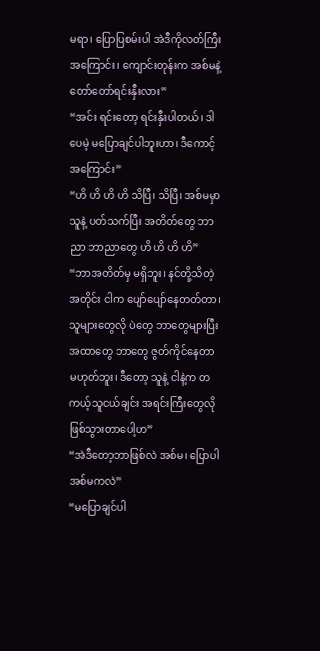မရာ၊ ပြောပြစမ်းပါ အဲဒီကိုလတ်ကြီး အကြောင်း၊ ကျောင်းတုန်းက အစ်မနဲ့ တော်တော်ရင်းနှီးလား”
“အင်း ရင်းတော့ ရင်းနှီးပါတယ်၊ ဒါပေမဲ့ မပြောချင်ပါဘူးဟာ၊ ဒီကောင့်အကြောင်း”
“ဟိ ဟိ ဟိ ဟိ သိပြီ၊ သိပြီ၊ အစ်မမှာ သူနဲ့ ပတ်သက်ပြီး အတိတ်တွေ ဘာညာ ဘာညာတွေ ဟိ ဟိ ဟိ ဟိ”
“ဘာအတိတ်မှ မရှိဘူး၊ နင်တို့သိတဲ့အတိုင်း ငါက ပျော်ပျော်နေတတ်တာ၊ သူများတွေလို ပဲတွေ ဘာတွေများပြီး အထာတွေ ဘာတွေ ဇွတ်ကိုင်နေတာမဟုတ်ဘူး၊ ဒီတော့ သူနဲ့ ငါနဲ့က တကယ့်သူငယ်ချင်း အရင်းကြီးတွေလို ဖြစ်သွားတာပေါ့ဟ”
“အဲဒီတော့ဘာဖြစ်လဲ အစ်မ၊ ပြောပါ အစ်မကလဲ”
“မပြောချင်ပါ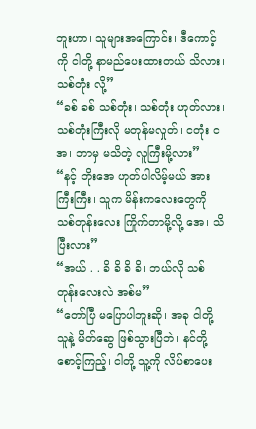ဘူးဟာ၊ သူများအကြောင်း၊ ဒီကောင့်ကို ငါတို့ နာမည်ပေးထားတယ် သိလား၊ သစ်တုံး လို့”
“ခစ် ခစ် သစ်တုံး၊ သစ်တုံး ဟုတ်လား၊ သစ်တုံးကြီးလို မတုန်မလှုတ်၊ ငတုံး ငအ၊ ဘာမှ မသိတဲ့ လူကြီးမို့လား”
“နင့် ဘိုးအေ ဟုတ်ပါလိမ့်မယ် အားကြီးကြီး၊ သူက မိန်းကလေးတွေကို သစ်တုန်းလေး ကြိုက်တာမို့လို့ အေ၊ သိပြီးလား”
“အယ် . . ခိ ခိ ခိ ခိ၊ ဘယ်လို သစ်တုန်းလေးလဲ အစ်မ”
“တော်ပြီ မပြောပါဘူးဆို၊ အခု ငါတို့ သူနဲ့ မိတ်ဆွေ ဖြစ်သွားပြီဘဲ၊ နင်တို့ စောင့်ကြည့်၊ ငါတို့ သူ့ကို လိပ်စာပေး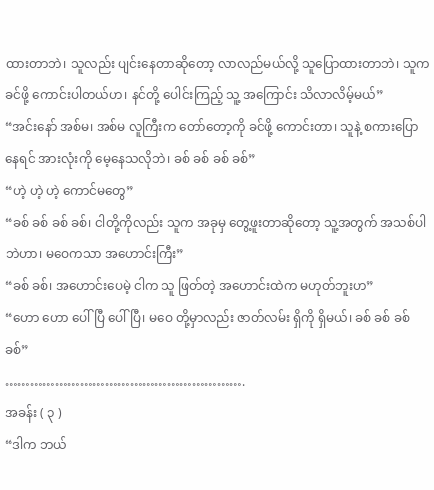ထားတာဘဲ၊ သူလည်း ပျင်းနေတာဆိုတော့ လာလည်မယ်လို့ သူပြောထားတာဘဲ၊ သူက ခင်ဖို့ ကောင်းပါတယ်ဟ၊ နင်တို့ ပေါင်းကြည့် သူ့ အကြောင်း သိလာလိမ့်မယ်”
“အင်းနော် အစ်မ၊ အစ်မ လူကြီးက တော်တော့ကို ခင်ဖို့ ကောင်းတာ၊ သူနဲ့ စကားပြောနေရင် အားလုံးကို မေ့နေသလိုဘဲ၊ ခစ် ခစ် ခစ် ခစ်”
“ဟဲ့ ဟဲ့ ဟဲ့ ကောင်မတွေ”
“ခစ် ခစ် ခစ် ခစ်၊ ငါတို့ကိုလည်း သူက အခုမှ တွေ့ဖူးတာဆိုတော့ သူ့အတွက် အသစ်ပါဘဲဟာ၊ မဝေကသာ အဟောင်းကြီး”
“ခစ် ခစ်၊ အဟောင်းပေမဲ့ ငါက သူ ဖြတ်တဲ့ အဟောင်းထဲက မဟုတ်ဘူးဟ”
“ဟော ဟော ပေါ်ပြီ ပေါ်ပြီ၊ မဝေ တို့မှာလည်း ဇာတ်လမ်း ရှိကို ရှိမယ်၊ ခစ် ခစ် ခစ် ခစ်”
………………………………………………….
အခန်း ( ၃ )
“ဒါက ဘယ်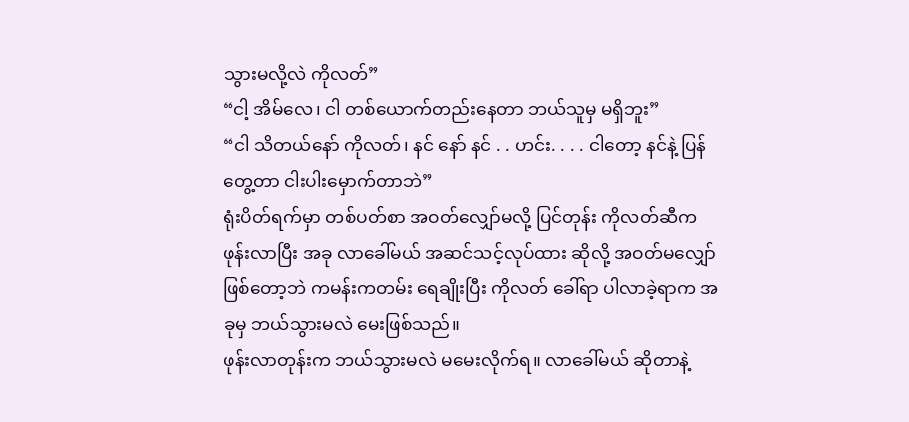သွားမလို့လဲ ကိုလတ်”
“ငါ့ အိမ်လေ၊ ငါ တစ်ယောက်တည်းနေတာ ဘယ်သူမှ မရှိဘူး”
“ငါ သိတယ်နော် ကိုလတ်၊ နင် နော် နင် . . ဟင်း. . . . ငါတော့ နင်နဲ့ ပြန်တွေ့တာ ငါးပါးမှောက်တာဘဲ”
ရုံးပိတ်ရက်မှာ တစ်ပတ်စာ အဝတ်လျှော်မလို့ ပြင်တုန်း ကိုလတ်ဆီက ဖုန်းလာပြီး အခု လာခေါ်မယ် အဆင်သင့်လုပ်ထား ဆိုလို့ အဝတ်မလျှော်ဖြစ်တော့ဘဲ ကမန်းကတမ်း ရေချိုးပြီး ကိုလတ် ခေါ်ရာ ပါလာခဲ့ရာက အခုမှ ဘယ်သွားမလဲ မေးဖြစ်သည်။
ဖုန်းလာတုန်းက ဘယ်သွားမလဲ မမေးလိုက်ရ။ လာခေါ်မယ် ဆိုတာနဲ့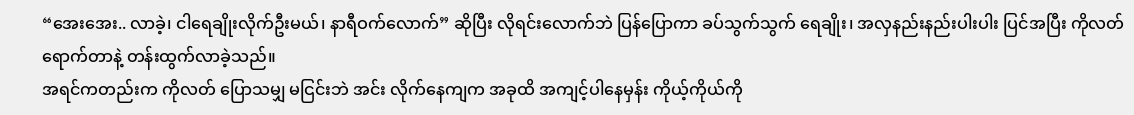“အေးအေး.. လာခဲ့၊ ငါရေချိုးလိုက်ဦးမယ်၊ နာရီဝက်လောက်” ဆိုပြီး လိုရင်းလောက်ဘဲ ပြန်ပြောကာ ခပ်သွက်သွက် ရေချိုး၊ အလှနည်းနည်းပါးပါး ပြင်အပြီး ကိုလတ် ရောက်တာနဲ့ တန်းထွက်လာခဲ့သည်။
အရင်ကတည်းက ကိုလတ် ပြောသမျှ မငြင်းဘဲ အင်း လိုက်နေကျက အခုထိ အကျင့်ပါနေမှန်း ကိုယ့်ကိုယ်ကို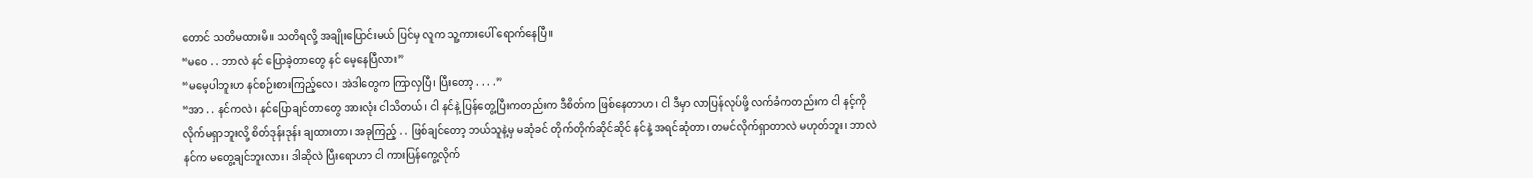တောင် သတိမထားမိ။ သတိရလို့ အချိုးပြောင်းမယ် ပြင်မှ လူက သူ့ကားပေါ် ရောက်နေပြီ။
“မဝေ . . ဘာလဲ နင် ပြောခဲ့တာတွေ နင် မေ့နေပြီလား”
“မမေ့ပါဘူးဟ နင်စဉ်းစားကြည့်လေ၊ အဲဒါတွေက ကြာလှပြီ၊ ပြီးတော့ . . . .”
“အာ . . နင်ကလဲ၊ နင်ပြောချင်တာတွေ အားလုံး ငါသိတယ်၊ ငါ နင်နဲ့ ပြန်တွေ့ပြီးကတည်းက ဒီစိတ်က ဖြစ်နေတာဟ၊ ငါ ဒီမှာ လာပြန်လုပ်ဖို့ လက်ခံကတည်းက ငါ နင့်ကို လိုက်မရှာဘူးလို့ စိတ်ဒုန်းဒုန်း ချထားတာ၊ အခုကြည့် . . ဖြစ်ချင်တော့ ဘယ်သူနဲ့မှ မဆုံခင် တိုက်တိုက်ဆိုင်ဆိုင် နင်နဲ့ အရင်ဆုံတာ၊ တမင်လိုက်ရှာတာလဲ မဟုတ်ဘူး၊ ဘာလဲ နင်က မတွေ့ချင်ဘူးလား၊ ဒါဆိုလဲ ပြီးရောဟာ ငါ ကားပြန်ကွေ့လိုက်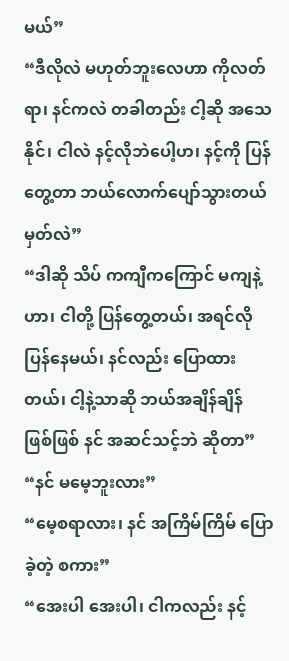မယ်”
“ဒီလိုလဲ မဟုတ်ဘူးလေဟာ ကိုလတ်ရာ၊ နင်ကလဲ တခါတည်း ငါ့ဆို အသေနိုင်၊ ငါလဲ နင့်လိုဘဲပေါ့ဟ၊ နင့်ကို ပြန်တွေ့တာ ဘယ်လောက်ပျော်သွားတယ် မှတ်လဲ”
“ဒါဆို သိပ် ကကျီကကြောင် မကျနဲ့ဟာ၊ ငါတို့ ပြန်တွေ့တယ်၊ အရင်လို ပြန်နေမယ်၊ နင်လည်း ပြောထားတယ်၊ ငါ့နဲ့သာဆို ဘယ်အချိန်ချိန် ဖြစ်ဖြစ် နင် အဆင်သင့်ဘဲ ဆိုတာ”
“နင် မမေ့ဘူးလား”
“မေ့စရာလား၊ နင် အကြိမ်ကြိမ် ပြောခဲ့တဲ့ စကား”
“အေးပါ အေးပါ၊ ငါကလည်း နင့်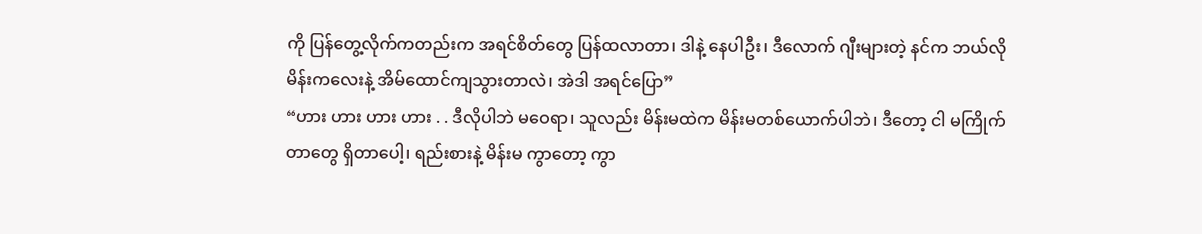ကို ပြန်တွေ့လိုက်ကတည်းက အရင်စိတ်တွေ ပြန်ထလာတာ၊ ဒါနဲ့ နေပါဦး၊ ဒီလောက် ဂျီးများတဲ့ နင်က ဘယ်လို မိန်းကလေးနဲ့ အိမ်ထောင်ကျသွားတာလဲ၊ အဲဒါ အရင်ပြော”
“ဟား ဟား ဟား ဟား . . ဒီလိုပါဘဲ မဝေရာ၊ သူလည်း မိန်းမထဲက မိန်းမတစ်ယောက်ပါဘဲ၊ ဒီတော့ ငါ မကြိုက်တာတွေ ရှိတာပေါ့၊ ရည်းစားနဲ့ မိန်းမ ကွာတော့ ကွာ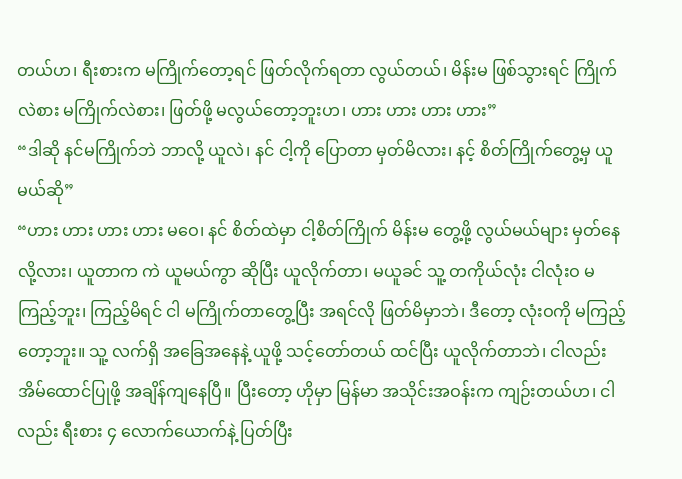တယ်ဟ၊ ရီးစားက မကြိုက်တော့ရင် ဖြတ်လိုက်ရတာ လွယ်တယ်၊ မိန်းမ ဖြစ်သွားရင် ကြိုက်လဲစား မကြိုက်လဲစား၊ ဖြတ်ဖို့ မလွယ်တော့ဘူးဟ၊ ဟား ဟား ဟား ဟား”
“ဒါဆို နင်မကြိုက်ဘဲ ဘာလို့ ယူလဲ၊ နင် ငါ့ကို ပြောတာ မှတ်မိလား၊ နင့် စိတ်ကြိုက်တွေ့မှ ယူမယ်ဆို”
“ဟား ဟား ဟား ဟား မဝေ၊ နင် စိတ်ထဲမှာ ငါ့စိတ်ကြိုက် မိန်းမ တွေ့ဖို့ လွယ်မယ်များ မှတ်နေလို့လား၊ ယူတာက ကဲ ယူမယ်ကွာ ဆိုပြီး ယူလိုက်တာ၊ မယူခင် သူ့ တကိုယ်လုံး ငါလုံးဝ မကြည့်ဘူး၊ ကြည့်မိရင် ငါ မကြိုက်တာတွေ့ပြီး အရင်လို ဖြတ်မိမှာဘဲ၊ ဒီတော့ လုံးဝကို မကြည့်တော့ဘူး။ သူ့ လက်ရှိ အခြေအနေနဲ့ ယူဖို့ သင့်တော်တယ် ထင်ပြီး ယူလိုက်တာဘဲ၊ ငါလည်း အိမ်ထောင်ပြုဖို့ အချိန်ကျနေပြီ။ ပြီးတော့ ဟိုမှာ မြန်မာ အသိုင်းအဝန်းက ကျဉ်းတယ်ဟ၊ ငါလည်း ရီးစား ၄ လောက်ယောက်နဲ့ ပြတ်ပြီး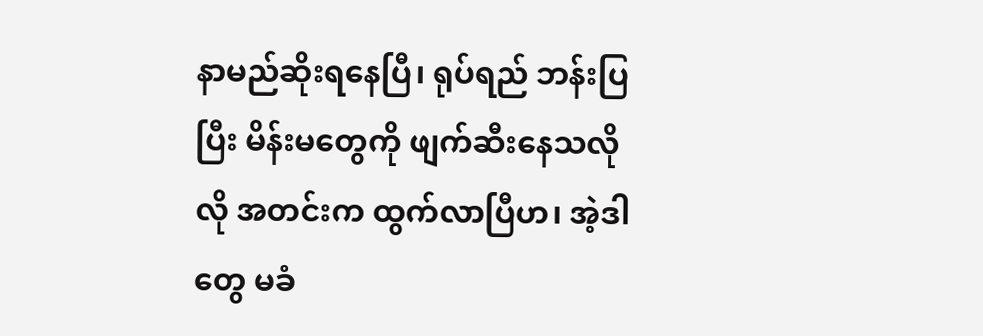နာမည်ဆိုးရနေပြီ၊ ရုပ်ရည် ဘန်းပြပြီး မိန်းမတွေကို ဖျက်ဆီးနေသလိုလို အတင်းက ထွက်လာပြီဟ၊ အဲ့ဒါတွေ မခံ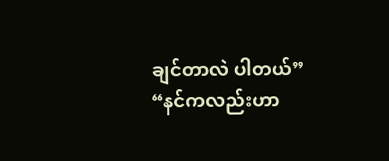ချင်တာလဲ ပါတယ်”
“နင်ကလည်းဟာ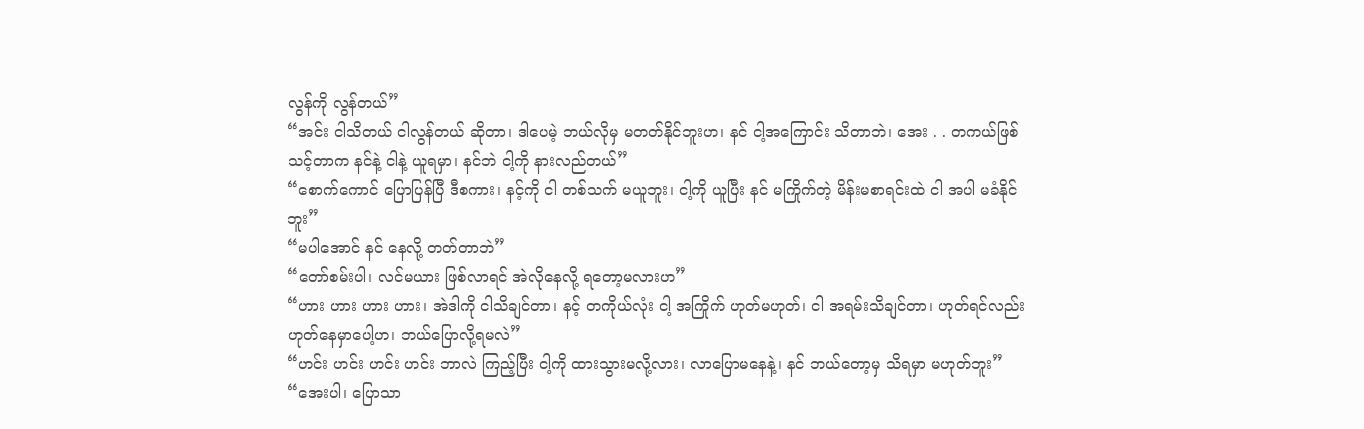လွန်ကို လွန်တယ်”
“အင်း ငါသိတယ် ငါလွန်တယ် ဆိုတာ၊ ဒါပေမဲ့ ဘယ်လိုမှ မတတ်နိုင်ဘူးဟ၊ နင် ငါ့အကြောင်း သိတာဘဲ၊ အေး . . တကယ်ဖြစ်သင့်တာက နင်နဲ့ ငါနဲ့ ယူရမှာ၊ နင်ဘဲ ငါ့ကို နားလည်တယ်”
“စောက်ကောင် ပြောပြန်ပြီ ဒီစကား၊ နင့်ကို ငါ တစ်သက် မယူဘူး၊ ငါ့ကို ယူပြီး နင် မကြိုက်တဲ့ မိန်းမစာရင်းထဲ ငါ အပါ မခံနိုင်ဘူး”
“မပါအောင် နင် နေလို့ တတ်တာဘဲ”
“တော်စမ်းပါ၊ လင်မယား ဖြစ်လာရင် အဲလိုနေလို့ ရတော့မလားဟ”
“ဟား ဟား ဟား ဟား၊ အဲဒါကို ငါသိချင်တာ၊ နင့် တကိုယ်လုံး ငါ့ အကြိုက် ဟုတ်မဟုတ်၊ ငါ အရမ်းသိချင်တာ၊ ဟုတ်ရင်လည်း ဟုတ်နေမှာပေါ့ဟ၊ ဘယ်ပြောလို့ရမလဲ”
“ဟင်း ဟင်း ဟင်း ဟင်း ဘာလဲ ကြည့်ပြီး ငါ့ကို ထားသွားမလို့လား၊ လာပြောမနေနဲ့၊ နင် ဘယ်တော့မှ သိရမှာ မဟုတ်ဘူး”
“အေးပါ၊ ပြောသာ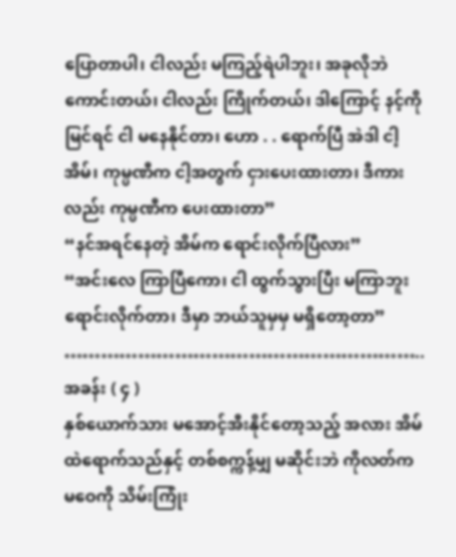ပြောတာပါ၊ ငါလည်း မကြည့်ရဲပါဘူး၊ အခုလိုဘဲ ကောင်းတယ်၊ ငါလည်း ကြိုက်တယ်၊ ဒါကြောင့် နင့်ကို မြင်ရင် ငါ မနေနိုင်တာ၊ ဟော . . ရောက်ပြီ အဲဒါ ငါ့အိမ်၊ ကုမ္ပဏီက ငါ့အတွက် ငှားပေးထားတာ၊ ဒီကားလည်း ကုမ္ပဏီက ပေးထားတာ”
“နင်အရင်နေတဲ့ အိမ်က ရောင်းလိုက်ပြီလား”
“အင်းလေ ကြာပြီကော၊ ငါ ထွက်သွားပြီး မကြာဘူး ရောင်းလိုက်တာ၊ ဒီမှာ ဘယ်သူမှမှ မရှိတော့တာ”
…………………………………………………..
အခန်း ( ၄ )
နှစ်ယောက်သား မအောင့်အီးနိုင်တော့သည့် အလား အိမ်ထဲရောက်သည်နှင့် တစ်စက္ကန့်မျှ မဆိုင်းဘဲ ကိုလတ်က မဝေကို သိမ်းကြုံး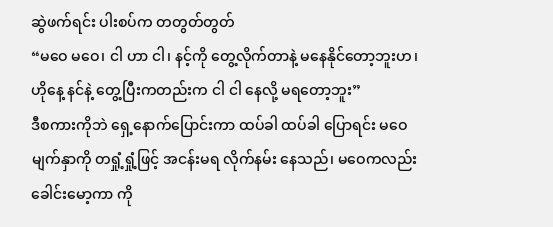ဆွဲဖက်ရင်း ပါးစပ်က တတွတ်တွတ်
“မဝေ မဝေ၊ ငါ ဟာ ငါ၊ နင့်ကို တွေ့လိုက်တာနဲ့ မနေနိုင်တော့ဘူးဟ၊ ဟိုနေ့ နင်နဲ့ တွေ့ပြီးကတည်းက ငါ ငါ နေလို့ မရတော့ဘူး”
ဒီစကားကိုဘဲ ရှေ့နောက်ပြောင်းကာ ထပ်ခါ ထပ်ခါ ပြောရင်း မဝေ မျက်နှာကို တရှုံ့ရှုံ့ဖြင့် အငန်းမရ လိုက်နမ်း နေသည်၊ မဝေကလည်း ခေါင်းမော့ကာ ကို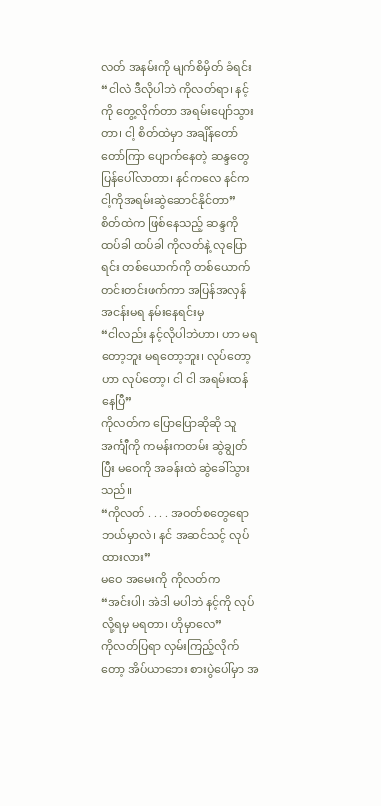လတ် အနမ်းကို မျက်စိမှိတ် ခံရင်း
“ငါလဲ ဒီလိုပါဘဲ ကိုလတ်ရာ၊ နင့်ကို တွေ့လိုက်တာ အရမ်းပျော်သွားတာ၊ ငါ့ စိတ်ထဲမှာ အချိန်တော်တော်ကြာ ပျောက်နေတဲ့ ဆန္ဒတွေ ပြန်ပေါ်လာတာ၊ နင်ကလေ နင်က ငါ့ကိုအရမ်းဆွဲဆောင်နိုင်တာ”
စိတ်ထဲက ဖြစ်နေသည့် ဆန္ဒကို ထပ်ခါ ထပ်ခါ ကိုလတ်နဲ့ လုပြောရင်း တစ်ယောက်ကို တစ်ယောက် တင်းတင်းဖက်ကာ အပြန်အလှန် အငန်းမရ နမ်းနေရင်းမှ
“ငါလည်း နင့်လိုပါဘဲဟာ၊ ဟာ မရတော့ဘူး မရတော့ဘူး၊ လုပ်တော့ဟာ လုပ်တော့၊ ငါ ငါ အရမ်းထန်နေပြီ”
ကိုလတ်က ပြောပြောဆိုဆို သူ အင်္ကျီကို ကမန်းကတမ်း ဆွဲချွတ်ပြီး မဝေကို အခန်းထဲ ဆွဲခေါ်သွားသည်။
“ကိုလတ် . . . . အဝတ်စတွေရော ဘယ်မှာလဲ၊ နင် အဆင်သင့် လုပ်ထားလား”
မဝေ အမေးကို ကိုလတ်က
“အင်းပါ၊ အဲဒါ မပါဘဲ နင့်ကို လုပ်လို့ရမှ မရတာ၊ ဟိုမှာလေ”
ကိုလတ်ပြရာ လှမ်းကြည့်လိုက်တော့ အိပ်ယာဘေး စားပွဲပေါ်မှာ အ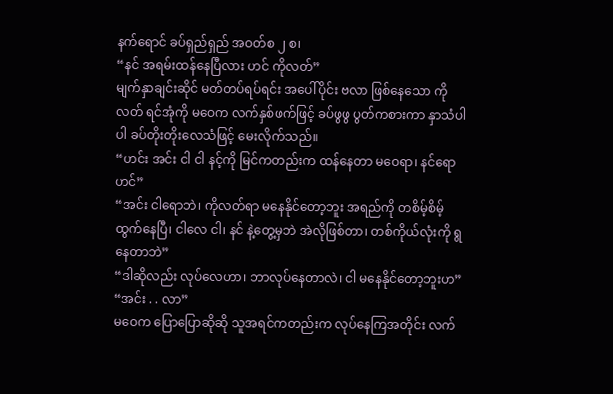နက်ရောင် ခပ်ရှည်ရှည် အဝတ်စ ၂ စ၊
“နင် အရမ်းထန်နေပြီလား ဟင် ကိုလတ်”
မျက်နှာချင်းဆိုင် မတ်တပ်ရပ်ရင်း အပေါ်ပိုင်း ဗလာ ဖြစ်နေသော ကိုလတ် ရင်အုံကို မဝေက လက်နှစ်ဖက်ဖြင့် ခပ်ဖွဖွ ပွတ်ကစားကာ နှာသံပါပါ ခပ်တိုးတိုးလေသံဖြင့် မေးလိုက်သည်။
“ဟင်း အင်း ငါ ငါ နင့်ကို မြင်ကတည်းက ထန်နေတာ မဝေရာ၊ နင်ရော ဟင်”
“အင်း ငါရောဘဲ၊ ကိုလတ်ရာ မနေနိုင်တော့ဘူး အရည်ကို တစိမ့်စိမ့် ထွက်နေပြီ၊ ငါလေ ငါ၊ နင် နဲ့တွေ့မှဘဲ အဲလိုဖြစ်တာ၊ တစ်ကိုယ်လုံးကို ရွနေတာဘဲ”
“ဒါဆိုလည်း လုပ်လေဟာ၊ ဘာလုပ်နေတာလဲ၊ ငါ မနေနိုင်တော့ဘူးဟ”
“အင်း . . လာ”
မဝေက ပြောပြောဆိုဆို သူအရင်ကတည်းက လုပ်နေကြအတိုင်း လက်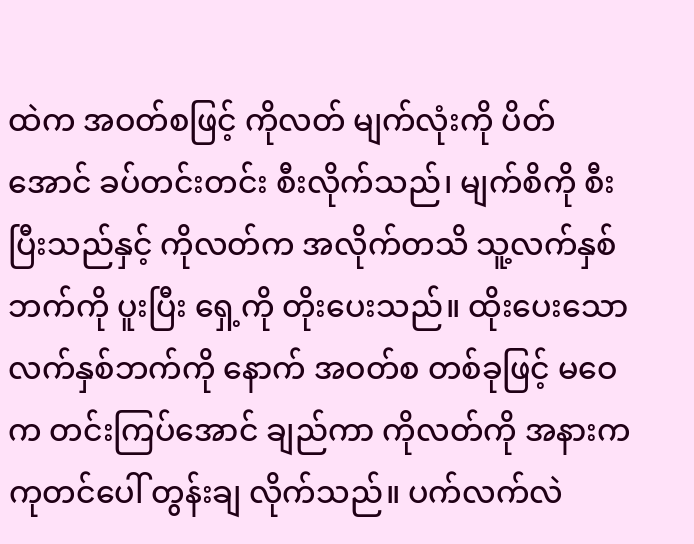ထဲက အဝတ်စဖြင့် ကိုလတ် မျက်လုံးကို ပိတ်အောင် ခပ်တင်းတင်း စီးလိုက်သည်၊ မျက်စိကို စီးပြီးသည်နှင့် ကိုလတ်က အလိုက်တသိ သူ့လက်နှစ်ဘက်ကို ပူးပြီး ရှေ့ကို တိုးပေးသည်။ ထိုးပေးသော လက်နှစ်ဘက်ကို နောက် အဝတ်စ တစ်ခုဖြင့် မဝေက တင်းကြပ်အောင် ချည်ကာ ကိုလတ်ကို အနားက ကုတင်ပေါ် တွန်းချ လိုက်သည်။ ပက်လက်လဲ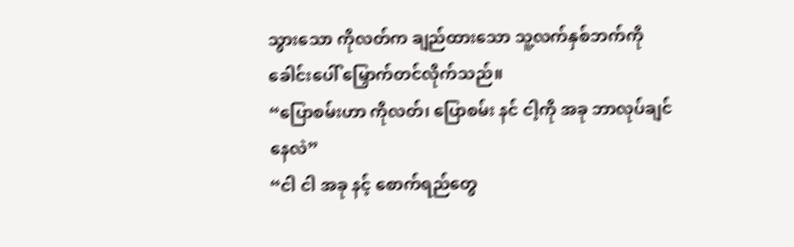သွားသော ကိုလတ်က ချည်ထားသော သူ့လက်နှစ်ဘက်ကို ခေါင်းပေါ် မြှောက်တင်လိုက်သည်။
“ပြောစမ်းဟာ ကိုလတ်၊ ပြောစမ်း နင် ငါ့ကို အခု ဘာလုပ်ချင်နေလဲ”
“ငါ ငါ အခု နင့် စောက်ရည်တွေ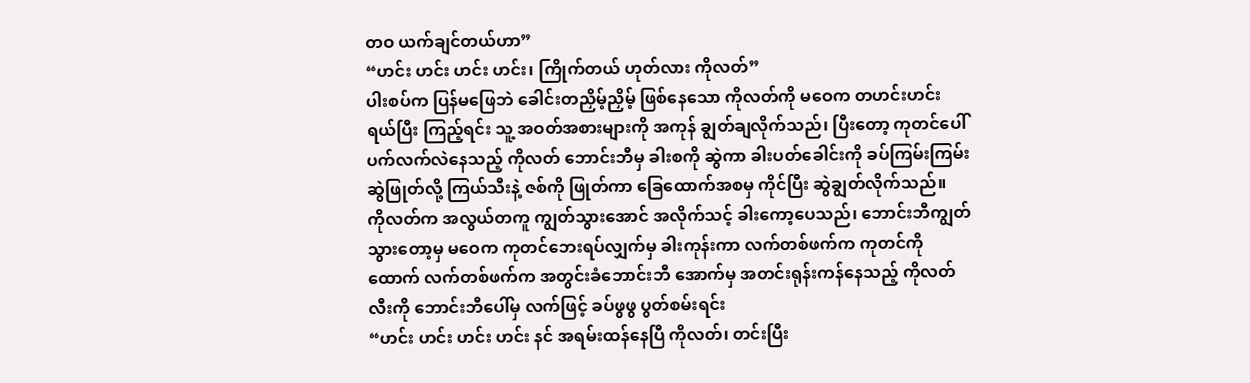တဝ ယက်ချင်တယ်ဟာ”
“ဟင်း ဟင်း ဟင်း ဟင်း၊ ကြိုက်တယ် ဟုတ်လား ကိုလတ်”
ပါးစပ်က ပြန်မဖြေဘဲ ခေါင်းတညှိမ့်ညှိမ့် ဖြစ်နေသော ကိုလတ်ကို မဝေက တဟင်းဟင်း ရယ်ပြီး ကြည့်ရင်း သူ့ အဝတ်အစားများကို အကုန် ချွတ်ချလိုက်သည်၊ ပြီးတော့ ကုတင်ပေါ် ပက်လက်လဲနေသည့် ကိုလတ် ဘောင်းဘီမှ ခါးစကို ဆွဲကာ ခါးပတ်ခေါင်းကို ခပ်ကြမ်းကြမ်း ဆွဲဖြုတ်လို့ ကြယ်သီးနဲ့ ဇစ်ကို ဖြုတ်ကာ ခြေထောက်အစမှ ကိုင်ပြီး ဆွဲချွတ်လိုက်သည်။
ကိုလတ်က အလွယ်တကူ ကျွတ်သွားအောင် အလိုက်သင့် ခါးကော့ပေသည်၊ ဘောင်းဘီကျွတ်သွားတော့မှ မဝေက ကုတင်ဘေးရပ်လျှက်မှ ခါးကုန်းကာ လက်တစ်ဖက်က ကုတင်ကိုထောက် လက်တစ်ဖက်က အတွင်းခံဘောင်းဘီ အောက်မှ အတင်းရုန်းကန်နေသည့် ကိုလတ် လီးကို ဘောင်းဘီပေါ်မှ လက်ဖြင့် ခပ်ဖွဖွ ပွတ်စမ်းရင်း
“ဟင်း ဟင်း ဟင်း ဟင်း နင် အရမ်းထန်နေပြီ ကိုလတ်၊ တင်းပြီး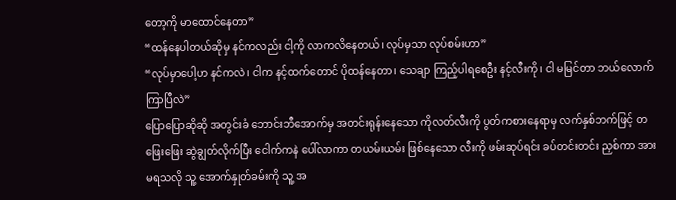တော့ကို မာထောင်နေတာ”
“ထန်နေပါတယ်ဆိုမှ နင်ကလည်း ငါ့ကို လာကလိနေတယ်၊ လုပ်မှသာ လုပ်စမ်းဟာ”
“လုပ်မှာပေါ့ဟ နင်ကလဲ၊ ငါက နင့်ထက်တောင် ပိုထန်နေတာ၊ သေချာ ကြည့်ပါရစေဦး နင့်လီးကို၊ ငါ မမြင်တာ ဘယ်လောက်ကြာပြီလဲ”
ပြောပြောဆိုဆို အတွင်းခံ ဘောင်းဘီအောက်မှ အတင်းရုန်းနေသော ကိုလတ်လီးကို ပွတ်ကစားနေရာမှ လက်နှစ်ဘက်ဖြင့် တဖြေးဖြေး ဆွဲချွတ်လိုက်ပြီး ငေါက်ကနဲ ပေါ်လာကာ တယမ်းယမ်း ဖြစ်နေသော လီးကို ဖမ်းဆုပ်ရင်း ခပ်တင်းတင်း ညှစ်ကာ အားမရသလို သူ့ အောက်နှုတ်ခမ်းကို သူ့ အ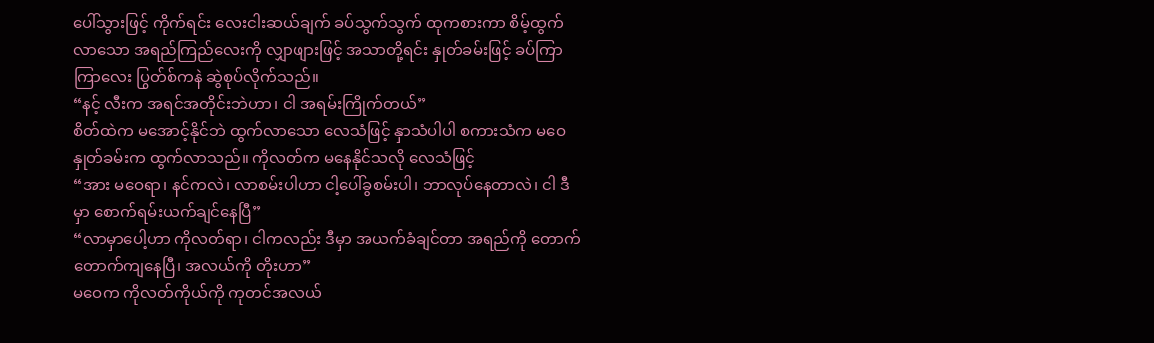ပေါ်သွားဖြင့် ကိုက်ရင်း လေးငါးဆယ်ချက် ခပ်သွက်သွက် ထုကစားကာ စိမ့်ထွက်လာသော အရည်ကြည်လေးကို လျှာဖျားဖြင့် အသာတို့ရင်း နှုတ်ခမ်းဖြင့် ခပ်ကြာကြာလေး ပြွတ်စ်ကနဲ ဆွဲစုပ်လိုက်သည်။
“နင့် လီးက အရင်အတိုင်းဘဲဟာ၊ ငါ အရမ်းကြိုက်တယ်”
စိတ်ထဲက မအောင့်နိုင်ဘဲ ထွက်လာသော လေသံဖြင့် နှာသံပါပါ စကားသံက မဝေနှုတ်ခမ်းက ထွက်လာသည်။ ကိုလတ်က မနေနိုင်သလို လေသံဖြင့်
“အား မဝေရာ၊ နင်ကလဲ၊ လာစမ်းပါဟာ ငါ့ပေါ်ခွစမ်းပါ၊ ဘာလုပ်နေတာလဲ၊ ငါ ဒီမှာ စောက်ရမ်းယက်ချင်နေပြီ”
“လာမှာပေါ့ဟာ ကိုလတ်ရာ၊ ငါကလည်း ဒီမှာ အယက်ခံချင်တာ အရည်ကို တောက်တောက်ကျနေပြီ၊ အလယ်ကို တိုးဟာ”
မဝေက ကိုလတ်ကိုယ်ကို ကုတင်အလယ်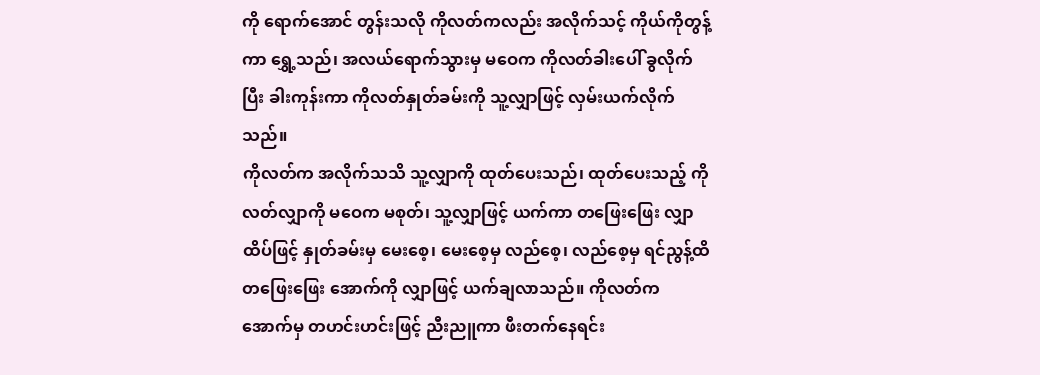ကို ရောက်အောင် တွန်းသလို ကိုလတ်ကလည်း အလိုက်သင့် ကိုယ်ကိုတွန့်ကာ ရွှေ့သည်၊ အလယ်ရောက်သွားမှ မဝေက ကိုလတ်ခါးပေါ် ခွလိုက်ပြီး ခါးကုန်းကာ ကိုလတ်နှုတ်ခမ်းကို သူ့လျှာဖြင့် လှမ်းယက်လိုက်သည်။
ကိုလတ်က အလိုက်သသိ သူ့လျှာကို ထုတ်ပေးသည်၊ ထုတ်ပေးသည့် ကိုလတ်လျှာကို မဝေက မစုတ်၊ သူ့လျှာဖြင့် ယက်ကာ တဖြေးဖြေး လျှာထိပ်ဖြင့် နှုတ်ခမ်းမှ မေးစေ့၊ မေးစေ့မှ လည်စေ့၊ လည်စေ့မှ ရင်ညွန့်ထိ တဖြေးဖြေး အောက်ကို လျှာဖြင့် ယက်ချလာသည်။ ကိုလတ်က အောက်မှ တဟင်းဟင်းဖြင့် ညီးညူကာ ဖီးတက်နေရင်း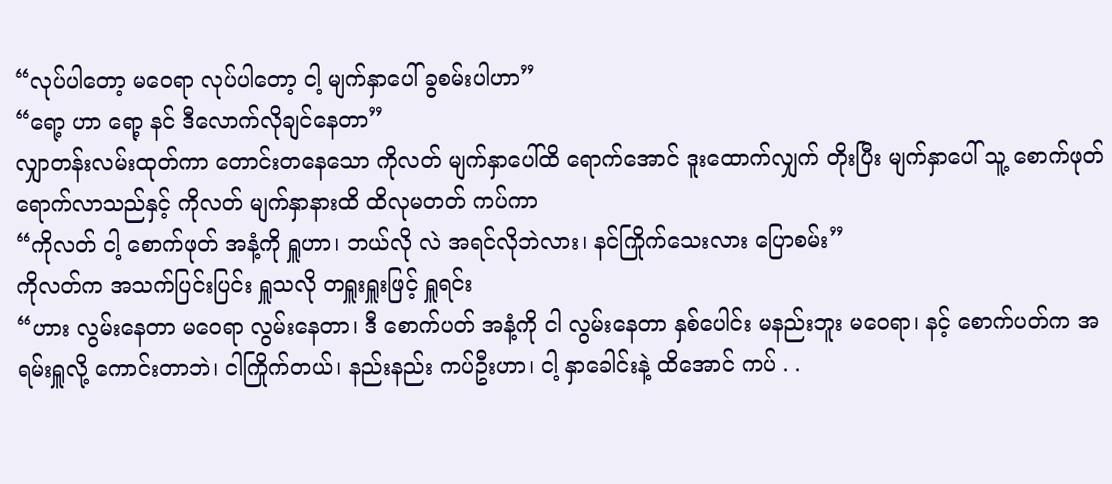“လုပ်ပါတော့ မဝေရာ လုပ်ပါတော့ ငါ့ မျက်နှာပေါ် ခွစမ်းပါဟာ”
“ရော့ ဟာ ရော့ နင် ဒီလောက်လိုချင်နေတာ”
လျှာတန်းလမ်းထုတ်ကာ တောင်းတနေသော ကိုလတ် မျက်နှာပေါ်ထိ ရောက်အောင် ဒူးထောက်လျှက် တိုးပြီး မျက်နှာပေါ် သူ့ စောက်ဖုတ် ရောက်လာသည်နှင့် ကိုလတ် မျက်နှာနားထိ ထိလုမတတ် ကပ်ကာ
“ကိုလတ် ငါ့ စောက်ဖုတ် အနံ့ကို ရှူဟာ၊ ဘယ်လို လဲ အရင်လိုဘဲလား၊ နင်ကြိုက်သေးလား ပြောစမ်း”
ကိုလတ်က အသက်ပြင်းပြင်း ရှူသလို တရှူးရှူးဖြင့် ရှူရင်း
“ဟား လွမ်းနေတာ မဝေရာ လွမ်းနေတာ၊ ဒီ စောက်ပတ် အနံ့ကို ငါ လွမ်းနေတာ နှစ်ပေါင်း မနည်းဘူး မဝေရာ၊ နင့် စောက်ပတ်က အရမ်းရှူလို့ ကောင်းတာဘဲ၊ ငါကြိုက်တယ်၊ နည်းနည်း ကပ်ဦးဟာ၊ ငါ့ နှာခေါင်းနဲ့ ထိအောင် ကပ် . .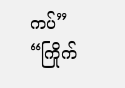ကပ်”
“ကြိုက်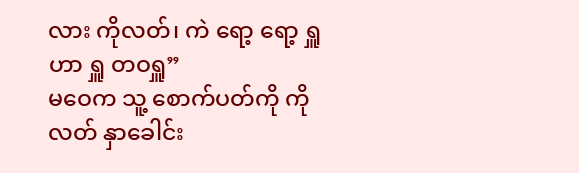လား ကိုလတ်၊ ကဲ ရော့ ရော့ ရှူဟာ ရှူ တဝရှူ”
မဝေက သူ့ စောက်ပတ်ကို ကိုလတ် နှာခေါင်း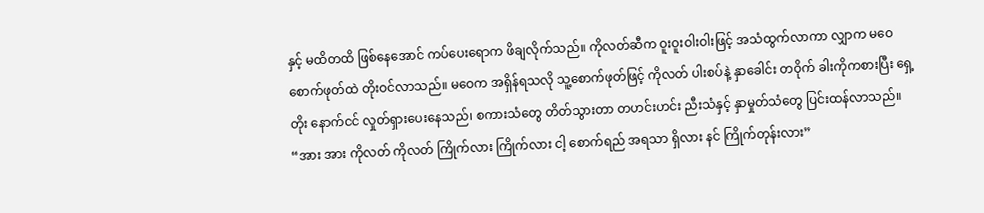နှင့် မထိတထိ ဖြစ်နေအောင် ကပ်ပေးရောက ဖိချလိုက်သည်။ ကိုလတ်ဆီက ဝူးဝူးဝါးဝါးဖြင့် အသံထွက်လာကာ လျှာက မဝေစောက်ဖုတ်ထဲ တိုးဝင်လာသည်။ မဝေက အရှိန်ရသလို သူ့စောက်ဖုတ်ဖြင့် ကိုလတ် ပါးစပ်နဲ့ နှာခေါင်း တဝိုက် ခါးကိုကစားပြီး ရှေ့တိုး နောက်ငင် လှုတ်ရှားပေးနေသည်၊ စကားသံတွေ တိတ်သွားတာ တဟင်းဟင်း ညီးသံနှင့် နှာမှုတ်သံတွေ ပြင်းထန်လာသည်။
“အား အား ကိုလတ် ကိုလတ် ကြိုက်လား ကြိုက်လား ငါ့ စောက်ရည် အရသာ ရှိလား နင် ကြိုက်တုန်းလား”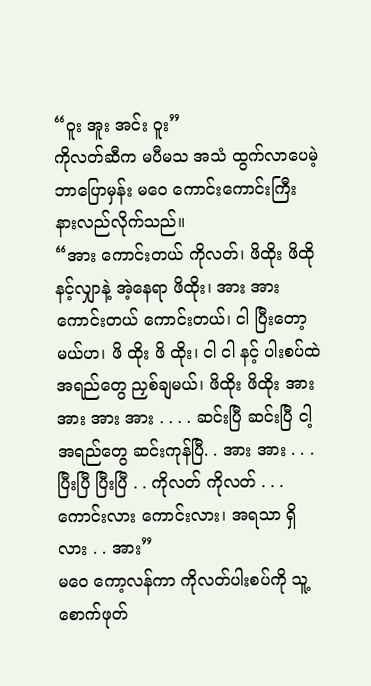“ဝူး အူး အင်း ဝူး”
ကိုလတ်ဆီက မပီမသ အသံ ထွက်လာပေမဲ့ ဘာပြောမှန်း မဝေ ကောင်းကောင်းကြီး နားလည်လိုက်သည်။
“အား ကောင်းတယ် ကိုလတ်၊ ဖိထိုး ဖိထို နင့်လျှာနဲ့ အဲ့နေရာ ဖိထိုး၊ အား အား ကောင်းတယ် ကောင်းတယ်၊ ငါ ပြီးတော့မယ်ဟ၊ ဖိ ထိုး ဖိ ထိုး၊ ငါ ငါ နင့် ပါးစပ်ထဲ အရည်တွေ ညှစ်ချမယ်၊ ဖိထိုး ဖိထိုး အား အား အား အား . . . . ဆင်းပြီ ဆင်းပြီ ငါ့ အရည်တွေ ဆင်းကုန်ပြီ. . အား အား . . .ပြီးပြီ ပြီးပြီ . . ကိုလတ် ကိုလတ် . . . ကောင်းလား ကောင်းလား၊ အရသာ ရှိလား . . အား”
မ၀ေ ကော့လန်ကာ ကိုလတ်ပါးစပ်ကို သူ့စောက်ဖုတ်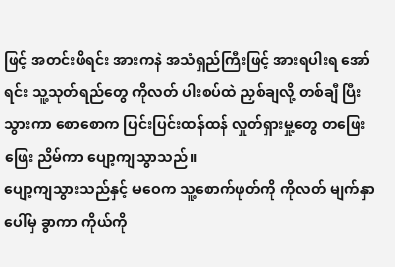ဖြင့် အတင်းဖိရင်း အားကနဲ အသံရှည်ကြီးဖြင့် အားရပါးရ အော်ရင်း သူ့သုတ်ရည်တွေ ကိုလတ် ပါးစပ်ထဲ ညှစ်ချလို့ တစ်ချီ ပြီးသွားကာ စောစောက ပြင်းပြင်းထန်ထန် လှုတ်ရှားမှု့တွေ တဖြေးဖြေး ညိမ်ကာ ပျော့ကျသွာသည်။
ပျော့ကျသွားသည်နှင့် မဝေက သူ့စောက်ဖုတ်ကို ကိုလတ် မျက်နှာပေါ်မှ ခွာကာ ကိုယ်ကို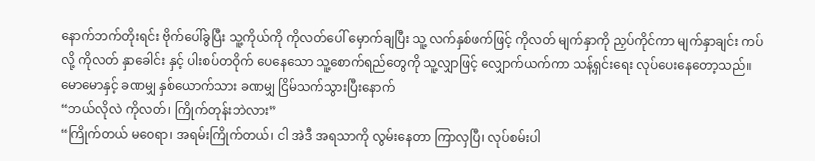နောက်ဘက်တိုးရင်း ဗိုက်ပေါ်ခွပြီး သူ့ကိုယ်ကို ကိုလတ်ပေါ် မှောက်ချပြီး သူ့ လက်နှစ်ဖက်ဖြင့် ကိုလတ် မျက်နှာကို ညှပ်ကိုင်ကာ မျက်နှာချင်း ကပ်လို့ ကိုလတ် နှာခေါင်း နှင့် ပါးစပ်တဝိုက် ပေနေသော သူ့စောက်ရည်တွေကို သူ့လျှာဖြင့် လျှောက်ယက်ကာ သန့်ရှင်းရေး လုပ်ပေးနေတော့သည်။ မောမောနှင့် ခဏမျှ နှစ်ယောက်သား ခဏမျှ ငြိမ်သက်သွားပြီးနောက်
“ဘယ်လိုလဲ ကိုလတ်၊ ကြိုက်တုန်းဘဲလား”
“ကြိုက်တယ် မ၀ေရာ၊ အရမ်းကြိုက်တယ်၊ ငါ အဲဒီ အရသာကို လွမ်းနေတာ ကြာလှပြီ၊ လုပ်စမ်းပါ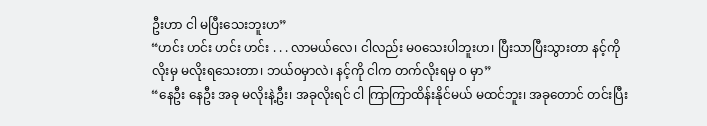ဦးဟာ ငါ မပြီးသေးဘူးဟ”
“ဟင်း ဟင်း ဟင်း ဟင်း . . . လာမယ်လေ၊ ငါလည်း မ၀သေးပါဘူးဟ၊ ပြီးသာပြီးသွားတာ နင့်ကို လိုးမှ မလိုးရသေးတာ၊ ဘယ်၀မှာလဲ၊ နင့်ကို ငါက တက်လိုးရမှ ၀ မှာ”
“နေဦး နေဦး အခု မလိုးနဲ့ဦး၊ အခုလိုးရင် ငါ ကြာကြာထိန်းနိုင်မယ် မထင်ဘူး၊ အခုတောင် တင်းပြီး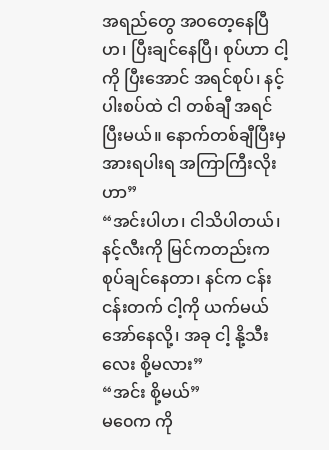အရည်တွေ အ၀တေ့နေပြီဟ၊ ပြီးချင်နေပြီ၊ စုပ်ဟာ ငါ့ကို ပြီးအောင် အရင်စုပ်၊ နင့်ပါးစပ်ထဲ ငါ တစ်ချီ အရင်ပြီးမယ်။ နောက်တစ်ချီပြီးမှ အားရပါးရ အကြာကြီးလိုးဟာ”
“အင်းပါဟ၊ ငါသိပါတယ်၊ နင့်လီးကို မြင်ကတည်းက စုပ်ချင်နေတာ၊ နင်က ငန်းငန်းတက် ငါ့ကို ယက်မယ် အော်နေလို့၊ အခု ငါ့ နို့သီးလေး စို့မလား”
“အင်း စို့မယ်”
မ၀ေက ကို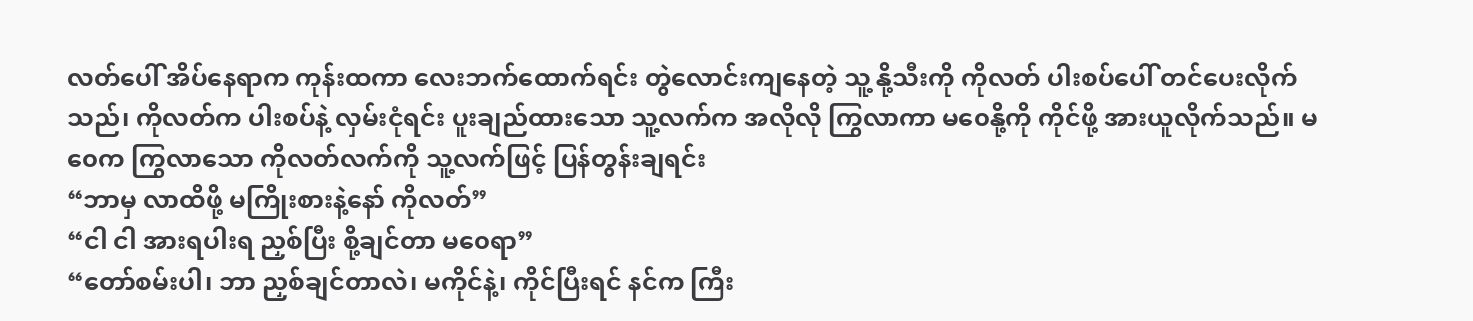လတ်ပေါ် အိပ်နေရာက ကုန်းထကာ လေးဘက်ထောက်ရင်း တွဲလောင်းကျနေတဲ့ သူ့ နို့သီးကို ကိုလတ် ပါးစပ်ပေါ် တင်ပေးလိုက်သည်၊ ကိုလတ်က ပါးစပ်နဲ့ လှမ်းငုံရင်း ပူးချည်ထားသော သူ့လက်က အလိုလို ကြွလာကာ မ၀ေနို့ကို ကိုင်ဖို့ အားယူလိုက်သည်။ မ၀ေက ကြွလာသော ကိုလတ်လက်ကို သူ့လက်ဖြင့် ပြန်တွန်းချရင်း
“ဘာမှ လာထိဖို့ မကြိုးစားနဲ့နော် ကိုလတ်”
“ငါ ငါ အားရပါးရ ညှစ်ပြီး စို့ချင်တာ မ၀ေရာ”
“တော်စမ်းပါ၊ ဘာ ညှစ်ချင်တာလဲ၊ မကိုင်နဲ့၊ ကိုင်ပြီးရင် နင်က ကြီး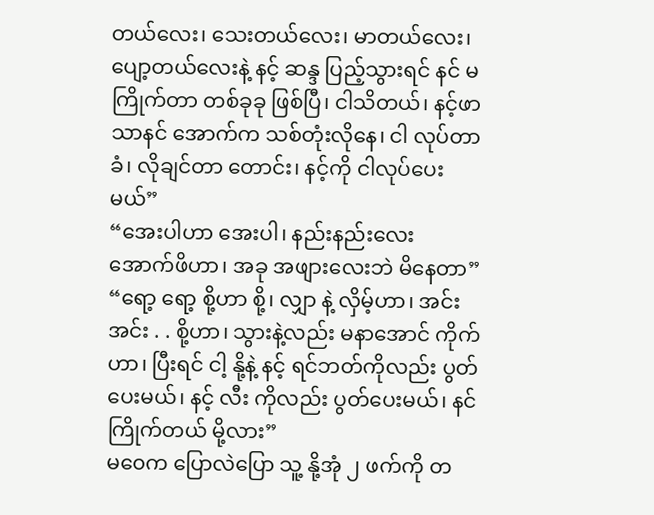တယ်လေး၊ သေးတယ်လေး၊ မာတယ်လေး၊ ပျော့တယ်လေးနဲ့ နင့် ဆန္ဒ ပြည့်သွားရင် နင် မကြိုက်တာ တစ်ခုခု ဖြစ်ပြီ၊ ငါသိတယ်၊ နင့်ဖာသာနင် အောက်က သစ်တုံးလိုနေ၊ ငါ လုပ်တာခံ၊ လိုချင်တာ တောင်း၊ နင့်ကို ငါလုပ်ပေးမယ်”
“အေးပါဟာ အေးပါ၊ နည်းနည်းလေး အောက်ဖိဟာ၊ အခု အဖျားလေးဘဲ မိနေတာ”
“ရော့ ရော့ စို့ဟာ စို့၊ လျှာ နဲ့ လှိမ့်ဟာ၊ အင်း အင်း . . စို့ဟာ၊ သွားနဲ့လည်း မနာအောင် ကိုက်ဟာ၊ ပြီးရင် ငါ့ နို့နဲ့ နင့် ရင်ဘတ်ကိုလည်း ပွတ်ပေးမယ်၊ နင့် လီး ကိုလည်း ပွတ်ပေးမယ်၊ နင် ကြိုက်တယ် မို့လား”
မ၀ေက ပြောလဲပြော သူ့ နို့အုံ ၂ ဖက်ကို တ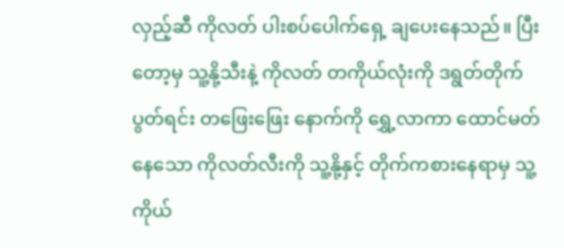လှည့်ဆီ ကိုလတ် ပါးစပ်ပေါက်ရှေ့ ချပေးနေသည်။ ပြီးတော့မှ သူ့နို့သီးနဲ့ ကိုလတ် တကိုယ်လုံးကို ဒရွတ်တိုက် ပွတ်ရင်း တဖြေးဖြေး နောက်ကို ရွှေ့လာကာ ထောင်မတ်နေသော ကိုလတ်လီးကို သူ့နို့နှင့် တိုက်ကစားနေရာမှ သူ့ကိုယ်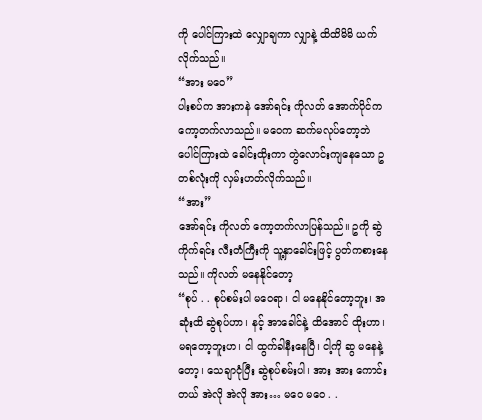ကို ပေါင်ကြားထဲ လျှောချကာ လျှာနဲ့ ထိထိမိမိ ယက်လိုက်သည်။
“အား မ၀ေ”
ပါးစပ်က အားကနဲ အော်ရင်း ကိုလတ် အောက်ပိုင်က ကော့တက်လာသည်။ မ၀ေက ဆက်မလုပ်တော့ဘဲ ပေါင်ကြားထဲ ခေါင်းထိုးကာ တွဲလောင်းကျနေသော ဥတစ်လုံးကို လှမ်းဟတ်လိုက်သည်။
“အား”
အော်ရင်း ကိုလတ် ကော့တက်လာပြန်သည်။ ဥကို ဆွဲကိုက်ရင်း လီးတံကြီးကို သူ့နှာခေါင်းဖြင့် ပွတ်ကစားနေသည်။ ကိုလတ် မနေနိုင်တော့
“စုပ် . . စုပ်စမ်းပါ မ၀ေရာ၊ ငါ မနေနိုင်တော့ဘူး၊ အဆုံးထိ ဆွဲစုပ်ဟာ၊ နင့် အာခေါင်နဲ့ ထိအောင် ထိုးဟာ၊ မရတော့ဘူးဟ၊ ငါ ထွက်ခါနီးနေပြီ၊ ငါ့ကို ဆွ မနေနဲ့တော့၊ သေချာငုံပြီး ဆွဲစုပ်စမ်းပါ၊ အား အား ကောင်းတယ် အဲလို အဲလို အား… မ၀ေ မ၀ေ . .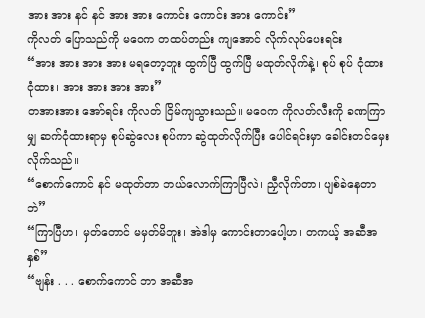အား အား နင် နင် အား အား ကောင်း ကောင်း အား ကောင်း”
ကိုလတ် ပြောသည်ကို မ၀ေက တထပ်တည်း ကျအောင် လိုက်လုပ်ပေးရင်း
“အား အား အား အား မရတော့ဘူး ထွက်ပြီ ထွက်ပြီ မထုတ်လိုက်နဲ့၊ စုပ် စုပ် ငုံထား ငုံထား၊ အား အား အား အား”
တအားအား အော်ရင်း ကိုလတ် ငြိမ်ကျသွားသည်။ မ၀ေက ကိုလတ်လီးကို ခဏကြာမျှ ဆက်ငုံထားရာမှ စုပ်ဆွဲလေး စုပ်ကာ ဆွဲထုတ်လိုက်ပြီး ပေါင်ရင်းမှာ ခေါင်းတင်မှေးလိုက်သည်။
“စောက်ကောင် နင် မထုတ်တာ ဘယ်လောက်ကြာပြီလဲ၊ ညှီလိုက်တာ၊ ပျစ်ခဲနေတာဘဲ”
“ကြာပြီဟ၊ မှတ်တောင် မမှတ်မိဘူး၊ အဲဒါမှ ကောင်းတာပေါ့ဟ၊ တကယ့် အဆီအနှစ်”
“ဗျန်း . . . စောက်ကောင် ဘာ အဆီအ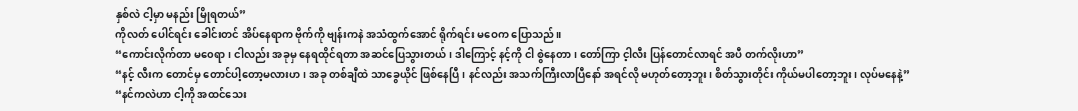နှစ်လဲ ငါ့မှာ မနည်း မြိုရတယ်”
ကိုလတ် ပေါင်ရင်း ခေါင်းတင် အိပ်နေရာက ဗိုက်ကို ဗျန်းကနဲ အသံထွက်အောင် ရိုက်ရင်း မဝေက ပြောသည်။
“ကောင်းလိုက်တာ မ၀ေရာ၊ ငါလည်း အခုမှ နေရထိုင်ရတာ အဆင်ပြေသွားတယ်၊ ဒါကြောင့် နင့်ကို ငါ စွဲနေတာ၊ တော်ကြာ င့ါလီး ပြန်တောင်လာရင် အပီ တက်လိုးဟာ”
“နင့် လီးက တောင်မှ တောင်ပါ့တော့မလားဟ၊ အခု တစ်ချီထဲ သာခွေယိုင် ဖြစ်နေပြီ၊ နင်လည်း အသက်ကြီးလာပြီနော် အရင်လို မဟုတ်တော့ဘူး၊ စိတ်သွားတိုင်း ကိုယ်မပါတော့ဘူး၊ လုပ်မနေနဲ့”
“နင်ကလဲဟာ ငါ့ကို အထင်သေး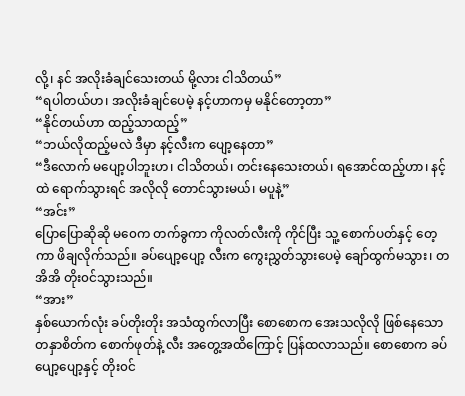လို့၊ နင် အလိုးခံချင်သေးတယ် မို့လား ငါသိတယ်”
“ရပါတယ်ဟ၊ အလိုးခံချင်ပေမဲ့ နင့်ဟာကမှ မနိုင်တော့တာ”
“နိုင်တယ်ဟာ ထည့်သာထည့်”
“ဘယ်လိုထည့်မလဲ ဒီမှာ နင့်လီးက ပျော့နေတာ”
“ဒီလောက် မပျော့ပါဘူးဟ၊ ငါသိတယ်၊ တင်းနေသေးတယ်၊ ရအောင်ထည့်ဟာ၊ နင့်ထဲ ရောက်သွားရင် အလိုလို တောင်သွားမယ်၊ မပူနဲ့”
“အင်း”
ပြောပြောဆိုဆို မ၀ေက တက်ခွကာ ကိုလတ်လီးကို ကိုင်ပြီး သူ့ စောက်ပတ်နှင့် တေ့ကာ ဖိချလိုက်သည်။ ခပ်ပျော့ပျော့ လီးက ကွေးညွှတ်သွားပေမဲ့ ချော်ထွက်မသွား၊ တအိအိ တိုး၀င်သွားသည်။
“အား”
နှစ်ယောက်လုံး ခပ်တိုးတိုး အသံထွက်လာပြီး စောစောက အေးသလိုလို ဖြစ်နေသော တနှာစိတ်က စောက်ဖုတ်နဲ့ လီး အတွေ့အထိကြောင့် ပြန်ထလာသည်။ စောစောက ခပ်ပျော့ပျော့နှင့် တိုး၀င်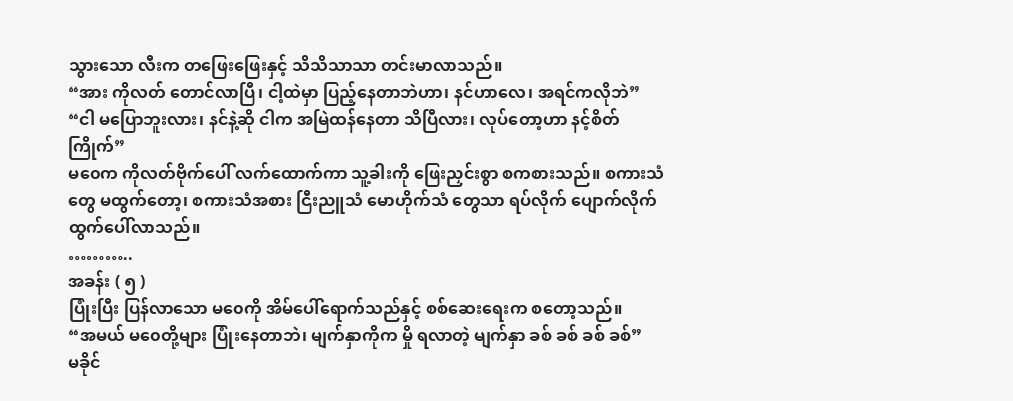သွားသော လီးက တဖြေးဖြေးနှင့် သိသိသာသာ တင်းမာလာသည်။
“အား ကိုလတ် တောင်လာပြီ၊ ငါ့ထဲမှာ ပြည့်နေတာဘဲဟာ၊ နင်ဟာလေ၊ အရင်ကလိုဘဲ”
“ငါ မပြောဘူးလား၊ နင်နဲ့ဆို ငါက အမြဲထန်နေတာ သိပြီလား၊ လုပ်တော့ဟာ နင့်စိတ်ကြိုက်”
မ၀ေက ကိုလတ်ဗိုက်ပေါ် လက်ထောက်ကာ သူ့ခါးကို ဖြေးညှင်းစွာ စကစားသည်။ စကားသံတွေ မထွက်တော့၊ စကားသံအစား ငြီးညူသံ မောဟိုက်သံ တွေသာ ရပ်လိုက် ပျောက်လိုက် ထွက်ပေါ်လာသည်။
………..
အခန်း ( ၅ )
ပြုံးပြီး ပြန်လာသော မ၀ေကို အိမ်ပေါ်ရောက်သည်နှင့် စစ်ဆေးရေးက စတော့သည်။
“အမယ် မ၀ေတို့များ ပြုံးနေတာဘဲ၊ မျက်နှာကိုက မှို ရလာတဲ့ မျက်နှာ ခစ် ခစ် ခစ် ခစ်”
မခိုင်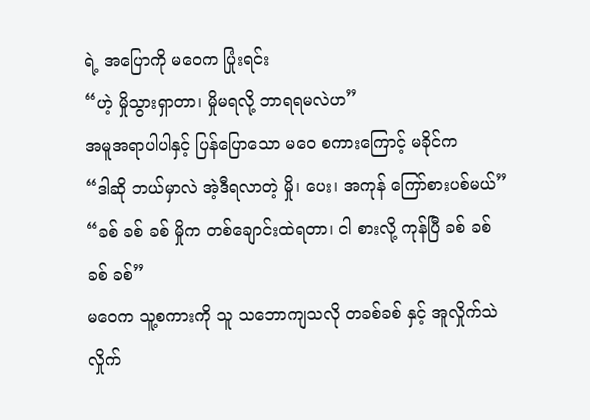ရဲ့ အပြောကို မ၀ေက ပြုံးရင်း
“ဟဲ့ မှိုသွားရှာတာ၊ မှိုမရလို့ ဘာရရမလဲဟ”
အမူအရာပါပါနှင့် ပြန်ပြောသော မ၀ေ စကားကြောင့် မခိုင်က
“ဒါဆို ဘယ်မှာလဲ အဲ့ဒီရလာတဲ့ မှို၊ ပေး၊ အကုန် ကြော်စားပစ်မယ်”
“ခစ် ခစ် ခစ် မှိုက တစ်ချောင်းထဲရတာ၊ ငါ စားလို့ ကုန်ပြီ ခစ် ခစ် ခစ် ခစ်”
မ၀ေက သူ့စကားကို သူ သဘောကျသလို တခစ်ခစ် နှင့် အူလှိုက်သဲလှိုက်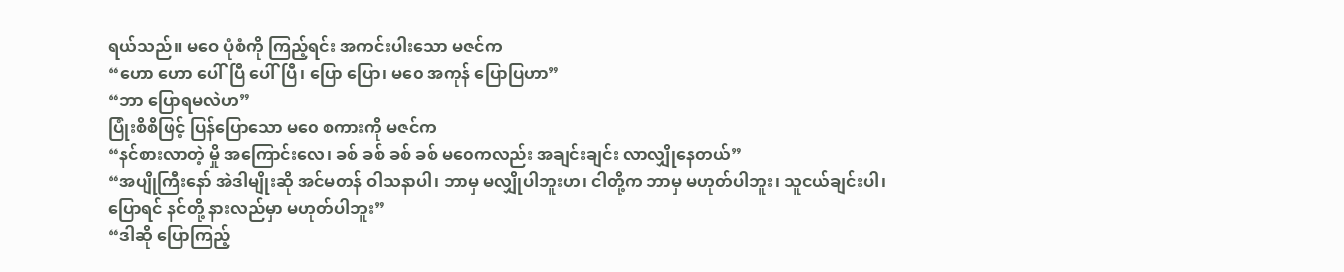ရယ်သည်။ မဝေ ပုံစံကို ကြည့်ရင်း အကင်းပါးသော မဇင်က
“ဟော ဟော ပေါ်ပြီ ပေါ်ပြီ၊ ပြော ပြော၊ မ၀ေ အကုန် ပြောပြဟာ”
“ဘာ ပြောရမလဲဟ”
ပြုံးစိစိဖြင့် ပြန်ပြောသော မ၀ေ စကားကို မဇင်က
“နင်စားလာတဲ့ မှို အကြောင်းလေ၊ ခစ် ခစ် ခစ် ခစ် မ၀ေကလည်း အချင်းချင်း လာလျှိုနေတယ်”
“အပျိုကြီးနော် အဲဒါမျိုးဆို အင်မတန် ဝါသနာပါ၊ ဘာမှ မလျှိုပါဘူးဟ၊ ငါတို့က ဘာမှ မဟုတ်ပါဘူး၊ သူငယ်ချင်းပါ၊ ပြောရင် နင်တို့ နားလည်မှာ မဟုတ်ပါဘူး”
“ဒါဆို ပြောကြည့်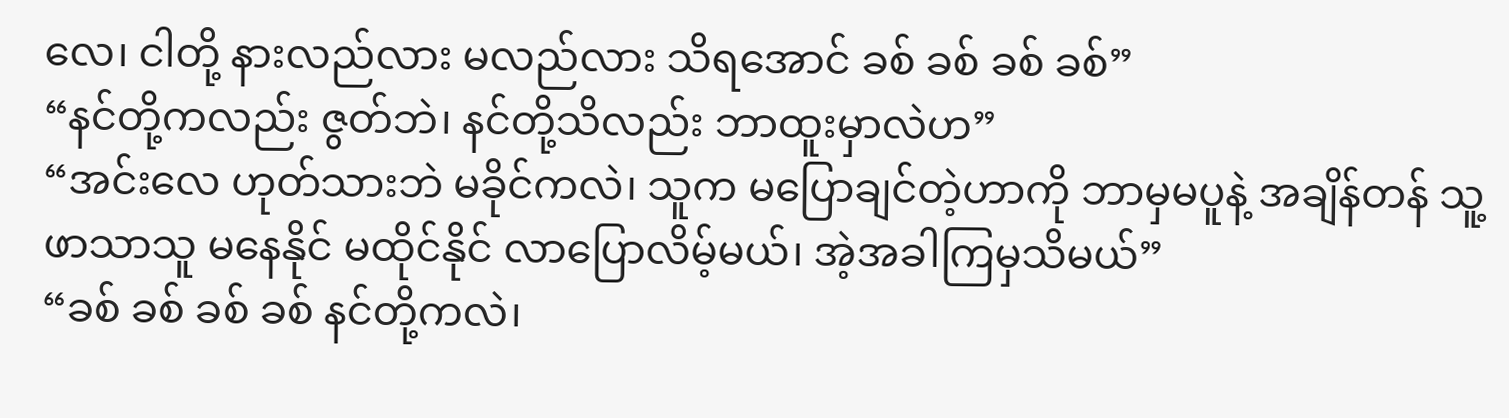လေ၊ ငါတို့ နားလည်လား မလည်လား သိရအောင် ခစ် ခစ် ခစ် ခစ်”
“နင်တို့ကလည်း ဇွတ်ဘဲ၊ နင်တို့သိလည်း ဘာထူးမှာလဲဟ”
“အင်းလေ ဟုတ်သားဘဲ မခိုင်ကလဲ၊ သူက မပြောချင်တဲ့ဟာကို ဘာမှမပူနဲ့ အချိန်တန် သူ့ဖာသာသူ မနေနိုင် မထိုင်နိုင် လာပြောလိမ့်မယ်၊ အဲ့အခါကြမှသိမယ်”
“ခစ် ခစ် ခစ် ခစ် နင်တို့ကလဲ၊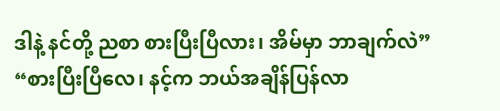ဒါနဲ့ နင်တို့ ညစာ စားပြီးပြီလား၊ အိမ်မှာ ဘာချက်လဲ”
“စားပြီးပြီလေ၊ နင့်က ဘယ်အချိန်ပြန်လာ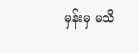မှန်းမှ မသိ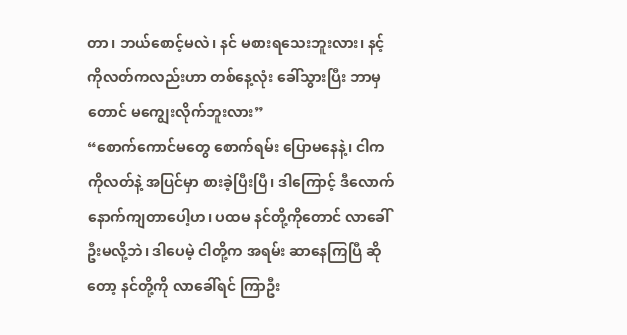တာ၊ ဘယ်စောင့်မလဲ၊ နင် မစားရသေးဘူးလား၊ နင့် ကိုလတ်ကလည်းဟာ တစ်နေ့လုံး ခေါ်သွားပြီး ဘာမှတောင် မကျွေးလိုက်ဘူးလား”
“စောက်ကောင်မတွေ စောက်ရမ်း ပြောမနေနဲ့၊ ငါက ကိုလတ်နဲ့ အပြင်မှာ စားခဲ့ပြီးပြီ၊ ဒါကြောင့် ဒီလောက် နောက်ကျတာပေါ့ဟ၊ ပထမ နင်တို့ကိုတောင် လာခေါ်ဦးမလို့ဘဲ၊ ဒါပေမဲ့ ငါတို့က အရမ်း ဆာနေကြပြီ ဆိုတော့ နင်တို့ကို လာခေါ်ရင် ကြာဦး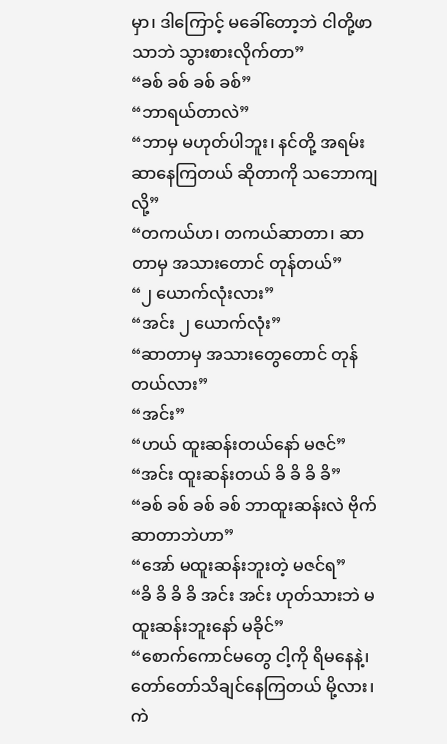မှာ၊ ဒါကြောင့် မခေါ်တော့ဘဲ ငါတို့ဖာသာဘဲ သွားစားလိုက်တာ”
“ခစ် ခစ် ခစ် ခစ်”
“ဘာရယ်တာလဲ”
“ဘာမှ မဟုတ်ပါဘူး၊ နင်တို့ အရမ်းဆာနေကြတယ် ဆိုတာကို သဘောကျလို့”
“တကယ်ဟ၊ တကယ်ဆာတာ၊ ဆာတာမှ အသားတောင် တုန်တယ်”
“၂ ယောက်လုံးလား”
“အင်း ၂ ယောက်လုံး”
“ဆာတာမှ အသားတွေတောင် တုန်တယ်လား”
“အင်း”
“ဟယ် ထူးဆန်းတယ်နော် မဇင်”
“အင်း ထူးဆန်းတယ် ခိ ခိ ခိ ခိ”
“ခစ် ခစ် ခစ် ခစ် ဘာထူးဆန်းလဲ ဗိုက်ဆာတာဘဲဟာ”
“အော် မထူးဆန်းဘူးတဲ့ မဇင်ရ”
“ခိ ခိ ခိ ခိ အင်း အင်း ဟုတ်သားဘဲ မထူးဆန်းဘူးနော် မခိုင်”
“စောက်ကောင်မတွေ ငါ့ကို ရိမနေနဲ့၊ တော်တော်သိချင်နေကြတယ် မို့လား၊ ကဲ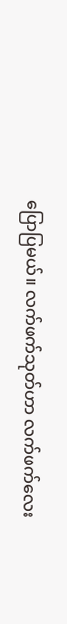ပြောပြမယ်။ လက်ဖက်သုတ်ဟာ လက်ဖက်လေး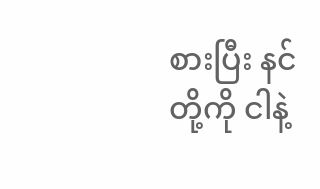စားပြီး နင်တို့ကို ငါနဲ့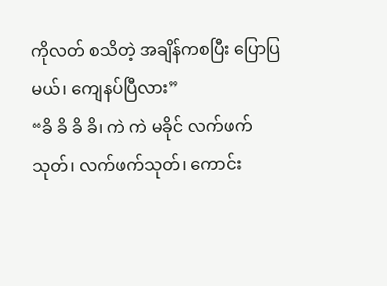ကိုလတ် စသိတဲ့ အချိန်ကစပြီး ပြောပြမယ်၊ ကျေနပ်ပြီလား”
“ခိ ခိ ခိ ခိ၊ ကဲ ကဲ မခိုင် လက်ဖက်သုတ်၊ လက်ဖက်သုတ်၊ ကောင်း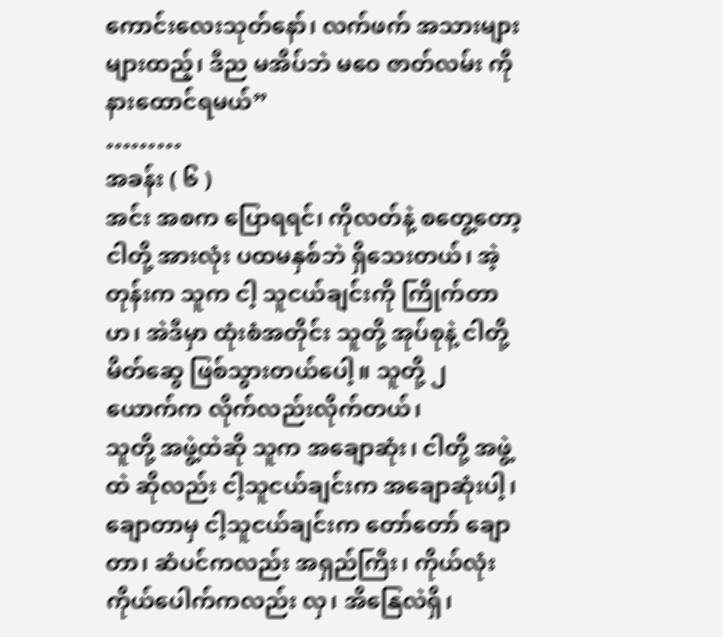ကောင်းလေးသုတ်နော်၊ လက်ဖက် အသားများများထည့်၊ ဒီည မအိပ်ဘဲ မ၀ေ ဇာတ်လမ်း ကို နားထောင်ရမယ်”
………
အခန်း ( ၆ )
အင်း အစက ပြောရရင်၊ ကိုလတ်နဲ့ စတွေ့တော့ ငါတို့ အားလုံး ပထမနှစ်ဘဲ ရှိသေးတယ်၊ အဲ့တုန်းက သူက ငါ့ သူငယ်ချင်းကို ကြိုက်တာဟ၊ အဲဒီမှာ ထုံးစံအတိုင်း သူတို့ အုပ်စုနဲ့ ငါတို့ မိတ်ဆွေ ဖြစ်သွားတယ်ပေါ့။ သူတို့ ၂ ယောက်က လိုက်လည်းလိုက်တယ်၊
သူတို့ အဖွဲ့ထဲဆို သူက အချောဆုံး၊ ငါတို့ အဖွဲ့ထဲ ဆိုလည်း ငါ့သူငယ်ချင်းက အချောဆုံးပါ့၊ ချောတာမှ ငါ့သူငယ်ချင်းက တော်တော် ချောတာ၊ ဆံပင်ကလည်း အရှည်ကြီး၊ ကိုယ်လုံးကိုယ်ပေါက်ကလည်း လှ၊ အိနြေလဲရှိ၊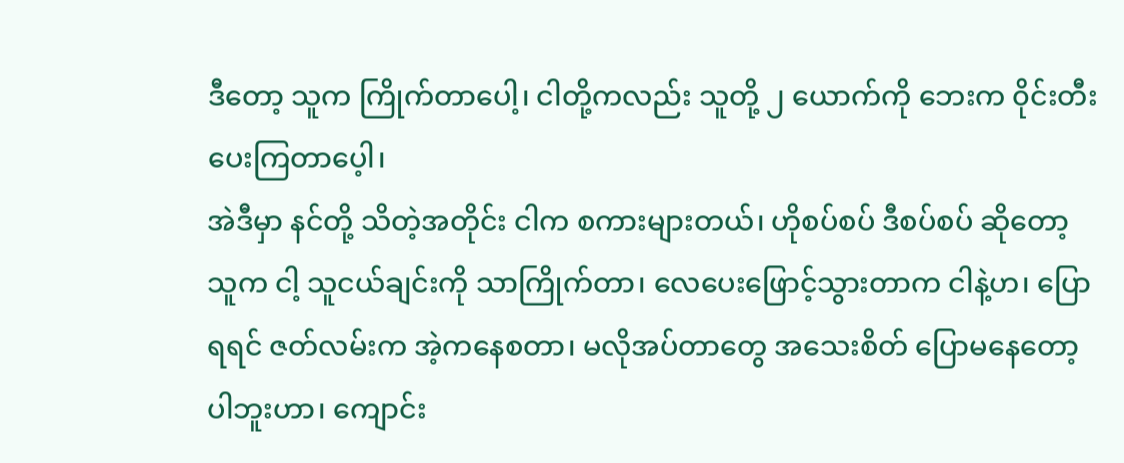ဒီတော့ သူက ကြိုက်တာပေါ့၊ ငါတို့ကလည်း သူတို့ ၂ ယောက်ကို ဘေးက ၀ိုင်းတီးပေးကြတာပေ့ါ၊
အဲဒီမှာ နင်တို့ သိတဲ့အတိုင်း ငါက စကားများတယ်၊ ဟိုစပ်စပ် ဒီစပ်စပ် ဆိုတော့ သူက ငါ့ သူငယ်ချင်းကို သာကြိုက်တာ၊ လေပေးဖြောင့်သွားတာက ငါနဲ့ဟ၊ ပြောရရင် ဇတ်လမ်းက အဲ့ကနေစတာ၊ မလိုအပ်တာတွေ အသေးစိတ် ပြောမနေတော့ပါဘူးဟာ၊ ကျောင်း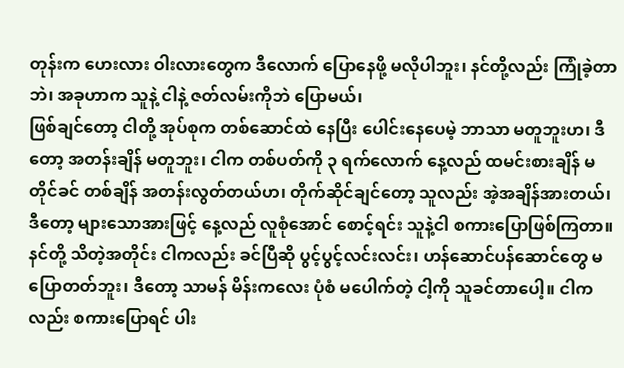တုန်းက ဟေးလား ဝါးလားတွေက ဒီလောက် ပြောနေဖို့ မလိုပါဘူး၊ နင်တို့လည်း ကြုံခဲ့တာဘဲ၊ အခုဟာက သူနဲ့ ငါနဲ့ ဇတ်လမ်းကိုဘဲ ပြောမယ်၊
ဖြစ်ချင်တော့ ငါတို့ အုပ်စုက တစ်ဆောင်ထဲ နေပြီး ပေါင်းနေပေမဲ့ ဘာသာ မတူဘူးဟ၊ ဒီတော့ အတန်းချိန် မတူဘူး၊ ငါက တစ်ပတ်ကို ၃ ရက်လောက် နေ့လည် ထမင်းစားချိန် မတိုင်ခင် တစ်ချိန် အတန်းလွတ်တယ်ဟ၊ တိုက်ဆိုင်ချင်တော့ သူလည်း အဲ့အချိန်အားတယ်၊ ဒီတော့ များသောအားဖြင့် နေ့လည် လူစုံအောင် စောင့်ရင်း သူနဲ့ငါ စကားပြောဖြစ်ကြတာ။
နင်တို့ သိတဲ့အတိုင်း ငါကလည်း ခင်ပြီဆို ပွင့်ပွင့်လင်းလင်း၊ ဟန်ဆောင်ပန်ဆောင်တွေ မပြောတတ်ဘူး၊ ဒီတော့ သာမန် မိန်းကလေး ပုံစံ မပေါက်တဲ့ ငါ့ကို သူခင်တာပေါ့။ ငါကလည်း စကားပြောရင် ပါး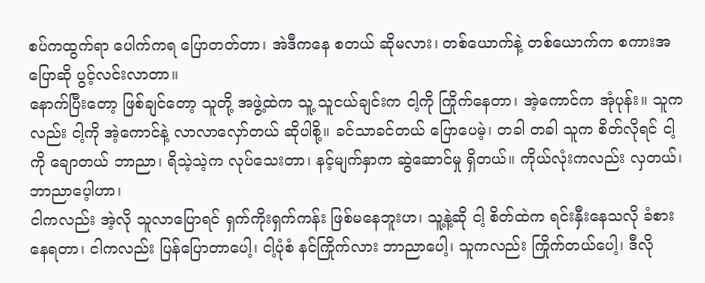စပ်ကထွက်ရာ ပေါက်ကရ ပြောတတ်တာ၊ အဲဒီကနေ စတယ် ဆိုမလား၊ တစ်ယောက်နဲ့ တစ်ယောက်က စကားအပြောဆို ပွင့်လင်းလာတာ။
နောက်ပြီးတော့ ဖြစ်ချင်တော့ သူတို့ အဖွဲ့ထဲက သူ့ သူငယ်ချင်းက ငါ့ကို ကြိုက်နေတာ၊ အဲ့ကောင်က အုံပုန်း။ သူကလည်း ငါ့ကို အဲ့ကောင်နဲ့ လာလာလှော်တယ် ဆိုပါစို့။ ခင်သာခင်တယ် ပြောပေမဲ့၊ တခါ တခါ သူက စိတ်လိုရင် ငါ့ကို ချောတယ် ဘာညာ၊ ရိသဲ့သဲ့က လုပ်သေးတာ၊ နင့်မျက်နှာက ဆွဲဆောင်မှု ရှိတယ်။ ကိုယ်လုံးကလည်း လှတယ်၊ ဘာညာပေ့ါဟာ၊
ငါကလည်း အဲ့လို သူလာပြောရင် ရှက်ကိုးရှက်ကန်း ဖြစ်မနေဘူးဟ၊ သူ့နဲ့ဆို ငါ့ စိတ်ထဲက ရင်းနှီးနေသလို ခံစားနေရတာ၊ ငါကလည်း ပြန်ပြောတာပေါ့၊ ငါ့ပုံစံ နင်ကြိုက်လား ဘာညာပေါ့၊ သူကလည်း ကြိုက်တယ်ပေါ့၊ ဒီလို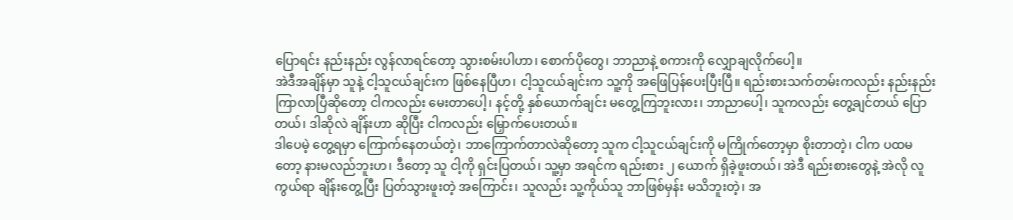ပြောရင်း နည်းနည်း လွန်လာရင်တော့ သွားစမ်းပါဟာ၊ စောက်ပိုတွေ၊ ဘာညာနဲ့ စကားကို လျှောချလိုက်ပေါ့။
အဲဒီအချိန်မှာ သူနဲ့ ငါ့သူငယ်ချင်းက ဖြစ်နေပြီဟ၊ ငါ့သူငယ်ချင်းက သူ့ကို အဖြေပြန်ပေးပြီးပြီ။ ရည်းစားသက်တမ်းကလည်း နည်းနည်း ကြာလာပြီဆိုတော့ ငါကလည်း မေးတာပေါ့၊ နင့်တို့ နှစ်ယောက်ချင်း မတွေ့ကြဘူးလား၊ ဘာညာပေါ့၊ သူကလည်း တွေ့ချင်တယ် ပြောတယ်၊ ဒါဆိုလဲ ချိန်းဟာ ဆိုပြီး ငါကလည်း မြှောက်ပေးတယ်။
ဒါပေမဲ့ တွေ့ရမှာ ကြောက်နေတယ်တဲ့၊ ဘာကြောက်တာလဲဆိုတော့ သူက ငါ့သူငယ်ချင်းကို မကြိုက်တော့မှာ စိုးတာတဲ့၊ ငါက ပထမတော့ နားမလည်ဘူးဟ၊ ဒီတော့ သူ ငါ့ကို ရှင်းပြတယ်၊ သူ့မှာ အရင်က ရည်းစား ၂ ယောက် ရှိခဲ့ဖူးတယ်၊ အဲဒီ ရည်းစားတွေနဲ့ အဲလို လူကွယ်ရာ ချိန်းတွေ့ပြီး ပြတ်သွားဖူးတဲ့ အကြောင်း၊ သူလည်း သူ့ကိုယ်သူ ဘာဖြစ်မှန်း မသိဘူးတဲ့၊ အ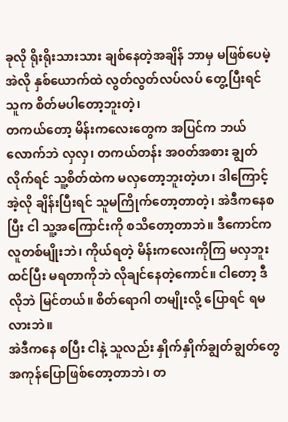ခုလို ရိုးရိုးသားသား ချစ်နေတဲ့အချိန် ဘာမှ မဖြစ်ပေမဲ့ အဲလို နှစ်ယောက်ထဲ လွတ်လွတ်လပ်လပ် တွေ့ပြီးရင် သူက စိတ်မပါတော့ဘူးတဲ့၊
တကယ်တော့ မိန်းကလေးတွေက အပြင်က ဘယ်လောက်ဘဲ လှလှ၊ တကယ်တန်း အ၀တ်အစား ချွတ်လိုက်ရင် သူ့စိတ်ထဲက မလှတော့ဘူးတဲ့ဟ၊ ဒါကြောင့် အဲ့လို ချိန်းပြီးရင် သူမကြိုက်တော့တာတဲ့၊ အဲဒီကနေစပြီး ငါ သူ့အကြောင်းကို စသိတော့တာဘဲ။ ဒီကောင်က လူတစ်မျိုးဘဲ၊ ကိုယ်ရတဲ့ မိန်းကလေးကိုကြ မလှဘူး ထင်ပြီး မရတာကိုဘဲ လိုချင်နေတဲ့ကောင်။ ငါတော့ ဒီလိုဘဲ မြင်တယ်။ စိတ်ရောဂါ တမျိုးလို့ ပြောရင် ရမလားဘဲ။
အဲဒီကနေ စပြီး ငါနဲ့ သူလည်း နှိုက်နှိုက်ချွတ်ချွတ်တွေ အကုန်ပြောဖြစ်တော့တာဘဲ၊ တ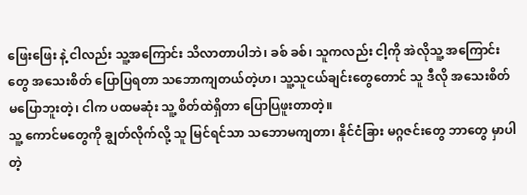ဖြေးဖြေး နဲ့ ငါလည်း သူ့အကြောင်း သိလာတာပါဘဲ၊ ခစ် ခစ်၊ သူကလည်း ငါ့ကို အဲလိုသူ့ အကြောင်းတွေ အသေးစိတ် ပြောပြရတာ သဘောကျတယ်တဲ့ဟ၊ သူ့သူငယ်ချင်းတွေတောင် သူ ဒီလို အသေးစိတ် မပြောဘူးတဲ့၊ ငါက ပထမဆုံး သူ့ စိတ်ထဲရှိတာ ပြောပြဖူးတာတဲ့။
သူ့ ကောင်မတွေကို ချွတ်လိုက်လို့ သူ မြင်ရင်သာ သဘောမကျတာ၊ နိုင်ငံခြား မဂ္ဂဇင်းတွေ ဘာတွေ မှာပါတဲ့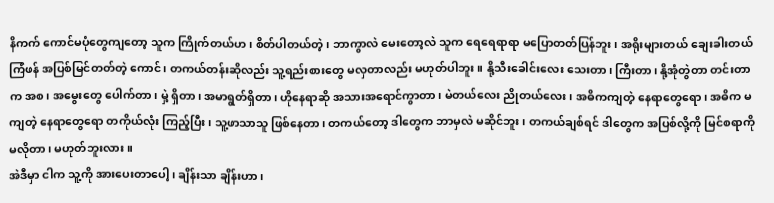နိကက် ကောင်မပုံတွေကျတော့ သူက ကြိုက်တယ်ဟ၊ စိတ်ပါတယ်တဲ့၊ ဘာကွာလဲ မေးတော့လဲ သူက ရေရေရာရာ မပြောတတ်ပြန်ဘူး၊ အရိုးများတယ် ချေးခါးတယ် ကြံဖန် အပြစ်မြင်တတ်တဲ့ ကောင်၊ တကယ်တန်းဆိုလည်း သူ့ရည်းစားတွေ မလှတာလည်း မဟုတ်ပါဘူး။ နို့သီးခေါင်းလေး သေးတာ၊ ကြီးတာ၊ နို့အုံတွဲတာ တင်းတာက အစ၊ အမွေးတွေ ပေါက်တာ၊ မှဲ့ ရှိတာ၊ အမာရွတ်ရှိတာ၊ ဟိုနေရာဆို အသားအရောင်ကွာတာ၊ မဲတယ်လေး ညိုတယ်လေး၊ အဓိကကျတဲ့ နေရာတွေရော၊ အဓိက မကျတဲ့ နေရာတွေရော တကိုယ်လုံး ကြည့်ပြီး၊ သူ့ဖာသာသူ ဖြစ်နေတာ၊ တကယ်တော့ ဒါတွေက ဘာမှလဲ မဆိုင်ဘူး၊ တကယ်ချစ်ရင် ဒါတွေက အပြစ်လို့ကို မြင်စရာကို မလိုတာ၊ မဟုတ်ဘူးလား။
အဲဒီမှာ ငါက သူ့ကို အားပေးတာပေါ့၊ ချိန်းသာ ချိန်းဟာ၊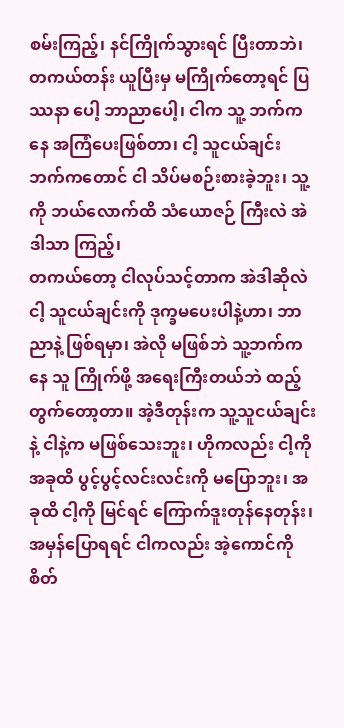စမ်းကြည့်၊ နင်ကြိုက်သွားရင် ပြီးတာဘဲ၊ တကယ်တန်း ယူပြီးမှ မကြိုက်တော့ရင် ပြဿနာ ပေါ့ ဘာညာပေါ့၊ ငါက သူ့ ဘက်ကနေ အကြံပေးဖြစ်တာ၊ ငါ့ သူငယ်ချင်း ဘက်ကတောင် ငါ သိပ်မစဉ်းစားခဲ့ဘူး၊ သူ့ကို ဘယ်လောက်ထိ သံယောဇဉ် ကြီးလဲ အဲဒါသာ ကြည့်၊
တကယ်တော့ ငါလုပ်သင့်တာက အဲဒါဆိုလဲ ငါ့ သူငယ်ချင်းကို ဒုက္ခမပေးပါနဲ့ဟာ၊ ဘာညာနဲ့ ဖြစ်ရမှာ၊ အဲလို မဖြစ်ဘဲ သူ့ဘက်ကနေ သူ ကြိုက်ဖို့ အရေးကြီးတယ်ဘဲ ထည့်တွက်တော့တာ။ အဲ့ဒီတုန်းက သူ့သူငယ်ချင်းနဲ့ ငါနဲ့က မဖြစ်သေးဘူး၊ ဟိုကလည်း ငါ့ကို အခုထိ ပွင့်ပွင့်လင်းလင်းကို မပြောဘူး၊ အခုထိ ငါ့ကို မြင်ရင် ကြောက်ဒူးတုန်နေတုန်း၊ အမှန်ပြောရရင် ငါကလည်း အဲ့ကောင်ကို စိတ်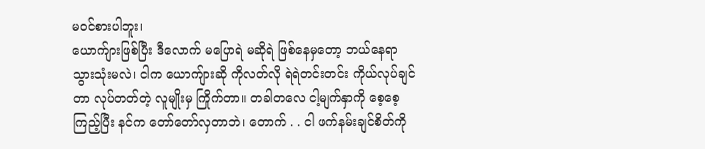မ၀င်စားပါဘူး၊
ယောက်ျားဖြစ်ပြီး ဒီလောက် မပြောရဲ မဆိုရဲ ဖြစ်နေမှတော့ ဘယ်နေရာ သွားသုံးမလဲ၊ ငါက ယောကျ်ားဆို ကိုလတ်လို ရဲရဲတင်းတင်း ကိုယ်လုပ်ချင်တာ လုပ်တတ်တဲ့ လူမျိုးမှ ကြိုက်တာ။ တခါတလေ ငါ့မျက်နှာကို စေ့စေ့ကြည့်ပြီး နင်က တော်တော်လှတာဘဲ၊ တောက် . . ငါ ဖက်နမ်းချင်စိတ်ကို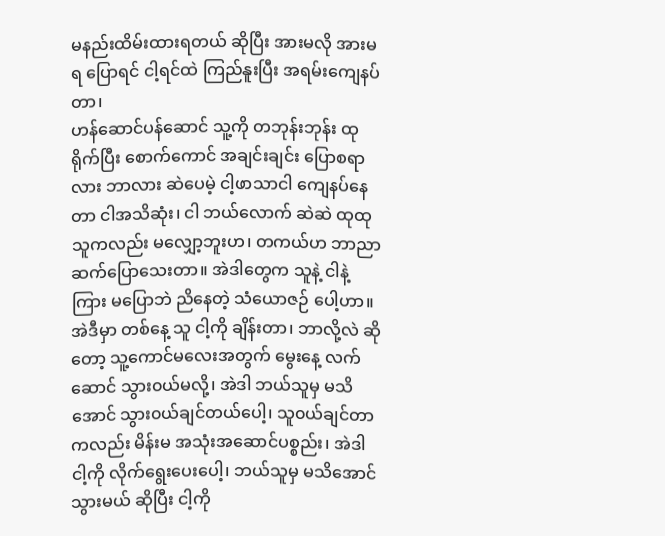မနည်းထိမ်းထားရတယ် ဆိုပြီး အားမလို အားမရ ပြောရင် ငါ့ရင်ထဲ ကြည်နူးပြီး အရမ်းကျေနပ်တာ၊
ဟန်ဆောင်ပန်ဆောင် သူ့ကို တဘုန်းဘုန်း ထုရိုက်ပြီး စောက်ကောင် အချင်းချင်း ပြောစရာလား ဘာလား ဆဲပေမဲ့ ငါ့ဖာသာငါ ကျေနပ်နေတာ ငါအသိဆုံး၊ ငါ ဘယ်လောက် ဆဲဆဲ ထုထု သူကလည်း မလျှော့ဘူးဟ၊ တကယ်ဟ ဘာညာ ဆက်ပြောသေးတာ။ အဲဒါတွေက သူနဲ့ ငါနဲ့ကြား မပြောဘဲ ညိနေတဲ့ သံယောဇဉ် ပေါ့ဟာ။
အဲဒီမှာ တစ်နေ့ သူ ငါ့ကို ချိန်းတာ၊ ဘာလို့လဲ ဆိုတော့ သူ့ကောင်မလေးအတွက် မွေးနေ့ လက်ဆောင် သွား၀ယ်မလို့၊ အဲဒါ ဘယ်သူမှ မသိအောင် သွား၀ယ်ချင်တယ်ပေါ့၊ သူ၀ယ်ချင်တာကလည်း မိန်းမ အသုံးအဆောင်ပစ္စည်း၊ အဲဒါ ငါ့ကို လိုက်ရွေးပေးပေါ့၊ ဘယ်သူမှ မသိအောင် သွားမယ် ဆိုပြီး ငါ့ကို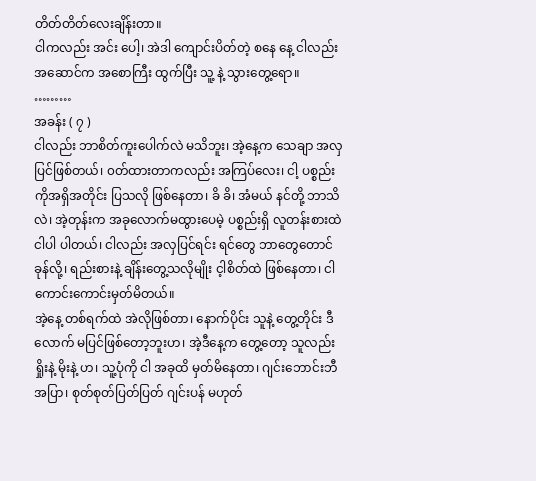တိတ်တိတ်လေးချိန်းတာ။
ငါကလည်း အင်း ပေါ့၊ အဲဒါ ကျောင်းပိတ်တဲ့ စနေ နေ့ ငါလည်း အဆောင်က အစောကြီး ထွက်ပြီး သူ့ နဲ့ သွားတွေ့ရော။
………
အခန်း ( ၇ )
ငါလည်း ဘာစိတ်ကူးပေါက်လဲ မသိဘူး၊ အဲ့နေ့က သေချာ အလှပြင်ဖြစ်တယ်၊ ၀တ်ထားတာကလည်း အကြပ်လေး၊ ငါ့ ပစ္စည်းကိုအရှိအတိုင်း ပြသလို ဖြစ်နေတာ၊ ခိ ခိ၊ အံမယ် နင်တို့ ဘာသိလဲ၊ အဲ့တုန်းက အခုလောက်မထွားပေမဲ့ ပစ္စည်းရှိ လူတန်းစားထဲ ငါပါ ပါတယ်၊ ငါလည်း အလှပြင်ရင်း ရင်တွေ ဘာတွေတောင် ခုန်လို့၊ ရည်းစားနဲ့ ချိန်းတွေ့သလိုမျိုး င့ါစိတ်ထဲ ဖြစ်နေတာ၊ ငါကောင်းကောင်းမှတ်မိတယ်။
အဲ့နေ့ တစ်ရက်ထဲ အဲလိုဖြစ်တာ၊ နောက်ပိုင်း သူနဲ့ တွေ့တိုင်း ဒီလောက် မပြင်ဖြစ်တော့ဘူးဟ၊ အဲ့ဒီနေ့က တွေ့တော့ သူလည်း ရှိုးနဲ့ မိုးနဲ့ ဟ၊ သူ့ပုံကို ငါ အခုထိ မှတ်မိနေတာ၊ ဂျင်းဘောင်းဘီ အပြာ၊ စုတ်စုတ်ပြတ်ပြတ် ဂျင်းပန် မဟုတ်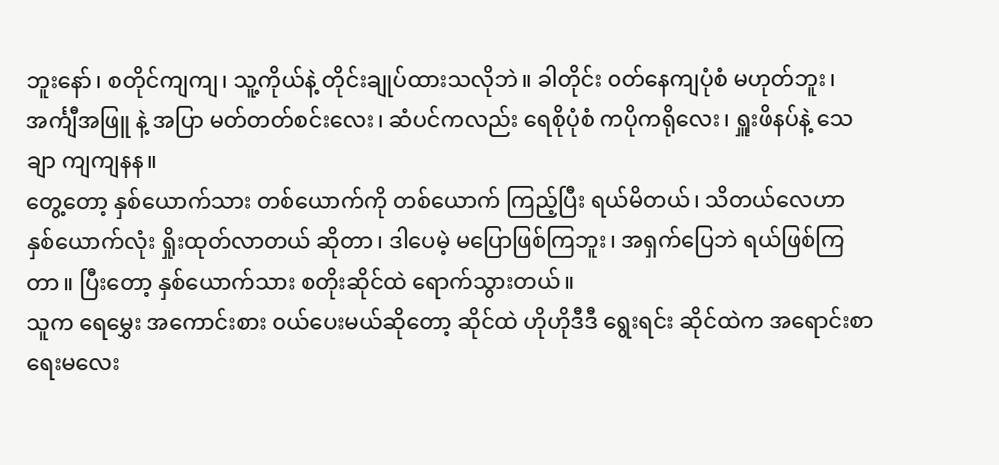ဘူးနော်၊ စတိုင်ကျကျ၊ သူ့ကိုယ်နဲ့ တိုင်းချုပ်ထားသလိုဘဲ။ ခါတိုင်း ၀တ်နေကျပုံစံ မဟုတ်ဘူး၊ အင်္ကျီအဖြူ နဲ့ အပြာ မတ်တတ်စင်းလေး၊ ဆံပင်ကလည်း ရေစိုပုံစံ ကပိုကရိုလေး၊ ရှူးဖိနပ်နဲ့ သေချာ ကျကျနန။
တွေ့တော့ နှစ်ယောက်သား တစ်ယောက်ကို တစ်ယောက် ကြည့်ပြီး ရယ်မိတယ်၊ သိတယ်လေဟာ နှစ်ယောက်လုံး ရှိုးထုတ်လာတယ် ဆိုတာ၊ ဒါပေမဲ့ မပြောဖြစ်ကြဘူး၊ အရှက်ပြေဘဲ ရယ်ဖြစ်ကြတာ။ ပြီးတော့ နှစ်ယောက်သား စတိုးဆိုင်ထဲ ရောက်သွားတယ်။
သူက ရေမွှေး အကောင်းစား ၀ယ်ပေးမယ်ဆိုတော့ ဆိုင်ထဲ ဟိုဟိုဒီဒီ ရွေးရင်း ဆိုင်ထဲက အရောင်းစာရေးမလေး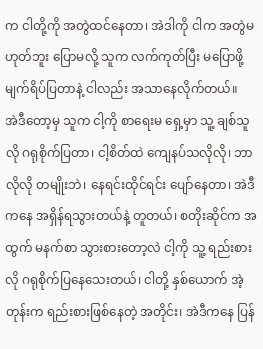က ငါတို့ကို အတွဲထင်နေတာ၊ အဲဒါကို ငါက အတွဲမဟုတ်ဘူး ပြောမလို့ သူက လက်ကုတ်ပြီး မပြောဖို့ မျက်ရိပ်ပြတာနဲ့ ငါလည်း အသာနေလိုက်တယ်။
အဲဒီတော့မှ သူက ငါ့ကို စာရေးမ ရှေ့မှာ သူ့ ချစ်သူလို ဂရုစိုက်ပြတာ၊ ငါ့စိတ်ထဲ ကျေနပ်သလိုလို၊ ဘာလိုလို တမျိုးဘဲ၊ နေရင်းထိုင်ရင်း ပျော်နေတာ၊ အဲဒီကနေ အရှိန်ရသွားတယ်နဲ့ တူတယ်၊ စတိုးဆိုင်က အထွက် မနက်စာ သွားစားတော့လဲ ငါ့ကို သူ့ ရည်းစားလို ဂရုစိုက်ပြနေသေးတယ်၊ ငါတို့ နှစ်ယောက် အဲ့တုန်းက ရည်းစားဖြစ်နေတဲ့ အတိုင်း၊ အဲဒီကနေ ပြန်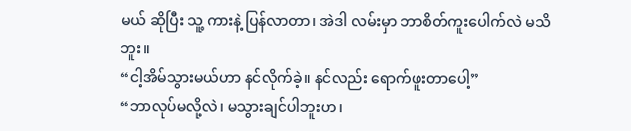မယ် ဆိုပြီး သူ့ ကားနဲ့ ပြန်လာတာ၊ အဲဒါ လမ်းမှာ ဘာစိတ်ကူးပေါက်လဲ မသိဘူး။
“ငါ့အိမ်သွားမယ်ဟာ နင်လိုက်ခဲ့။ နင်လည်း ရောက်ဖူးတာပေါ့”
“ဘာလုပ်မလို့လဲ၊ မသွားချင်ပါဘူးဟ၊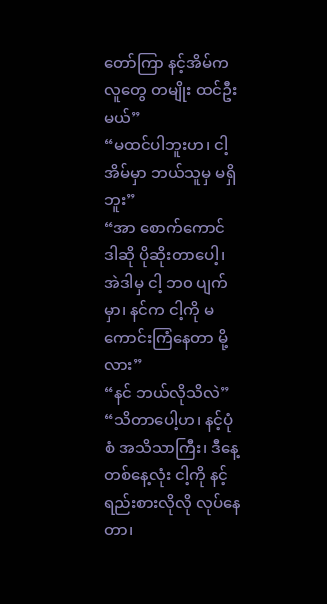တော်ကြာ နင့်အိမ်က လူတွေ တမျိုး ထင်ဦးမယ်”
“မထင်ပါဘူးဟ၊ ငါ့အိမ်မှာ ဘယ်သူမှ မရှိဘူး”
“အာ စောက်ကောင် ဒါဆို ပိုဆိုးတာပေါ့၊ အဲဒါမှ ငါ့ ဘ၀ ပျက်မှာ၊ နင်က ငါ့ကို မကောင်းကြံနေတာ မို့လား”
“နင် ဘယ်လိုသိလဲ”
“သိတာပေါ့ဟ၊ နင့်ပုံစံ အသိသာကြီး၊ ဒီနေ့ တစ်နေ့လုံး ငါ့ကို နင့် ရည်းစားလိုလို လုပ်နေတာ၊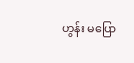ဟွန်း မပြော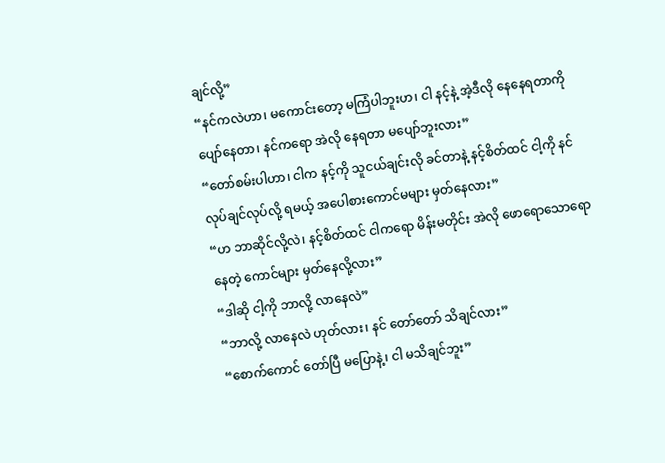ချင်လို့”
“နင်ကလဲဟာ၊ မကောင်းတော့ မကြံပါဘူးဟ၊ ငါ နင့်နဲ့ အဲ့ဒီလို နေနေရတာကို ပျော်နေတာ၊ နင်ကရော အဲလို နေရတာ မပျော်ဘူးလား”
“တော်စမ်းပါဟာ၊ ငါက နင့်ကို သူငယ်ချင်းလို ခင်တာနဲ့ နင့်စိတ်ထင် ငါ့ကို နင်လုပ်ချင်လုပ်လို့ ရမယ့် အပေါစားကောင်မများ မှတ်နေလား”
“ဟ ဘာဆိုင်လို့လဲ၊ နင့်စိတ်ထင် ငါကရော မိန်းမတိုင်း အဲလို ဖောရောသောရော နေတဲ့ ကောင်များ မှတ်နေလို့လား”
“ဒါဆို ငါ့ကို ဘာလို့ လာနေလဲ”
“ဘာလို့ လာနေလဲ ဟုတ်လား၊ နင် တော်တော် သိချင်လား”
“စောက်ကောင် တော်ပြီ မပြောနဲ့၊ ငါ မသိချင်ဘူး”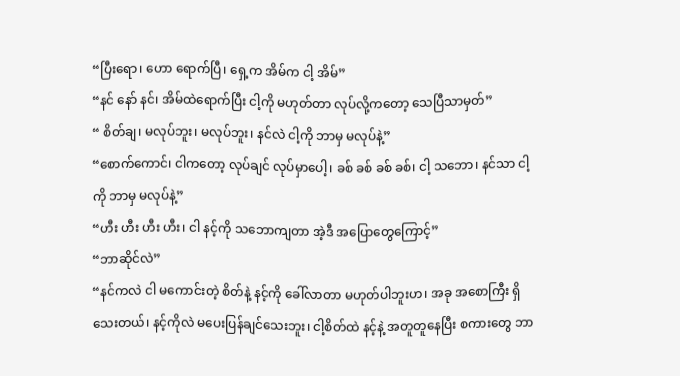“ပြီးရော၊ ဟော ရောက်ပြီ၊ ရှေ့က အိမ်က ငါ့ အိမ်”
“နင် နော် နင်၊ အိမ်ထဲရောက်ပြီး ငါ့ကို မဟုတ်တာ လုပ်လို့ကတော့ သေပြီသာမှတ်”
“ စိတ်ချ၊ မလုပ်ဘူး၊ မလုပ်ဘူး၊ နင်လဲ ငါ့ကို ဘာမှ မလုပ်နဲ့”
“စောက်ကောင်၊ ငါကတော့ လုပ်ချင် လုပ်မှာပေါ့၊ ခစ် ခစ် ခစ် ခစ်၊ ငါ့ သဘော၊ နင်သာ ငါ့ကို ဘာမှ မလုပ်နဲ့”
“ဟီး ဟီး ဟီး ဟီး၊ ငါ နင့်ကို သဘောကျတာ အဲ့ဒီ အပြောတွေကြောင့်”
“ဘာဆိုင်လဲ”
“နင်ကလဲ ငါ မကောင်းတဲ့ စိတ်နဲ့ နင့်ကို ခေါ်လာတာ မဟုတ်ပါဘူးဟ၊ အခု အစောကြီး ရှိသေးတယ်၊ နင့်ကိုလဲ မပေးပြန်ချင်သေးဘူး၊ ငါ့စိတ်ထဲ နင့်နဲ့ အတူတူနေပြီး စကားတွေ ဘာ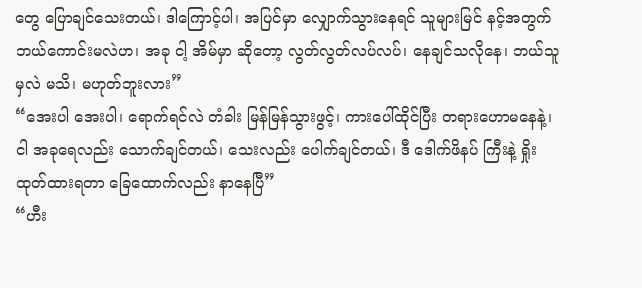တွေ ပြောချင်သေးတယ်၊ ဒါကြောင့်ပါ၊ အပြင်မှာ လျှောက်သွားနေရင် သူများမြင် နင့်အတွက် ဘယ်ကောင်းမလဲဟ၊ အခု ငါ့ အိမ်မှာ ဆိုတော့ လွတ်လွတ်လပ်လပ်၊ နေချင်သလိုနေ၊ ဘယ်သူမှလဲ မသိ၊ မဟုတ်ဘူးလား”
“အေးပါ အေးပါ၊ ရောက်ရင်လဲ တံခါး မြန်မြန်သွားဖွင့်၊ ကားပေါ်ထိုင်ပြီး တရားဟောမနေနဲ့၊ ငါ အခုရေလည်း သောက်ချင်တယ်၊ သေးလည်း ပေါက်ချင်တယ်၊ ဒီ ဒေါက်ဖိနပ် ကြီးနဲ့ ရှိုးထုတ်ထားရတာ ခြေထောက်လည်း နာနေပြီ”
“ဟီး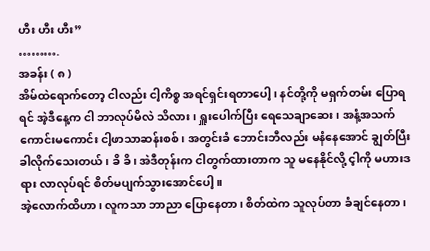ဟီး ဟီး ဟီး”
……….
အခန်း ( ၈ )
အိမ်ထဲရောက်တော့ ငါလည်း ငါ့ကိစ္စ အရင်ရှင်းရတာပေါ့၊ နင်တို့ကို မရှက်တမ်း ပြောရရင် အဲ့ဒီနေ့က ငါ ဘာလုပ်မိလဲ သိလား၊ ရှူးပေါက်ပြီး ရေသေချာဆေး၊ အနံ့အသက် ကောင်းမကောင်း ငါ့ဖာသာဆန်းစစ်၊ အတွင်းခံ ဘောင်းဘီလည်း မနံနေအောင် ချွတ်ပြီး ခါလိုက်သေးတယ်၊ ခိ ခိ၊ အဲဒီတုန်းက ငါတွက်ထားတာက သူ မနေနိုင်လို့ င့ါကို မဟားဒရား လာလုပ်ရင် စိတ်မပျက်သွားအောင်ပေါ့။
အဲ့လောက်ထိဟာ၊ လူကသာ ဘာညာ ပြောနေတာ၊ စိတ်ထဲက သူလုပ်တာ ခံချင်နေတာ၊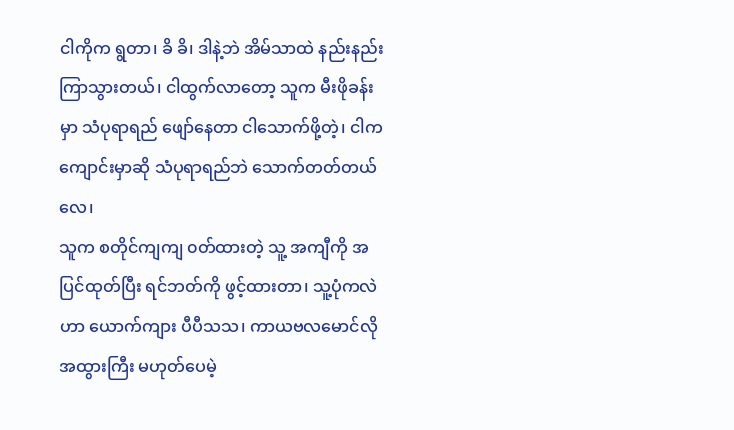ငါကိုက ရွတာ၊ ခိ ခိ၊ ဒါနဲ့ဘဲ အိမ်သာထဲ နည်းနည်းကြာသွားတယ်၊ ငါထွက်လာတော့ သူက မီးဖိုခန်းမှာ သံပုရာရည် ဖျော်နေတာ ငါသောက်ဖို့တဲ့၊ ငါက ကျောင်းမှာဆို သံပုရာရည်ဘဲ သောက်တတ်တယ်လေ၊
သူက စတိုင်ကျကျ ၀တ်ထားတဲ့ သူ့ အကျီကို အပြင်ထုတ်ပြီး ရင်ဘတ်ကို ဖွင့်ထားတာ၊ သူ့ပုံကလဲဟာ ယောက်ကျား ပီပီသသ၊ ကာယဗလမောင်လို အထွားကြီး မဟုတ်ပေမဲ့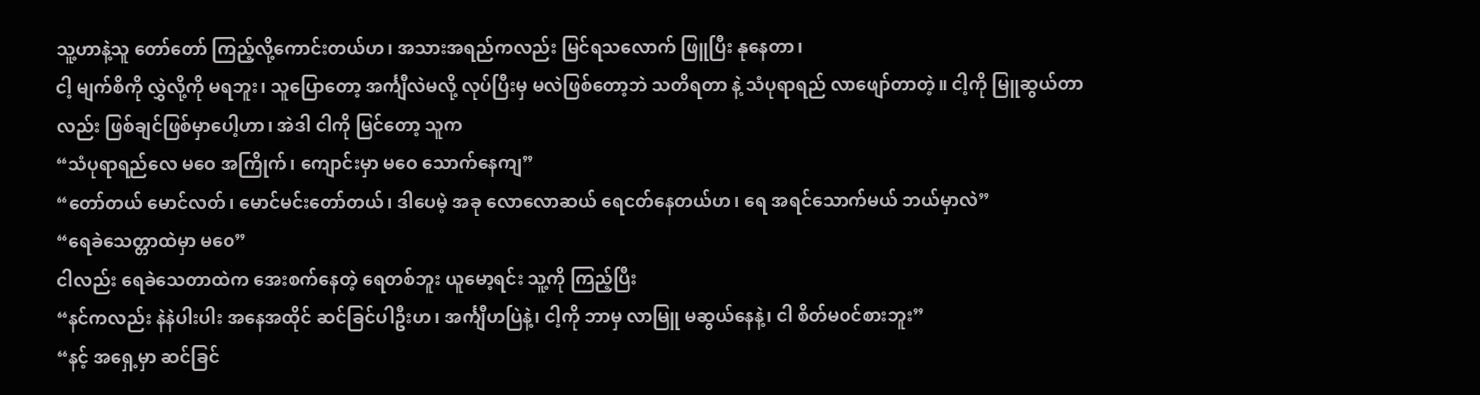သူ့ဟာနဲ့သူ တော်တော် ကြည့်လို့ကောင်းတယ်ဟ၊ အသားအရည်ကလည်း မြင်ရသလောက် ဖြူပြီး နုနေတာ၊
ငါ့ မျက်စိကို လွှဲလို့ကို မရဘူး၊ သူပြောတော့ အင်္ကျီလဲမလို့ လုပ်ပြီးမှ မလဲဖြစ်တော့ဘဲ သတိရတာ နဲ့ သံပုရာရည် လာဖျော်တာတဲ့။ ငါ့ကို မြူဆွယ်တာလည်း ဖြစ်ချင်ဖြစ်မှာပေါ့ဟာ၊ အဲဒါ ငါကို မြင်တော့ သူက
“သံပုရာရည်လေ မဝေ အကြိုက်၊ ကျောင်းမှာ မဝေ သောက်နေကျ”
“တော်တယ် မောင်လတ်၊ မောင်မင်းတော်တယ်၊ ဒါပေမဲ့ အခု လောလောဆယ် ရေငတ်နေတယ်ဟ၊ ရေ အရင်သောက်မယ် ဘယ်မှာလဲ”
“ရေခဲသေတ္တာထဲမှာ မ၀ေ”
ငါလည်း ရေခဲသေတာထဲက အေးစက်နေတဲ့ ရေတစ်ဘူး ယူမော့ရင်း သူ့ကို ကြည့်ပြီး
“နင်ကလည်း နဲနဲပါးပါး အနေအထိုင် ဆင်ခြင်ပါဦးဟ၊ အင်္ကျီဟပြဲနဲ့၊ ငါ့ကို ဘာမှ လာမြူ မဆွယ်နေနဲ့၊ ငါ စိတ်မ၀င်စားဘူး”
“နင့် အရှေ့မှာ ဆင်ခြင်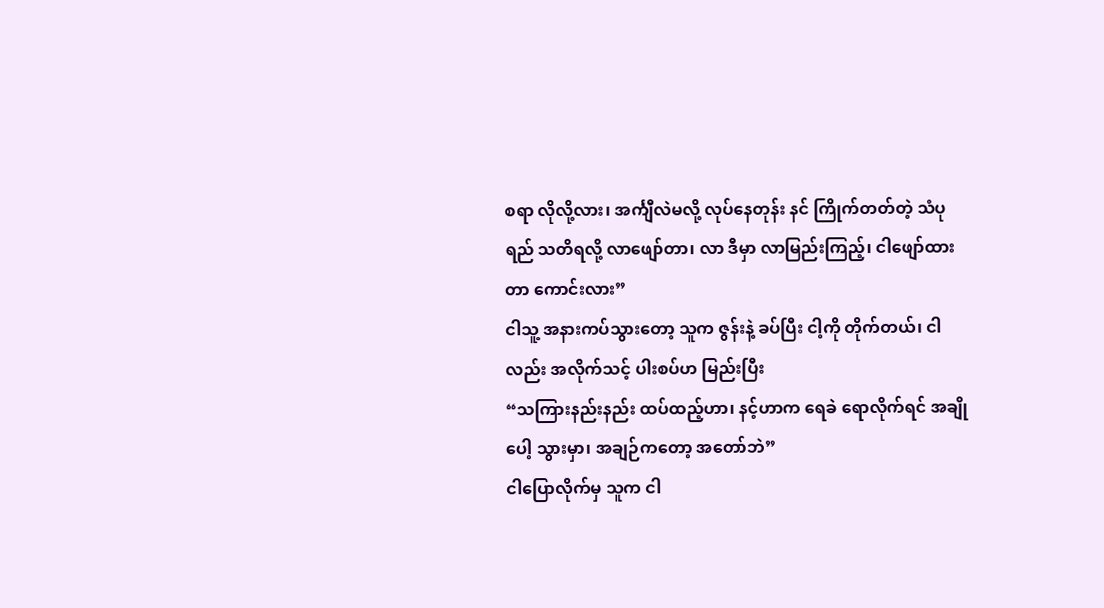စရာ လိုလို့လား၊ အင်္ကျီလဲမလို့ လုပ်နေတုန်း နင် ကြိုက်တတ်တဲ့ သံပုရည် သတိရလို့ လာဖျော်တာ၊ လာ ဒီမှာ လာမြည်းကြည့်၊ ငါဖျော်ထားတာ ကောင်းလား”
ငါသူ့ အနားကပ်သွားတော့ သူက ဇွန်းနဲ့ ခပ်ပြီး ငါ့ကို တိုက်တယ်၊ ငါလည်း အလိုက်သင့် ပါးစပ်ဟ မြည်းပြီး
“သကြားနည်းနည်း ထပ်ထည့်ဟာ၊ နင့်ဟာက ရေခဲ ရောလိုက်ရင် အချိုပေါ့ သွားမှာ၊ အချဉ်ကတော့ အတော်ဘဲ”
ငါပြောလိုက်မှ သူက ငါ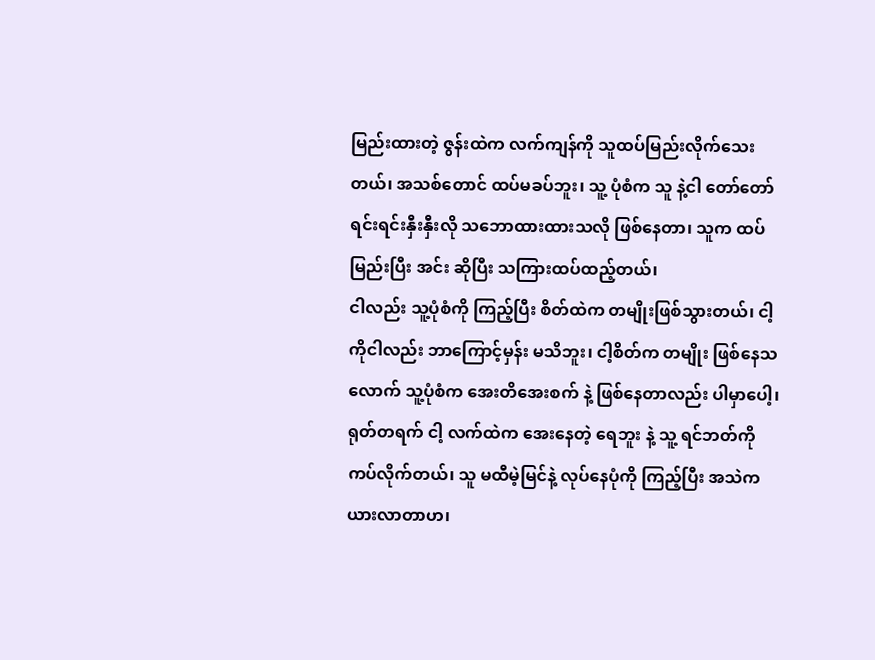မြည်းထားတဲ့ ဇွန်းထဲက လက်ကျန်ကို သူထပ်မြည်းလိုက်သေးတယ်၊ အသစ်တောင် ထပ်မခပ်ဘူး၊ သူ့ ပုံစံက သူ နဲ့ငါ တော်တော် ရင်းရင်းနှီးနှီးလို သဘောထားထားသလို ဖြစ်နေတာ၊ သူက ထပ်မြည်းပြီး အင်း ဆိုပြီး သကြားထပ်ထည့်တယ်၊
ငါလည်း သူ့ပုံစံကို ကြည့်ပြီး စိတ်ထဲက တမျိုးဖြစ်သွားတယ်၊ ငါ့ကိုငါလည်း ဘာကြောင့်မှန်း မသိဘူး၊ ငါ့စိတ်က တမျိုး ဖြစ်နေသလောက် သူ့ပုံစံက အေးတိအေးစက် နဲ့ ဖြစ်နေတာလည်း ပါမှာပေါ့၊
ရုတ်တရက် ငါ့ လက်ထဲက အေးနေတဲ့ ရေဘူး နဲ့ သူ့ ရင်ဘတ်ကို ကပ်လိုက်တယ်၊ သူ မထီမဲ့မြင်နဲ့ လုပ်နေပုံကို ကြည့်ပြီး အသဲက ယားလာတာဟ၊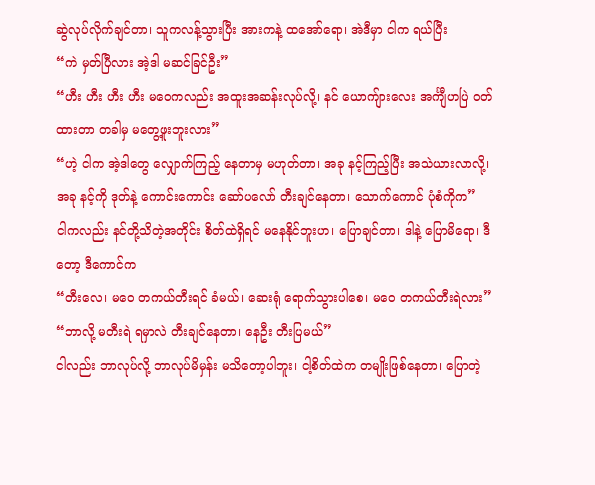ဆွဲလုပ်လိုက်ချင်တာ၊ သူကလန့်သွားပြီး အားကနဲ့ ထအော်ရော၊ အဲဒီမှာ ငါက ရယ်ပြီး
“ကဲ မှတ်ပြီလား အဲ့ဒါ မဆင်ခြင်ဦး”
“ဟီး ဟီး ဟီး ဟီး မ၀ေကလည်း အထူးအဆန်းလုပ်လို့၊ နင် ယောကျ်ားလေး အင်္ကျီဟပြဲ ၀တ်ထားတာ တခါမှ မတွေ့ဖူးဘူးလား”
“ဟဲ့ ငါက အဲ့ဒါတွေ လျှောက်ကြည့် နေတာမှ မဟုတ်တာ၊ အခု နင့်ကြည့်ပြီး အသဲယားလာလို့၊ အခု နင့်ကို ဒုတ်နဲ့ ကောင်းကောင်း ဆော်ပလော် တီးချင်နေတာ၊ သောက်ကောင် ပုံစံကိုက”
ငါကလည်း နင်တို့သိတဲ့အတိုင်း စိတ်ထဲရှိရင် မနေနိုင်ဘူးဟ၊ ပြောချင်တာ၊ ဒါနဲ့ ပြောမိရော၊ ဒီတော့ ဒီကောင်က
“တီးလေ၊ မ၀ေ တကယ်တီးရင် ခံမယ်၊ ဆေးရုံ ရောက်သွားပါစေ၊ မ၀ေ တကယ်တီးရဲလား”
“ဘာလို့ မတီးရဲ ရမှာလဲ တီးချင်နေတာ၊ နေဦး တီးပြမယ်”
ငါလည်း ဘာလုပ်လို့ ဘာလုပ်မိမှန်း မသိတော့ပါဘူး၊ ငါ့စိတ်ထဲက တမျိုးဖြစ်နေတာ၊ ပြောတဲ့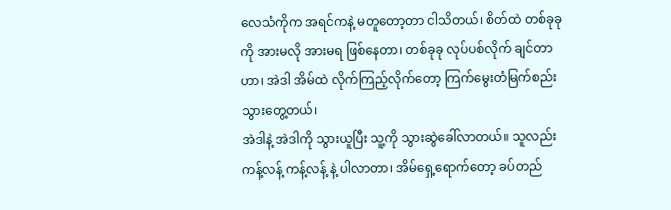လေသံကိုက အရင်ကနဲ့ မတူတော့တာ ငါသိတယ်၊ စိတ်ထဲ တစ်ခုခုကို အားမလို အားမရ ဖြစ်နေတာ၊ တစ်ခုခု လုပ်ပစ်လိုက် ချင်တာဟာ၊ အဲဒါ အိမ်ထဲ လိုက်ကြည့်လိုက်တော့ ကြက်မွေးတံမြက်စည်း သွားတွေ့တယ်၊
အဲဒါနဲ့ အဲဒါကို သွားယူပြီး သူ့ကို သွားဆွဲခေါ်လာတယ်။ သူလည်း ကန့်လန့် ကန့်လန့် နဲ့ ပါလာတာ၊ အိမ်ရှေ့ရောက်တော့ ခပ်တည်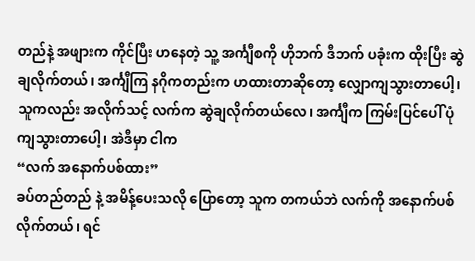တည်နဲ့ အဖျားက ကိုင်ပြီး ဟနေတဲ့ သူ့ အင်္ကျီစကို ဟိုဘက် ဒီဘက် ပခုံးက ထိုးပြီး ဆွဲချလိုက်တယ်၊ အင်္ကျီကြ နဂိုကတည်းက ဟထားတာဆိုတော့ လျှောကျသွားတာပေါ့၊ သူကလည်း အလိုက်သင့် လက်က ဆွဲချလိုက်တယ်လေ၊ အင်္ကျီက ကြမ်းပြင်ပေါ် ပုံကျသွားတာပေါ့၊ အဲဒီမှာ ငါက
“လက် အနောက်ပစ်ထား”
ခပ်တည်တည် နဲ့ အမိန့်ပေးသလို ပြောတော့ သူက တကယ်ဘဲ လက်ကို အနောက်ပစ်လိုက်တယ်၊ ရင်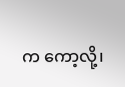က ကော့လို့၊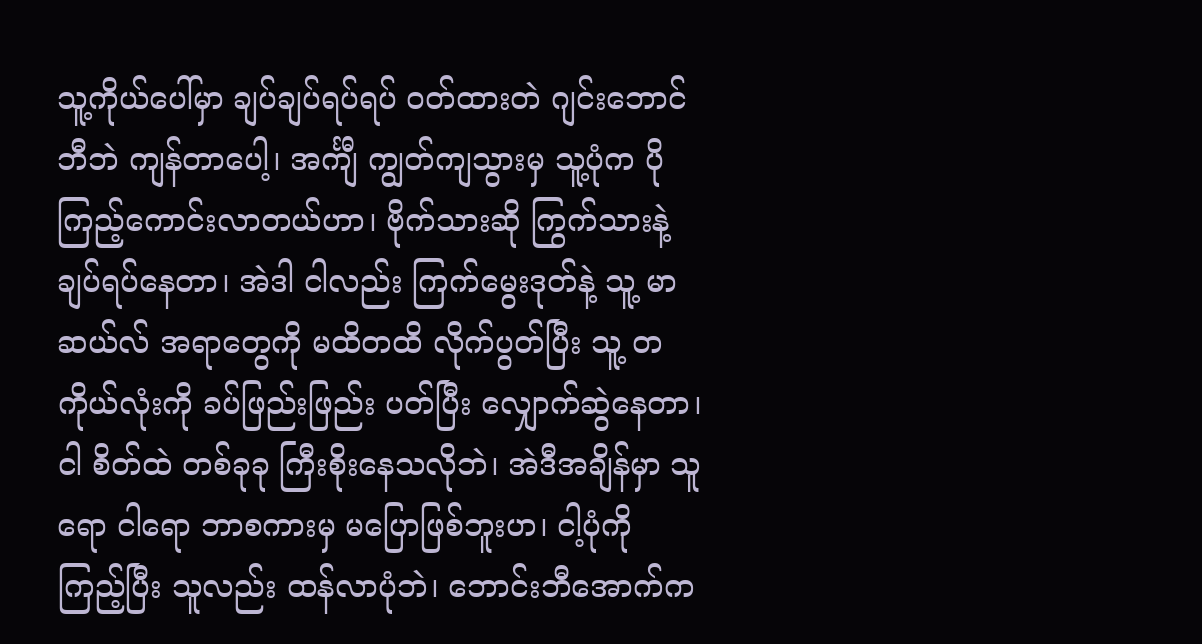သူ့ကိုယ်ပေါ်မှာ ချပ်ချပ်ရပ်ရပ် ၀တ်ထားတဲ ဂျင်းဘောင်ဘီဘဲ ကျန်တာပေါ့၊ အင်္ကျီ ကျွတ်ကျသွားမှ သူ့ပုံက ပိုကြည့်ကောင်းလာတယ်ဟာ၊ ဗိုက်သားဆို ကြွက်သားနဲ့ ချပ်ရပ်နေတာ၊ အဲဒါ ငါလည်း ကြက်မွေးဒုတ်နဲ့ သူ့ မာဆယ်လ် အရာတွေကို မထိတထိ လိုက်ပွတ်ပြီး သူ့ တကိုယ်လုံးကို ခပ်ဖြည်းဖြည်း ပတ်ပြီး လျှောက်ဆွဲနေတာ၊
ငါ စိတ်ထဲ တစ်ခုခု ကြီးစိုးနေသလိုဘဲ၊ အဲဒီအချိန်မှာ သူရော ငါရော ဘာစကားမှ မပြောဖြစ်ဘူးဟ၊ ငါ့ပုံကို ကြည့်ပြီး သူလည်း ထန်လာပုံဘဲ၊ ဘောင်းဘီအောက်က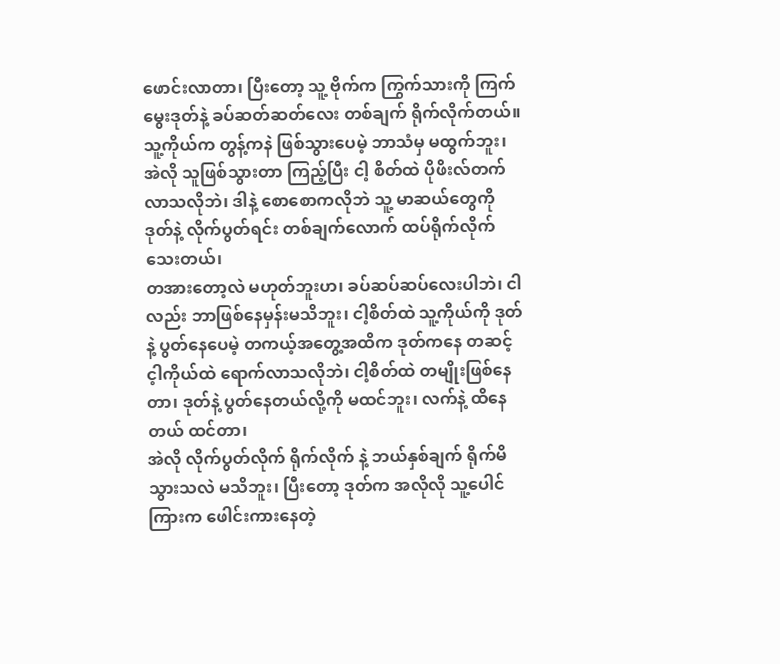ဖောင်းလာတာ၊ ပြီးတော့ သူ့ ဗိုက်က ကြွက်သားကို ကြက်မွေးဒုတ်နဲ့ ခပ်ဆတ်ဆတ်လေး တစ်ချက် ရိုက်လိုက်တယ်။
သူ့ကိုယ်က တွန့်ကနဲ ဖြစ်သွားပေမဲ့ ဘာသံမှ မထွက်ဘူး၊ အဲလို သူဖြစ်သွားတာ ကြည့်ပြီး ငါ့ စိတ်ထဲ ပိုဖိးလ်တက်လာသလိုဘဲ၊ ဒါနဲ့ စောစောကလိုဘဲ သူ့ မာဆယ်တွေကို ဒုတ်နဲ့ လိုက်ပွတ်ရင်း တစ်ချက်လောက် ထပ်ရိုက်လိုက်သေးတယ်၊
တအားတော့လဲ မဟုတ်ဘူးဟ၊ ခပ်ဆပ်ဆပ်လေးပါဘဲ၊ ငါလည်း ဘာဖြစ်နေမှန်းမသိဘူး၊ ငါ့စိတ်ထဲ သူ့ကိုယ်ကို ဒုတ်နဲ့ ပွတ်နေပေမဲ့ တကယ့်အတွေ့အထိက ဒုတ်ကနေ တဆင့် င့ါကိုယ်ထဲ ရောက်လာသလိုဘဲ၊ ငါ့စိတ်ထဲ တမျိုးဖြစ်နေတာ၊ ဒုတ်နဲ့ ပွတ်နေတယ်လို့ကို မထင်ဘူး၊ လက်နဲ့ ထိနေတယ် ထင်တာ၊
အဲလို လိုက်ပွတ်လိုက် ရိုက်လိုက် နဲ့ ဘယ်နှစ်ချက် ရိုက်မိသွားသလဲ မသိဘူး၊ ပြီးတော့ ဒုတ်က အလိုလို သူ့ပေါင်ကြားက ဖေါင်းကားနေတဲ့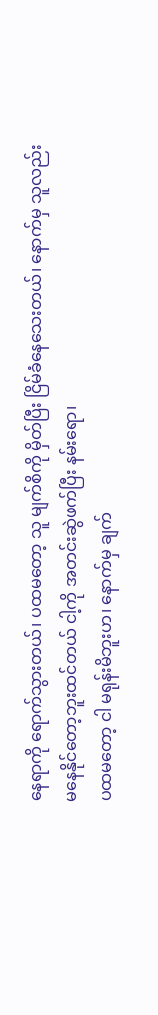နေရာကို ရောက်သွားတယ်၊ ပထမတော့ သူ မျက်စိကို မှိတ်ပြီး ငြိမ်ခံနေသေးတယ်၊ နောက်မှ သူလည်း မနေနိုင်တော့ဘူးထင်တယ် ငါ့ကို အတင်းဆွဲဖက်ပြီး နမ်းရော၊
ပထမတော့ ငါ မရုန်းမိဘူးဟ၊ နောက်မှ ချက်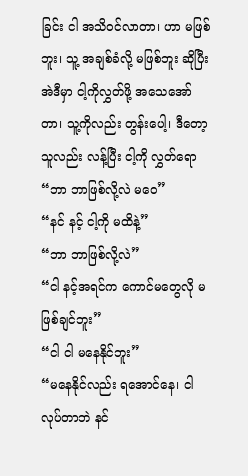ခြင်း ငါ အသိ၀င်လာတာ၊ ဟာ မဖြစ်ဘူး၊ သူ့ အချစ်ခံလို့ မဖြစ်ဘူး ဆိုပြီး အဲဒီမှာ ငါ့ကိုလွှတ်ဖို့ အသေအော်တာ၊ သူ့ကိုလည်း တွန်းပေါ့၊ ဒီတော့ သူလည်း လန့်ပြီး ငါ့ကို လွှတ်ရော
“ဘာ ဘာဖြစ်လို့လဲ မ၀ေ”
“နင် နင့် ငါ့ကို မထိနဲ့”
“ဘာ ဘာဖြစ်လို့လဲ”
“ငါ နင့်အရင်က ကောင်မတွေလို မဖြစ်ချင်ဘူး”
“ငါ ငါ မနေနိုင်ဘူး”
“မနေနိုင်လည်း ရအောင်နေ၊ ငါ လုပ်တာဘဲ နင်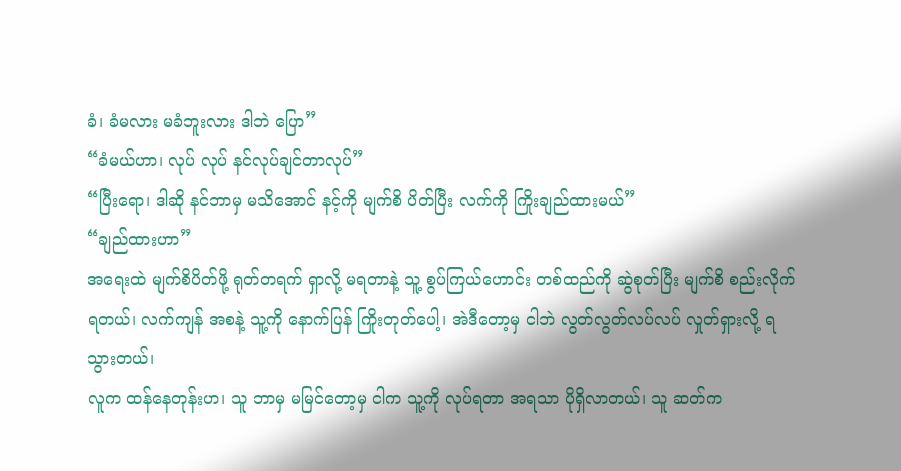ခံ၊ ခံမလား မခံဘူးလား ဒါဘဲ ပြော”
“ခံမယ်ဟာ၊ လုပ် လုပ် နင်လုပ်ချင်တာလုပ်”
“ပြီးရော၊ ဒါဆို နင်ဘာမှ မသိအောင် နင့်ကို မျက်စိ ပိတ်ပြီး လက်ကို ကြိုးချည်ထားမယ်”
“ချည်ထားဟာ”
အရေးထဲ မျက်စိပိတ်ဖို့ ရုတ်တရက် ရှာလို့ မရတာနဲ့ သူ့ စွပ်ကြယ်ဟောင်း တစ်ထည်ကို ဆွဲစုတ်ပြီး မျက်စိ စည်းလိုက်ရတယ်၊ လက်ကျန် အစနဲ့ သူ့ကို နောက်ပြန် ကြိုးတုတ်ပေါ့၊ အဲဒီတော့မှ ငါဘဲ လွတ်လွတ်လပ်လပ် လှုတ်ရှားလို့ ရသွားတယ်၊
လူက ထန်နေတုန်းဟ၊ သူ ဘာမှ မမြင်တော့မှ ငါက သူ့ကို လုပ်ရတာ အရသာ ပိုရှိလာတယ်၊ သူ ဆတ်က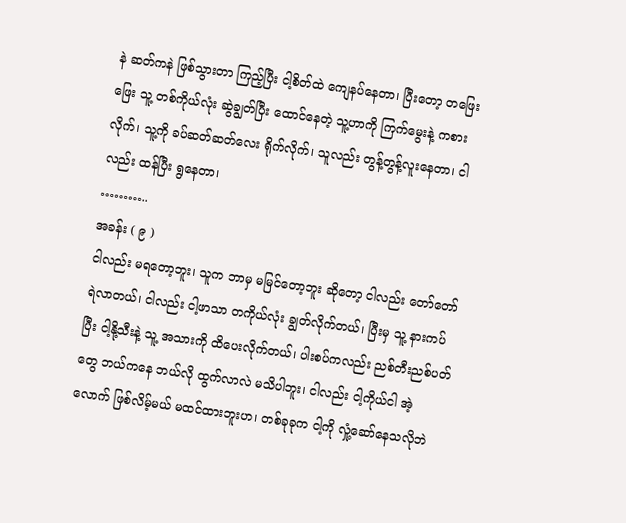နဲ ဆတ်ကနဲ ဖြစ်သွားတာ ကြည့်ပြီး ငါ့စိတ်ထဲ ကျေနပ်နေတာ၊ ပြီးတော့ တဖြေးဖြေး သူ့ တစ်ကိုယ်လုံး ဆွဲချွတ်ပြီး ထောင်နေတဲ့ သူ့ဟာကို ကြက်မွေးနဲ့ ကစားလိုက်၊ သူ့ကို ခပ်ဆတ်ဆတ်လေး ရိုက်လိုက်၊ သူလည်း တွန့်တွန့်လူးနေတာ၊ ငါလည်း ထန်ပြီး ရွနေတာ၊
………..
အခန်း ( ၉ )
ငါလည်း မရတော့ဘူး၊ သူက ဘာမှ မမြင်တော့ဘူး ဆိုတော့ ငါလည်း တော်တော်ရဲလာတယ်၊ ငါလည်း ငါ့ဖာသာ တကိုယ်လုံး ချွတ်လိုက်တယ်၊ ပြီးမှ သူ့ နားကပ်ပြီး ငါ့နို့သီးနဲ့ သူ့ အသားကို ထိပေးလိုက်တယ်၊ ပါးစပ်ကလည်း ညစ်တီးညစ်ပတ်တွေ ဘယ်ကနေ ဘယ်လို ထွက်လာလဲ မသိပါဘူး၊ ငါလည်း ငါ့ကိုယ်ငါ အဲ့လောက် ဖြစ်လိမ့်မယ် မထင်ထားဘူးဟ၊ တစ်ခုခုက ငါ့ကို လှုံ့ဆော်နေသလိုဘဲ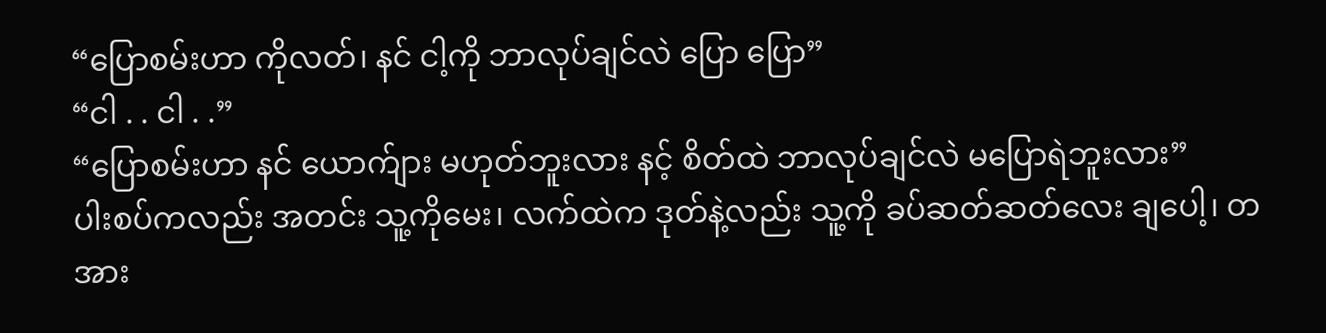“ပြောစမ်းဟာ ကိုလတ်၊ နင် ငါ့ကို ဘာလုပ်ချင်လဲ ပြော ပြော”
“ငါ . . ငါ . .”
“ပြောစမ်းဟာ နင် ယောက်ျား မဟုတ်ဘူးလား နင့် စိတ်ထဲ ဘာလုပ်ချင်လဲ မပြောရဲဘူးလား”
ပါးစပ်ကလည်း အတင်း သူ့ကိုမေး၊ လက်ထဲက ဒုတ်နဲ့လည်း သူ့ကို ခပ်ဆတ်ဆတ်လေး ချပေါ့၊ တအား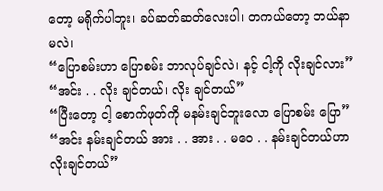တော့ မရိုက်ပါဘူး၊ ခပ်ဆတ်ဆတ်လေးပါ၊ တကယ်တော့ ဘယ်နာမလဲ၊
“ပြောစမ်းဟာ ပြောစမ်း ဘာလုပ်ချင်လဲ၊ နင့် ငါ့ကို လိုးချင်လား”
“အင်း . . လိုး ချင်တယ်၊ လိုး ချင်တယ်”
“ပြီးတော့ ငါ့ စောက်ဖုတ်ကို မနမ်းချင်ဘူးလော ပြောစမ်း ပြော”
“အင်း နမ်းချင်တယ် အား . . အား . . မ၀ေ . . နမ်းချင်တယ်ဟာ လိုးချင်တယ်”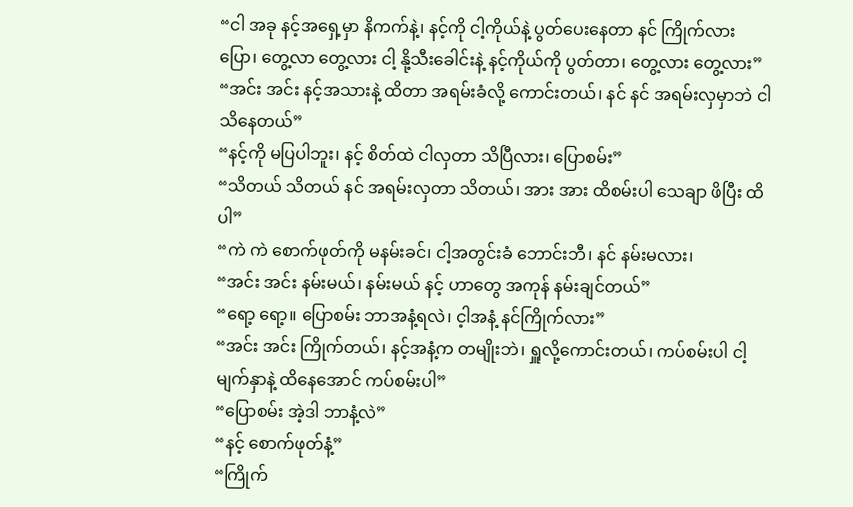“ငါ အခု နင့်အရှေ့မှာ နိကက်နဲ့၊ နင့်ကို ငါ့ကိုယ်နဲ့ ပွတ်ပေးနေတာ နင် ကြိုက်လား ပြော၊ တွေ့လာ တွေ့လား ငါ့ နို့သီးခေါင်းနဲ့ နင့်ကိုယ်ကို ပွတ်တာ၊ တွေ့လား တွေ့လား”
“အင်း အင်း နင့်အသားနဲ့ ထိတာ အရမ်းခံလို့ ကောင်းတယ်၊ နင် နင် အရမ်းလှမှာဘဲ ငါ သိနေတယ်”
“နင့်ကို မပြပါဘူး၊ နင့် စိတ်ထဲ ငါလှတာ သိပြီလား၊ ပြောစမ်း”
“သိတယ် သိတယ် နင် အရမ်းလှတာ သိတယ်၊ အား အား ထိစမ်းပါ သေချာ ဖိပြီး ထိပါ”
“ကဲ ကဲ စောက်ဖုတ်ကို မနမ်းခင်၊ ငါ့အတွင်းခံ ဘောင်းဘီ၊ နင် နမ်းမလား၊
“အင်း အင်း နမ်းမယ်၊ နမ်းမယ် နင့် ဟာတွေ အကုန် နမ်းချင်တယ်”
“ရော့ ရော့။ ပြောစမ်း ဘာအနံ့ရလဲ၊ င့ါအနံ့ နင်ကြိုက်လား”
“အင်း အင်း ကြိုက်တယ်၊ နင့်အနံ့က တမျိုးဘဲ၊ ရှူလို့ကောင်းတယ်၊ ကပ်စမ်းပါ ငါ့ မျက်နှာနဲ့ ထိနေအောင် ကပ်စမ်းပါ”
“ပြောစမ်း အဲ့ဒါ ဘာနံ့လဲ”
“နင့် စောက်ဖုတ်နံ့”
“ကြိုက်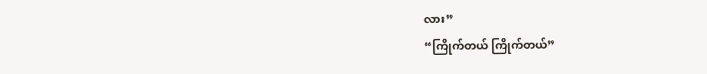လား”
“ကြိုက်တယ် ကြိုက်တယ်”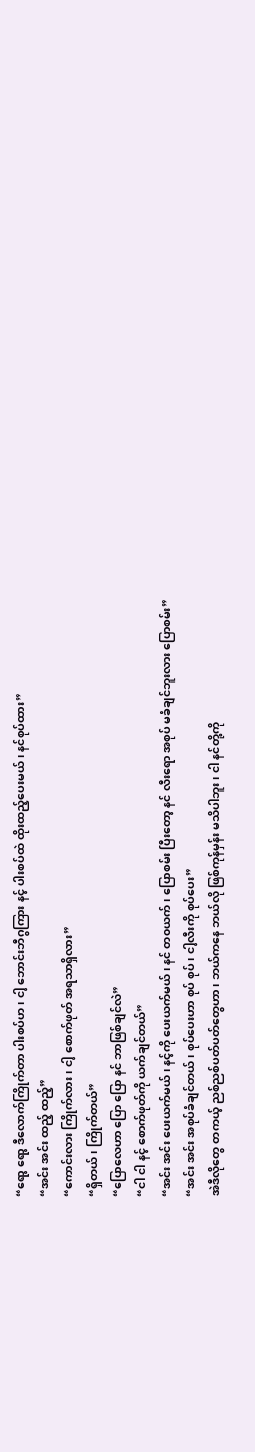“ရော့ ရော့ ဒီလောက်ကြိုက်တာ ပါးစပ်ဟ၊ ငါ့ ဘောင်းဘီဂွကြား နင့် ပါးစပ်ထဲ ထိုးထည့်ပေးမယ်၊ နင်စုပ်ထား”
“အင်း အင်း ထည့် ထည့်”
“ကောင်းလား ကြိုက်လား၊ ငါ့ စောက်ဖုတ် အရသာရှိလား”
“ရှိတယ်၊ ကြိုက်တယ်”
“ပြောလေဟာ ပြော ပြော နင် ဘာဖြစ်ချင်လဲ”
“ငါ ငါ နင့် စောက်ဖုတ်ကို ယက်ချင်တယ်”
“အင်း အင်း ပေးယက်မယ်၊ နင့်ကို ပေးယက်မယ်၊ နင် တ၀ယက်၊ ပြောစမ်း ပြီးတော့ နင် လီးရော အစုပ် မခံချင်ဘူးလား ပြောစမ်း”
“အင်း အင်း အစုပ်ခံချင်တယ်၊ စုပ်ပေးဟာ စုပ် စုပ်၊ ငါ့လီးကို စုပ်ပေး”
အဲဒီလိုတွေ တကယ့် ညစ်ညစ်ပတ်ပတ်တွေဟာ၊ ဘယ်ကနေ ဘယ်လို ဖြစ်ကုန်မှန်း မသိပါဘူး၊ ငါ နင်တို့ကို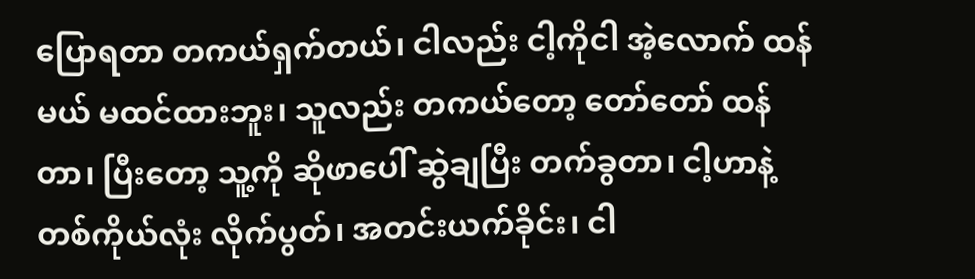ပြောရတာ တကယ်ရှက်တယ်၊ ငါလည်း ငါ့ကိုငါ အဲ့လောက် ထန်မယ် မထင်ထားဘူး၊ သူလည်း တကယ်တော့ တော်တော် ထန်တာ၊ ပြီးတော့ သူ့ကို ဆိုဖာပေါ် ဆွဲချပြီး တက်ခွတာ၊ ငါ့ဟာနဲ့ တစ်ကိုယ်လုံး လိုက်ပွတ်၊ အတင်းယက်ခိုင်း၊ ငါ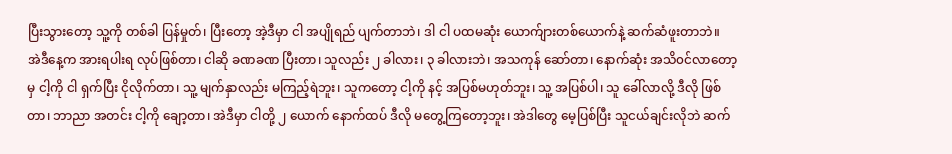ပြီးသွားတော့ သူ့ကို တစ်ခါ ပြန်မှုတ်၊ ပြီးတော့ အဲ့ဒီမှာ ငါ အပျိုရည် ပျက်တာဘဲ၊ ဒါ ငါ ပထမဆုံး ယောက်ျားတစ်ယောက်နဲ့ ဆက်ဆံဖူးတာဘဲ။
အဲဒီနေ့က အားရပါးရ လုပ်ဖြစ်တာ၊ ငါဆို ခဏခဏ ပြီးတာ၊ သူလည်း ၂ ခါလား၊ ၃ ခါလားဘဲ၊ အသကုန် ဆော်တာ၊ နောက်ဆုံး အသိ၀င်လာတော့မှ ငါ့ကို ငါ ရှက်ပြီး ငိုလိုက်တာ၊ သူ့ မျက်နှာလည်း မကြည့်ရဲဘူး၊ သူကတော့ ငါ့ကို နင့် အပြစ်မဟုတ်ဘူး၊ သူ့ အပြစ်ပါ၊ သူ ခေါ်လာလို့ ဒီလို ဖြစ်တာ၊ ဘာညာ အတင်း ငါ့ကို ချော့တာ၊ အဲဒီမှာ ငါတို့ ၂ ယောက် နောက်ထပ် ဒီလို မတွေ့ကြတော့ဘူး၊ အဲဒါတွေ မေ့ပြစ်ပြီး သူငယ်ချင်းလိုဘဲ ဆက်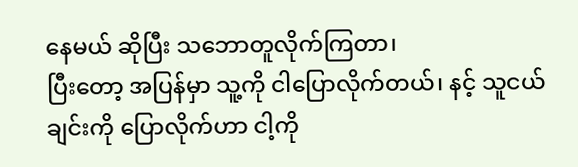နေမယ် ဆိုပြီး သဘောတူလိုက်ကြတာ၊
ပြီးတော့ အပြန်မှာ သူ့ကို ငါပြောလိုက်တယ်၊ နင့် သူငယ်ချင်းကို ပြောလိုက်ဟာ ငါ့ကို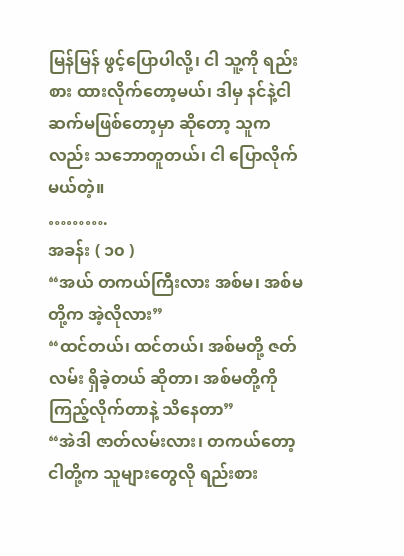မြန်မြန် ဖွင့်ပြောပါလို့၊ ငါ သူ့ကို ရည်းစား ထားလိုက်တော့မယ်၊ ဒါမှ နင်နဲ့ငါ ဆက်မဖြစ်တော့မှာ ဆိုတော့ သူကလည်း သဘောတူတယ်၊ ငါ ပြောလိုက်မယ်တဲ့။
……….
အခန်း ( ၁၀ )
“အယ် တကယ်ကြီးလား အစ်မ၊ အစ်မတို့က အဲ့လိုလား”
“ထင်တယ်၊ ထင်တယ်၊ အစ်မတို့ ဇတ်လမ်း ရှိခဲ့တယ် ဆိုတာ၊ အစ်မတို့ကို ကြည့်လိုက်တာနဲ့ သိနေတာ”
“အဲဒါ ဇာတ်လမ်းလား၊ တကယ်တော့ ငါတို့က သူများတွေလို ရည်းစား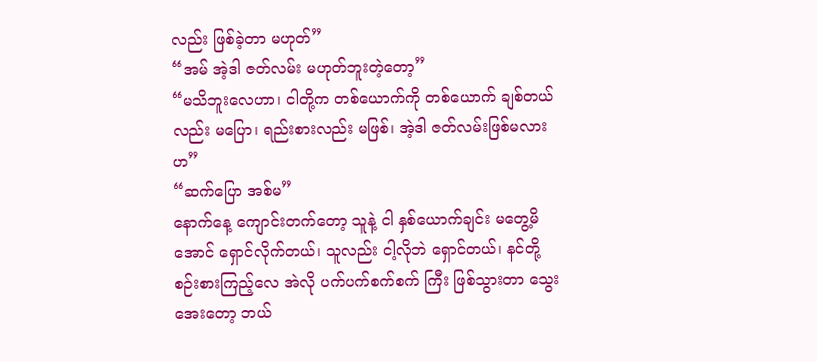လည်း ဖြစ်ခဲ့တာ မဟုတ်”
“အမ် အဲ့ဒါ ဇတ်လမ်း မဟုတ်ဘူးတဲ့တော့”
“မသိဘူးလေဟာ၊ ငါတို့က တစ်ယောက်ကို တစ်ယောက် ချစ်တယ်လည်း မပြော၊ ရည်းစားလည်း မဖြစ်၊ အဲ့ဒါ ဇတ်လမ်းဖြစ်မလားဟ”
“ဆက်ပြော အစ်မ”
နောက်နေ့ ကျောင်းတက်တော့ သူနဲ့ ငါ နှစ်ယောက်ချင်း မတွေ့မိအောင် ရှောင်လိုက်တယ်၊ သူလည်း ငါ့လိုဘဲ ရှောင်တယ်၊ နင်တို့စဉ်းစားကြည့်လေ အဲလို ပက်ပက်စက်စက် ကြီး ဖြစ်သွားတာ သွေးအေးတော့ ဘယ်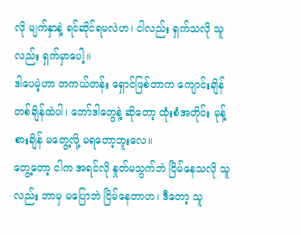လို မျက်နှာနဲ့ ရင်ဆိုင်ရမလဲဟ၊ ငါလည်း ရှက်သလို သူလည်း ရှက်မှာပေါ့။
ဒါပေမဲ့ဟာ တကယ်တန်း ရှောင်ဖြစ်တာက ကျောင်းချိန် တစ်ချိန်ထဲပါ၊ ဘော်ဒါတွေနဲ့ ဆိုတော့ ထုံးစံအတိုင်း မုန့်စားချိန် မတွေ့လို့ မရတော့ဘူးလေ။
တွေ့တော့ ငါက အရင်လို နှုတ်မသွက်ဘဲ ငြိမ်နေသလို သူလည်း ဘာမှ မပြောဘဲ ငြိမ်နေတာဟ၊ ဒီတော့ သူ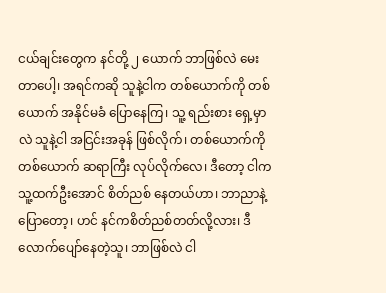ငယ်ချင်းတွေက နင်တို့ ၂ ယောက် ဘာဖြစ်လဲ မေးတာပေါ့၊ အရင်ကဆို သူနဲ့ငါက တစ်ယောက်ကို တစ်ယောက် အနိုင်မခံ ပြောနေကြ၊ သူ့ ရည်းစား ရှေ့မှာလဲ သူနဲ့ငါ အငြင်းအခုန် ဖြစ်လိုက်၊ တစ်ယောက်ကို တစ်ယောက် ဆရာကြီး လုပ်လိုက်လေ၊ ဒီတော့ ငါက သူ့ထက်ဦးအောင် စိတ်ညစ် နေတယ်ဟာ၊ ဘာညာနဲ့ ပြောတော့၊ ဟင် နင်ကစိတ်ညစ်တတ်လို့လား၊ ဒီလောက်ပျော်နေတဲ့သူ၊ ဘာဖြစ်လဲ ငါ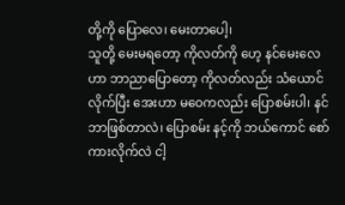တို့ကို ပြောလေ၊ မေးတာပေါ့၊
သူတို့ မေးမရတော့ ကိုလတ်ကို ဟေ့ နင်မေးလေဟာ ဘာညာပြောတော့ ကိုလတ်လည်း သံယောင်လိုက်ပြီး အေးဟာ မဝေကလည်း ပြောစမ်းပါ၊ နင်ဘာဖြစ်တာလဲ၊ ပြောစမ်း နင့်ကို ဘယ်ကောင် စော်ကားလိုက်လဲ ငါ့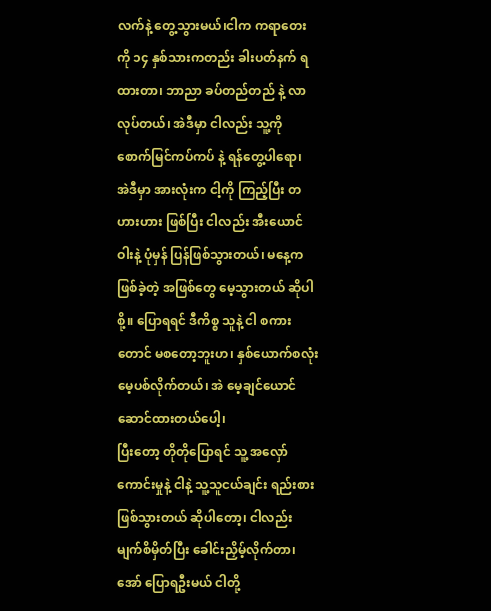လက်နဲ့ တွေ့သွားမယ်၊ငါက ကရာတေးကို ၁၄ နှစ်သားကတည်း ခါးပတ်နက် ရထားတာ၊ ဘာညာ ခပ်တည်တည် နဲ့ လာလုပ်တယ်၊ အဲဒီမှာ ငါလည်း သူ့ကို စောက်မြင်ကပ်ကပ် နဲ့ ရန်တွေ့ပါရော၊
အဲဒီမှာ အားလုံးက ငါ့ကို ကြည့်ပြီး တဟားဟား ဖြစ်ပြီး ငါလည်း အီးယောင်ဝါးနဲ့ ပုံမှန် ပြန်ဖြစ်သွားတယ်၊ မနေ့က ဖြစ်ခဲ့တဲ့ အဖြစ်တွေ မေ့သွားတယ် ဆိုပါစို့။ ပြောရရင် ဒီကိစ္စ သူနဲ့ ငါ စကားတောင် မစတော့ဘူးဟ၊ နှစ်ယောက်စလုံး မေ့ပစ်လိုက်တယ်၊ အဲ မေ့ချင်ယောင် ဆောင်ထားတယ်ပေါ့၊
ပြီးတော့ တိုတိုပြောရင် သူ့ အလှော်ကောင်းမှုနဲ့ ငါနဲ့ သူ့သူငယ်ချင်း ရည်းစား ဖြစ်သွားတယ် ဆိုပါတော့၊ ငါလည်း မျက်စိမှိတ်ပြီး ခေါင်းညှိမ့်လိုက်တာ၊ အော် ပြောရဦးမယ် ငါတို့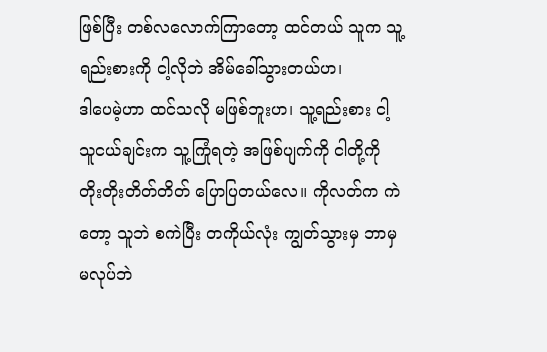ဖြစ်ပြီး တစ်လလောက်ကြာတော့ ထင်တယ် သူက သူ့ရည်းစားကို ငါ့လိုဘဲ အိမ်ခေါ်သွားတယ်ဟ၊
ဒါပေမဲ့ဟာ ထင်သလို မဖြစ်ဘူးဟ၊ သူ့ရည်းစား ငါ့ သူငယ်ချင်းက သူ့ကြုံရတဲ့ အဖြစ်ပျက်ကို ငါတို့ကို တိုးတိုးတိတ်တိတ် ပြောပြတယ်လေ။ ကိုလတ်က ကဲတော့ သူဘဲ စကဲပြီး တကိုယ်လုံး ကျွတ်သွားမှ ဘာမှ မလုပ်ဘဲ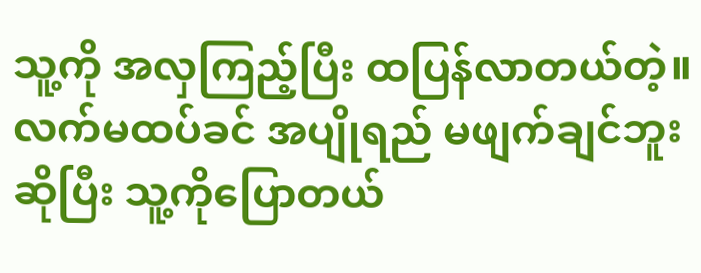သူ့ကို အလှကြည့်ပြီး ထပြန်လာတယ်တဲ့။
လက်မထပ်ခင် အပျိုရည် မဖျက်ချင်ဘူး ဆိုပြီး သူ့ကိုပြောတယ်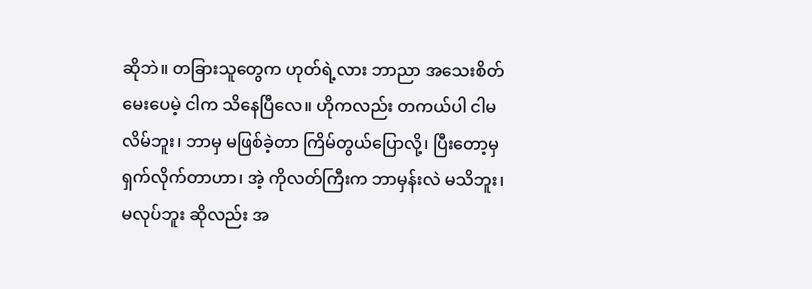ဆိုဘဲ။ တခြားသူတွေက ဟုတ်ရဲ့လား ဘာညာ အသေးစိတ် မေးပေမဲ့ ငါက သိနေပြီလေ။ ဟိုကလည်း တကယ်ပါ ငါမလိမ်ဘူး၊ ဘာမှ မဖြစ်ခဲ့တာ ကြိမ်တွယ်ပြောလို့၊ ပြီးတော့မှ ရှက်လိုက်တာဟာ၊ အဲ့ ကိုလတ်ကြီးက ဘာမှန်းလဲ မသိဘူး၊ မလုပ်ဘူး ဆိုလည်း အ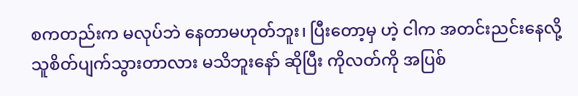စကတည်းက မလုပ်ဘဲ နေတာမဟုတ်ဘူး၊ ပြီးတော့မှ ဟဲ့ ငါက အတင်းညင်းနေလို့ သူစိတ်ပျက်သွားတာလား မသိဘူးနော် ဆိုပြီး ကိုလတ်ကို အပြစ်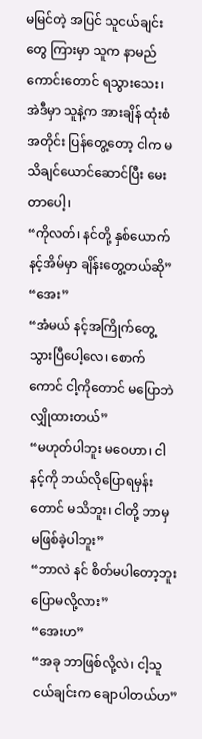မမြင်တဲ့ အပြင် သူငယ်ချင်းတွေ ကြားမှာ သူက နာမည်ကောင်းတောင် ရသွားသေး၊ အဲဒီမှာ သူနဲ့က အားချိန် ထုံးစံအတိုင်း ပြန်တွေ့တော့ ငါက မသိချင်ယောင်ဆောင်ပြီး မေးတာပေါ့၊
“ကိုလတ်၊ နင်တို့ နှစ်ယောက် နင့်အိမ်မှာ ချိန်းတွေ့တယ်ဆို”
“အေး”
“အံမယ် နင့်အကြိုက်တွေ့သွားပြီပေါ့လေ၊ စောက်ကောင် ငါ့ကိုတောင် မပြောဘဲ လျှိုထားတယ်”
“မဟုတ်ပါဘူး မဝေဟာ၊ ငါ နင့်ကို ဘယ်လိုပြောရမှန်းတောင် မသိဘူး၊ ငါတို့ ဘာမှ မဖြစ်ခဲ့ပါဘူး”
“ဘာလဲ နင် စိတ်မပါတော့ဘူး ပြောမလို့လား”
“အေးဟ”
“အခု ဘာဖြစ်လို့လဲ၊ ငါ့သူငယ်ချင်းက ချောပါတယ်ဟ”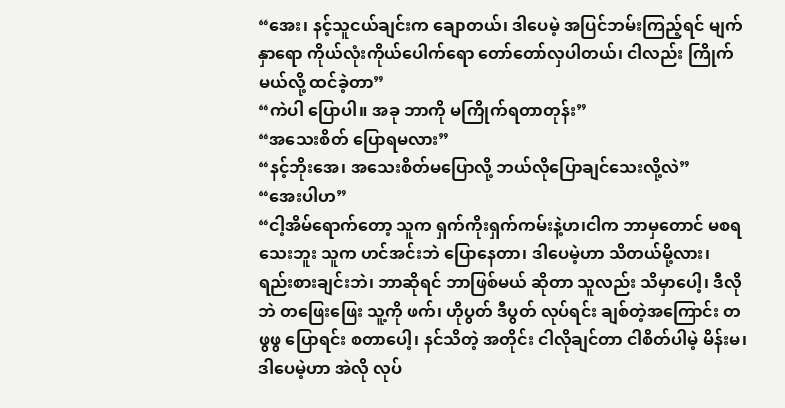“အေး၊ နင့်သူငယ်ချင်းက ချောတယ်၊ ဒါပေမဲ့ အပြင်ဘမ်းကြည့်ရင် မျက်နှာရော ကိုယ်လုံးကိုယ်ပေါက်ရော တော်တော်လှပါတယ်၊ ငါလည်း ကြိုက်မယ်လို့ ထင်ခဲ့တာ”
“ကဲပါ ပြောပါ။ အခု ဘာကို မကြိုက်ရတာတုန်း”
“အသေးစိတ် ပြောရမလား”
“နင့်ဘိုးအေ၊ အသေးစိတ်မပြောလို့ ဘယ်လိုပြောချင်သေးလို့လဲ”
“အေးပါဟ”
“ငါ့အိမ်ရောက်တော့ သူက ရှက်ကိုးရှက်ကမ်းနဲ့ဟ၊ငါက ဘာမှတောင် မစရသေးဘူး သူက ဟင်အင်းဘဲ ပြောနေတာ၊ ဒါပေမဲ့ဟာ သိတယ်မို့လား၊ ရည်းစားချင်းဘဲ၊ ဘာဆိုရင် ဘာဖြစ်မယ် ဆိုတာ သူလည်း သိမှာပေါ့၊ ဒီလိုဘဲ တဖြေးဖြေး သူ့ကို ဖက်၊ ဟိုပွတ် ဒီပွတ် လုပ်ရင်း ချစ်တဲ့အကြောင်း တဖွဖွ ပြောရင်း စတာပေါ့၊ နင်သိတဲ့ အတိုင်း ငါလိုချင်တာ ငါစိတ်ပါမဲ့ မိန်းမ၊ ဒါပေမဲ့ဟာ အဲလို လုပ်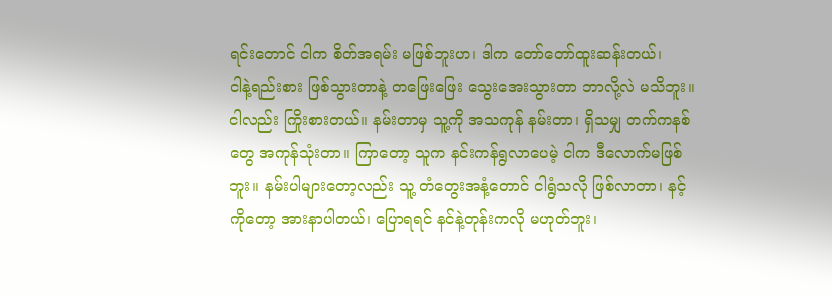ရင်းတောင် ငါက စိတ်အရမ်း မဖြစ်ဘူးဟ၊ ဒါက တော်တော်ထူးဆန်းတယ်၊
ငါနဲ့ရည်းစား ဖြစ်သွားတာနဲ့ တဖြေးဖြေး သွေးအေးသွားတာ ဘာလို့လဲ မသိဘူး။ ငါလည်း ကြိုးစားတယ်။ နမ်းတာမှ သူ့ကို အသကုန် နမ်းတာ၊ ရှိသမျှ တက်ကနစ်တွေ အကုန်သုံးတာ။ ကြာတော့ သူက နင်းကန်ရွလာပေမဲ့ ငါက ဒီလောက်မဖြစ်ဘူး။ နမ်းပါများတော့လည်း သူ့ တံတွေးအနံ့တောင် ငါရွံသလို ဖြစ်လာတာ၊ နင့်ကိုတော့ အားနာပါတယ်၊ ပြောရရင် နင်နဲ့တုန်းကလို မဟုတ်ဘူး၊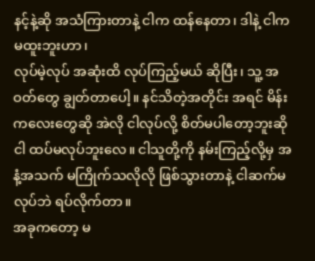နင့်နဲ့ဆို အသံကြားတာနဲ့ ငါက ထန်နေတာ၊ ဒါနဲ့ ငါက မထူးဘူးဟာ၊
လုပ်မဲ့လုပ် အဆုံးထိ လုပ်ကြည့်မယ် ဆိုပြီး၊ သူ့ အဝတ်တွေ ချွတ်တာပေါ့။ နင်သိတဲ့အတိုင်း အရင် မိန်းကလေးတွေဆို အဲလို ငါလုပ်လို့ စိတ်မပါတော့ဘူးဆို ငါ ထပ်မလုပ်ဘူးလေ။ ငါသူတို့ကို နမ်းကြည့်လို့မှ အနံ့အသက် မကြိုက်သလိုလို ဖြစ်သွားတာနဲ့ ငါဆက်မလုပ်ဘဲ ရပ်လိုက်တာ။
အခုကတော့ မ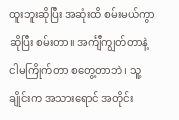ထူးဘူးဆိုပြီး အဆုံးထိ စမ်းမယ်ကွာ ဆိုပြီး စမ်းတာ။ အင်္ကျီကျွတ်တာနဲ့ ငါမကြိုက်တာ စတွေ့တာဘဲ၊ သူ့ ချိုင်းက အသားရောင် အတိုင်း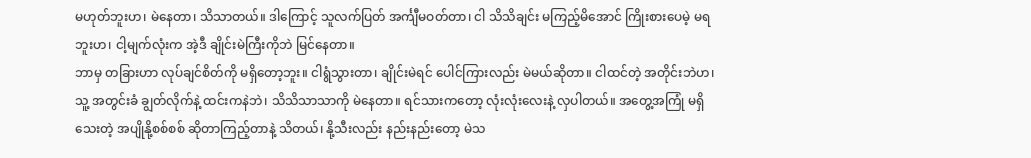မဟုတ်ဘူးဟ၊ မဲနေတာ၊ သိသာတယ်။ ဒါကြောင့် သူလက်ပြတ် အင်္ကျီမဝတ်တာ၊ ငါ သိသိချင်း မကြည့်မိအောင် ကြိုးစားပေမဲ့ မရဘူးဟ၊ ငါ့မျက်လုံးက အဲ့ဒီ ချိုင်းမဲကြီးကိုဘဲ မြင်နေတာ။
ဘာမှ တခြားဟာ လုပ်ချင်စိတ်ကို မရှိတော့ဘူး။ ငါရွံသွားတာ၊ ချိုင်းမဲရင် ပေါင်ကြားလည်း မဲမယ်ဆိုတာ။ ငါထင်တဲ့ အတိုင်းဘဲဟ၊ သူ့ အတွင်းခံ ချွတ်လိုက်နဲ့ ထင်းကနဲဘဲ၊ သိသိသာသာကို မဲနေတာ။ ရင်သားကတော့ လုံးလုံးလေးနဲ့ လှပါတယ်။ အတွေ့အကြုံ မရှိသေးတဲ့ အပျိုနို့စစ်စစ် ဆိုတာကြည့်တာနဲ့ သိတယ်၊ နို့သီးလည်း နည်းနည်းတော့ မဲသ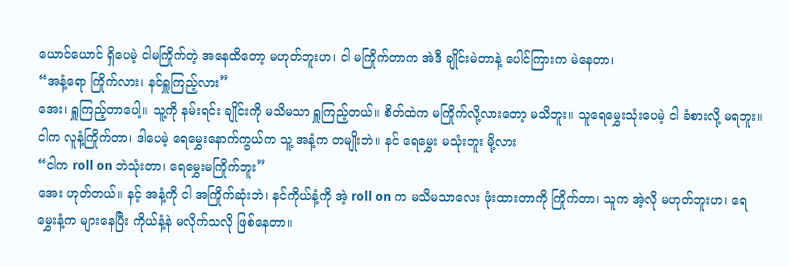ယောင်ယောင် ရှိပေမဲ့ ငါမကြိုက်တဲ့ အနေထိတော့ မဟုတ်ဘူးဟ၊ ငါ မကြိုက်တာက အဲဒီ ချိုင်းမဲတာနဲ့ ပေါင်ကြားက မဲနေတာ၊
“အနံ့ရော ကြိုက်လား၊ နင်ရှူကြည့်လား”
အေး၊ ရှူကြည့်တာပေါ့။ သူ့ကို နမ်းရင်း ချိုင်းကို မသိမသာ ရှူကြည့်တယ်။ စိတ်ထဲက မကြိုက်လို့လားတော့ မသိဘူး။ သူရေမွှေးသုံးပေမဲ့ ငါ ခံစားလို့ မရဘူး။ ငါက လူနံ့ကြိုက်တာ၊ ဒါပေမဲ့ ရေမွှေးနောက်ကွယ်က သူ့ အနံ့က တမျိုးဘဲ။ နင် ရေမွှေး မသုံးဘူး မို့လား
“ငါက roll on ဘဲသုံးတာ၊ ရေမွှေးမကြိုက်ဘူး”
အေး ဟုတ်တယ်။ နင့် အနံ့ကို ငါ အကြိုက်ဆုံးဘဲ၊ နင်ကိုယ်နံ့ကို အဲ့ roll on က မသိမသာလေး ဖုံးထားတာကို ကြိုက်တာ၊ သူက အဲ့လို မဟုတ်ဘူးဟ၊ ရေမွှေးနံ့က များနေပြီး ကိုယ်နံ့နဲ မလိုက်သလို ဖြစ်နေတာ။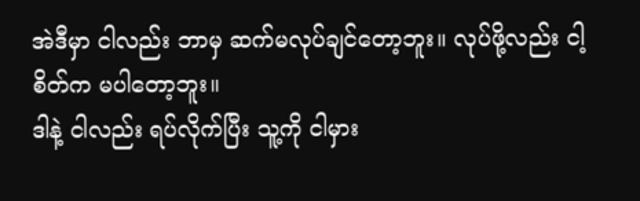အဲဒီမှာ ငါလည်း ဘာမှ ဆက်မလုပ်ချင်တော့ဘူး။ လုပ်ဖို့လည်း ငါ့စိတ်က မပါတော့ဘူး။
ဒါနဲ့ ငါလည်း ရပ်လိုက်ပြီး သူ့ကို ငါမှား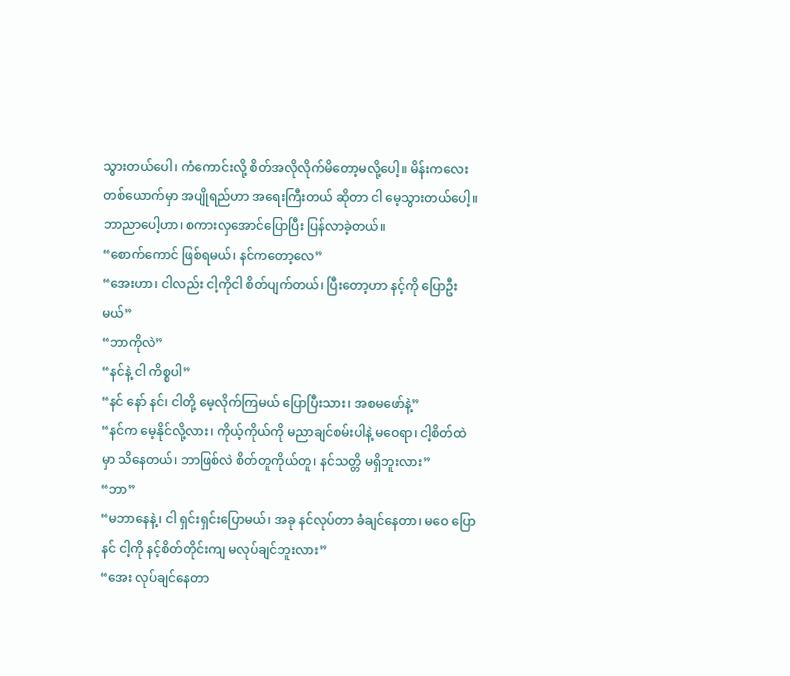သွားတယ်ပေါ၊ ကံကောင်းလို့ စိတ်အလိုလိုက်မိတော့မလို့ပေါ့။ မိန်းကလေးတစ်ယောက်မှာ အပျိုရည်ဟာ အရေးကြီးတယ် ဆိုတာ ငါ မေ့သွားတယ်ပေါ့။ ဘာညာပေါ့ဟာ၊ စကားလှအောင်ပြောပြီး ပြန်လာခဲ့တယ်။
“စောက်ကောင် ဖြစ်ရမယ်၊ နင်ကတော့လေ”
“အေးဟာ၊ ငါလည်း ငါ့ကိုငါ စိတ်ပျက်တယ်၊ ပြီးတော့ဟာ နင့်ကို ပြောဦးမယ်”
“ဘာကိုလဲ”
“နင်နဲ့ ငါ ကိစ္စပါ”
“နင် နော် နင်၊ ငါတို့ မေ့လိုက်ကြမယ် ပြောပြီးသား၊ အစမဖော်နဲ့”
“နင်က မေ့နိုင်လို့လား၊ ကိုယ့်ကိုယ်ကို မညာချင်စမ်းပါနဲ့ မဝေရာ၊ ငါ့စိတ်ထဲမှာ သိနေတယ်၊ ဘာဖြစ်လဲ စိတ်တူကိုယ်တူ၊ နင်သတ္တိ မရှိဘူးလား”
“ဘာ”
“မဘာနေနဲ့၊ ငါ ရှင်းရှင်းပြောမယ်၊ အခု နင်လုပ်တာ ခံချင်နေတာ၊ မဝေ ပြော နင် ငါ့ကို နင့်စိတ်တိုင်းကျ မလုပ်ချင်ဘူးလား”
“အေး လုပ်ချင်နေတာ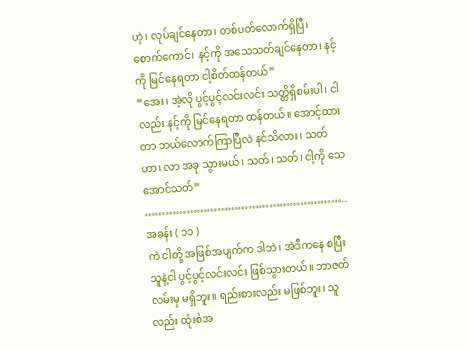ဟဲ့၊ လုပ်ချင်နေတာ၊ တစ်ပတ်လောက်ရှိပြီ၊ စောက်ကောင်၊ နင့်ကို အသေသတ်ချင်နေတာ၊ နင့်ကို မြင်နေရတာ ငါ့စိတ်ထန်တယ်”
“အေး၊ အဲ့လို ပွင့်ပွင့်လင်းလင်း သတ္တိရှိစမ်းပါ၊ ငါလည်း နင့်ကို မြင်နေရတာ ထန်တယ်။ အောင့်ထားတာ ဘယ်လောက်ကြာပြီလဲ နင်သိလား၊ သတ်ဟာ၊ လာ အခု သွားမယ်၊ သတ်၊ သတ်၊ ငါ့ကို သေအောင်သတ်”
…………………………………………………..
အခန်း ( ၁၁ )
ကဲ ငါတို့ အဖြစ်အပျက်က ဒါဘဲ၊ အဲဒီကနေ စပြီး သူနဲ့ငါ ပွင့်ပွင့်လင်းလင်း ဖြစ်သွားတယ်။ ဘာဇတ်လမ်းမှ မရှိဘူး။ ရည်းစားလည်း မဖြစ်ဘူး၊ သူလည်း ထုံးစံအ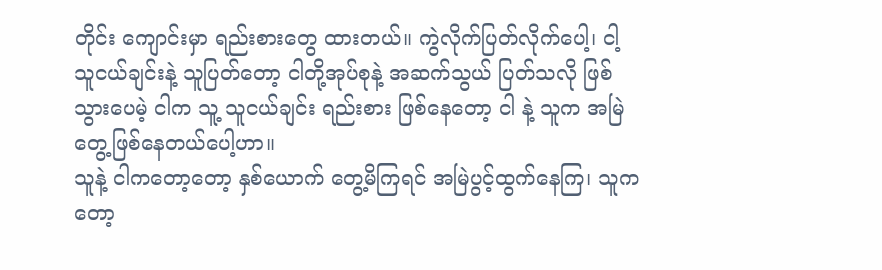တိုင်း ကျောင်းမှာ ရည်းစားတွေ ထားတယ်။ ကွဲလိုက်ပြတ်လိုက်ပေါ့၊ ငါ့ သူငယ်ချင်းနဲ့ သူပြတ်တော့ ငါတို့အုပ်စုနဲ့ အဆက်သွယ် ပြတ်သလို ဖြစ်သွားပေမဲ့ ငါက သူ့ သူငယ်ချင်း ရည်းစား ဖြစ်နေတော့ ငါ နဲ့ သူက အမြဲတွေ့ဖြစ်နေတယ်ပေါ့ဟာ။
သူနဲ့ ငါကတော့တော့ နှစ်ယောက် တွေ့မိကြရင် အမြဲပွင့်ထွက်နေကြ၊ သူကတော့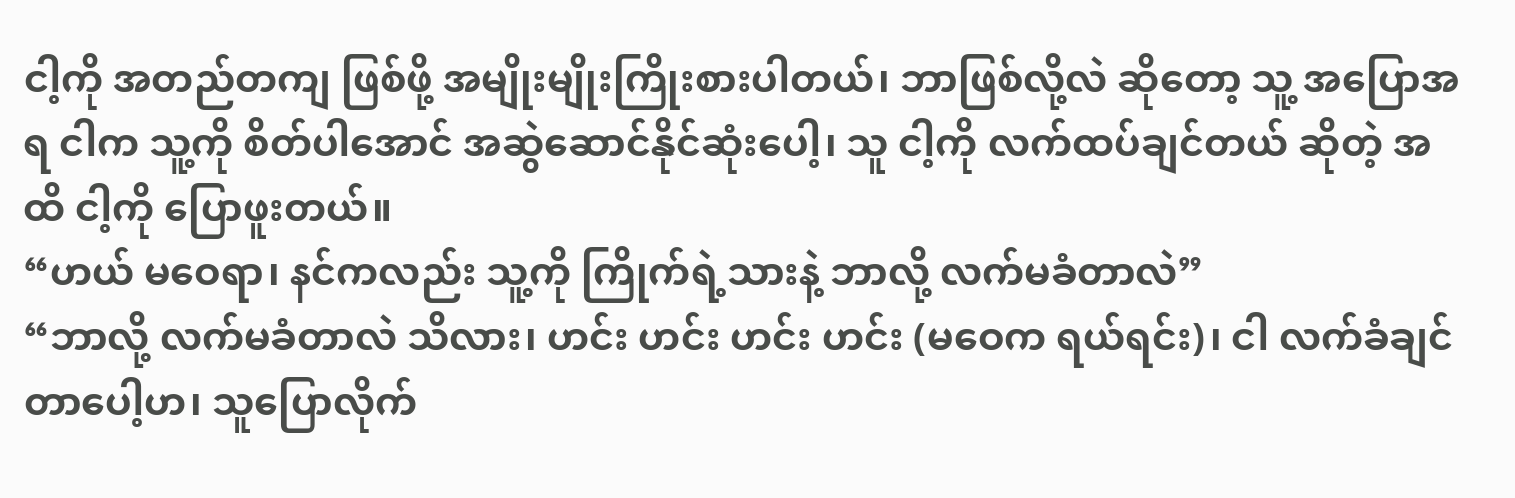ငါ့ကို အတည်တကျ ဖြစ်ဖို့ အမျိုးမျိုးကြိုးစားပါတယ်၊ ဘာဖြစ်လို့လဲ ဆိုတော့ သူ့ အပြောအရ ငါက သူ့ကို စိတ်ပါအောင် အဆွဲဆောင်နိုင်ဆုံးပေါ့၊ သူ ငါ့ကို လက်ထပ်ချင်တယ် ဆိုတဲ့ အထိ ငါ့ကို ပြောဖူးတယ်။
“ဟယ် မဝေရာ၊ နင်ကလည်း သူ့ကို ကြိုက်ရဲ့သားနဲ့ ဘာလို့ လက်မခံတာလဲ”
“ဘာလို့ လက်မခံတာလဲ သိလား၊ ဟင်း ဟင်း ဟင်း ဟင်း (မဝေက ရယ်ရင်း)၊ ငါ လက်ခံချင်တာပေါ့ဟ၊ သူပြောလိုက်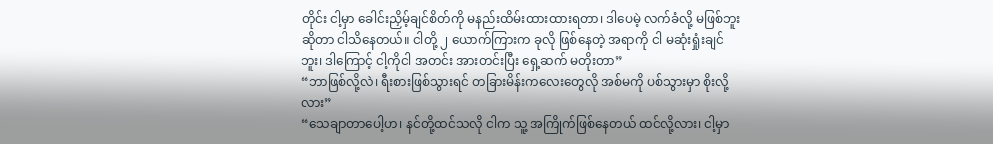တိုင်း ငါ့မှာ ခေါင်းညှိမ့်ချင်စိတ်ကို မနည်းထိမ်းထားထားရတာ၊ ဒါပေမဲ့ လက်ခံလို့ မဖြစ်ဘူး ဆိုတာ ငါသိနေတယ်။ ငါတို့ ၂ ယောက်ကြားက ခုလို ဖြစ်နေတဲ့ အရာကို ငါ မဆုံးရှုံးချင်ဘူး၊ ဒါကြောင့် ငါ့ကိုငါ အတင်း အားတင်းပြီး ရှေ့ဆက် မတိုးတာ”
“ဘာဖြစ်လို့လဲ၊ ရီးစားဖြစ်သွားရင် တခြားမိန်းကလေးတွေလို အစ်မကို ပစ်သွားမှာ စိုးလို့လား”
“သေချာတာပေါ့ဟ၊ နင်တို့ထင်သလို ငါက သူ့ အကြိုက်ဖြစ်နေတယ် ထင်လို့လား၊ ငါ့မှာ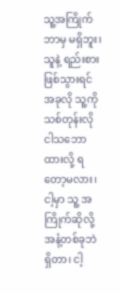သူ့အကြိုက်ဘာမှ မရှိဘူး၊ သူနဲ့ ရည်းစားဖြစ်သွားရင် အခုလို သူ့ကို သစ်တုန်းလို ငါသဘောထားလို့ ရတော့မလား၊ ငါ့မှာ သူ့ အကြိုက်ဆိုလို့ အနံ့တစ်ခုဘဲ ရှိတာ၊ ငါ့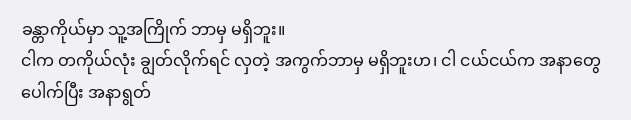ခန္တာကိုယ်မှာ သူ့အကြိုက် ဘာမှ မရှိဘူး။
ငါက တကိုယ်လုံး ချွတ်လိုက်ရင် လှတဲ့ အကွက်ဘာမှ မရှိဘူးဟ၊ ငါ ငယ်ငယ်က အနာတွေ ပေါက်ပြီး အနာရွတ်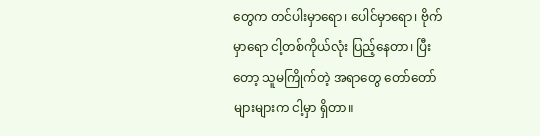တွေက တင်ပါးမှာရော၊ ပေါင်မှာရော၊ ဗိုက်မှာရော ငါ့တစ်ကိုယ်လုံး ပြည့်နေတာ၊ ပြီးတော့ သူမကြိုက်တဲ့ အရာတွေ တော်တော်များများက ငါ့မှာ ရှိတာ။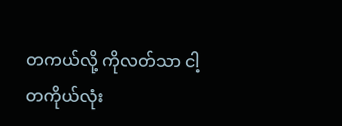တကယ်လို့ ကိုလတ်သာ ငါ့ တကိုယ်လုံး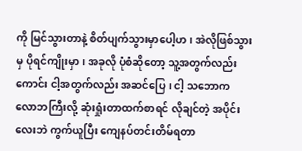ကို မြင်သွားတာနဲ့ စိတ်ပျက်သွားမှာပေါ့ဟ၊ အဲလိုဖြစ်သွားမှ ပိုရင်ကျိုးမှာ၊ အခုလို ပုံစံဆိုတော့ သူ့အတွက်လည်းကောင်း ငါ့အတွက်လည်း အဆင်ပြေ၊ ငါ့ သဘောက လောဘကြီးလို့ ဆုံးရှုံးတာထက်စာရင် လိုချင်တဲ့ အပိုင်းလေးဘဲ ကွက်ယူပြီး ကျေနပ်တင်းတိမ်ရတာ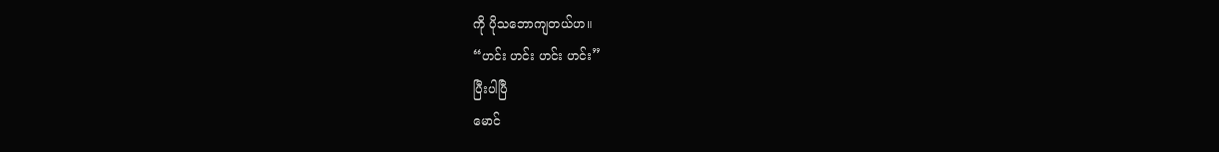ကို ပိုသဘောကျတယ်ဟ။
“ဟင်း ဟင်း ဟင်း ဟင်း”
ပြီးပါပြီ
မောင်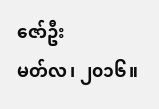ဇော်ဦး
မတ်လ၊ ၂၀၁၆။